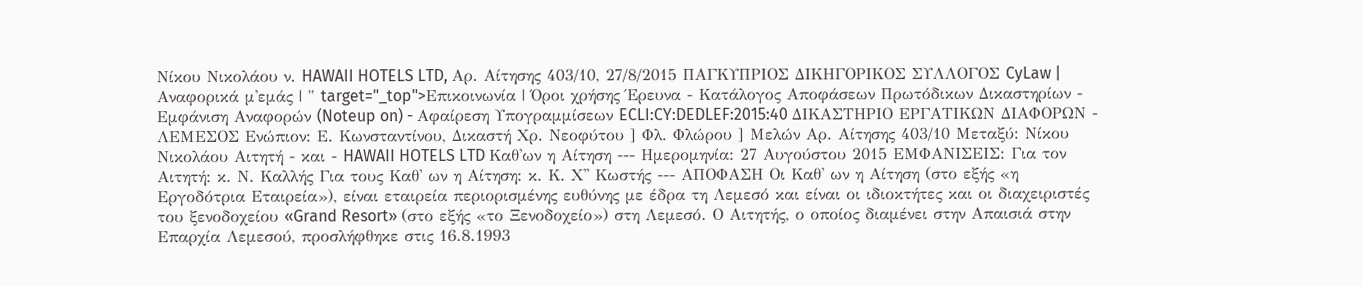Νίκου Νικολάου ν. HAWAII HOTELS LTD, Αρ. Αίτησης 403/10, 27/8/2015 ΠΑΓΚΥΠΡΙΟΣ ΔΙΚΗΓΟΡΙΚΟΣ ΣΥΛΛΟΓΟΣ CyLaw | Αναφορικά μ'εμάς | " target="_top">Επικοινωνία | Όροι χρήσης Έρευνα - Κατάλογος Αποφάσεων Πρωτόδικων Δικαστηρίων - Εμφάνιση Αναφορών (Noteup on) - Αφαίρεση Υπογραμμίσεων ECLI:CY:DEDLEF:2015:40 ΔΙΚΑΣΤΗΡΙΟ ΕΡΓΑΤΙΚΩΝ ΔΙΑΦΟΡΩΝ - ΛΕΜΕΣΟΣ Ενώπιον: Ε. Κωνσταντίνου, Δικαστή Χρ. Νεοφύτου ] Φλ. Φλώρου ] Μελών Αρ. Αίτησης 403/10 Μεταξύ: Νίκου Νικολάου Αιτητή - και - HAWAII HOTELS LTD Καθ'ων η Αίτηση --- Ημερομηνία: 27 Αυγούστου 2015 ΕΜΦΑΝΙΣΕΙΣ: Για τον Αιτητή: κ. Ν. Καλλής Για τους Καθ' ων η Αίτηση: κ. Κ. Χ'' Κωστής --- ΑΠΟΦΑΣΗ Οι Καθ' ων η Αίτηση (στο εξής «η Εργοδότρια Εταιρεία»), είναι εταιρεία περιορισμένης ευθύνης με έδρα τη Λεμεσό και είναι οι ιδιοκτήτες και οι διαχειριστές του ξενοδοχείου «Grand Resort» (στο εξής «το Ξενοδοχείο») στη Λεμεσό. Ο Αιτητής, ο οποίος διαμένει στην Απαισιά στην Επαρχία Λεμεσού, προσλήφθηκε στις 16.8.1993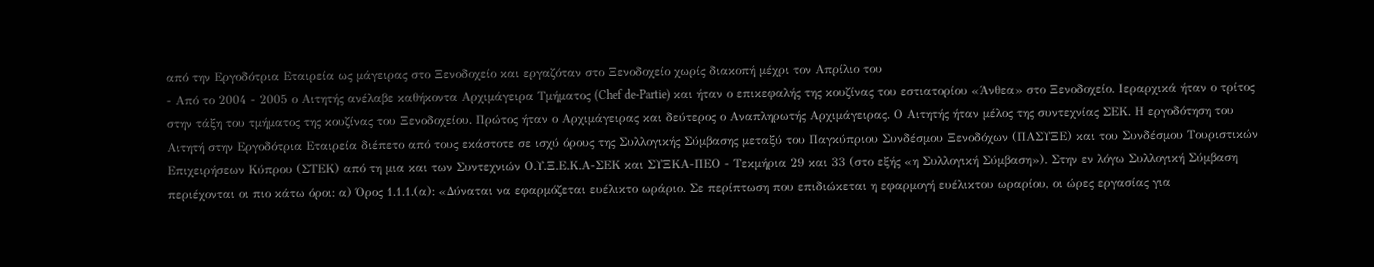από την Εργοδότρια Εταιρεία ως μάγειρας στο Ξενοδοχείο και εργαζόταν στο Ξενοδοχείο χωρίς διακοπή μέχρι τον Απρίλιο του
- Από το 2004 - 2005 ο Αιτητής ανέλαβε καθήκοντα Αρχιμάγειρα Τμήματος (Chef de-Partie) και ήταν ο επικεφαλής της κουζίνας του εστιατορίου «Άνθεα» στο Ξενοδοχείο. Ιεραρχικά ήταν ο τρίτος στην τάξη του τμήματος της κουζίνας του Ξενοδοχείου. Πρώτος ήταν ο Αρχιμάγειρας και δεύτερος ο Αναπληρωτής Αρχιμάγειρας. Ο Αιτητής ήταν μέλος της συντεχνίας ΣΕΚ. Η εργοδότηση του Αιτητή στην Εργοδότρια Εταιρεία διέπετο από τους εκάστοτε σε ισχύ όρους της Συλλογικής Σύμβασης μεταξύ του Παγκύπριου Συνδέσμου Ξενοδόχων (ΠΑΣΥΞΕ) και του Συνδέσμου Τουριστικών Επιχειρήσεων Κύπρου (ΣΤΕΚ) από τη μια και των Συντεχνιών Ο.Υ.Ξ.Ε.Κ.Α-ΣΕΚ και ΣΥΞΚΑ-ΠΕΟ - Τεκμήρια 29 και 33 (στο εξής «η Συλλογική Σύμβαση»). Στην εν λόγω Συλλογική Σύμβαση περιέχονται οι πιο κάτω όροι: α) Όρος 1.1.1.(α): «Δύναται να εφαρμόζεται ευέλικτο ωράριο. Σε περίπτωση που επιδιώκεται η εφαρμογή ευέλικτου ωραρίου, οι ώρες εργασίας για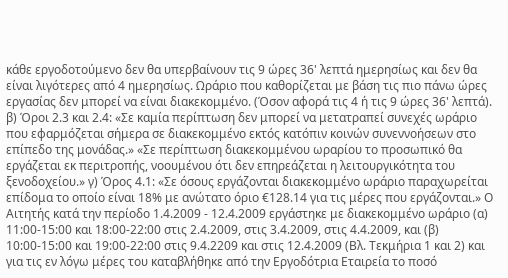κάθε εργοδοτούμενο δεν θα υπερβαίνουν τις 9 ώρες 36' λεπτά ημερησίως και δεν θα είναι λιγότερες από 4 ημερησίως. Ωράριο που καθορίζεται με βάση τις πιο πάνω ώρες εργασίας δεν μπορεί να είναι διακεκομμένο. (Όσον αφορά τις 4 ή τις 9 ώρες 36' λεπτά). β) Όροι 2.3 και 2.4: «Σε καμία περίπτωση δεν μπορεί να μετατραπεί συνεχές ωράριο που εφαρμόζεται σήμερα σε διακεκομμένο εκτός κατόπιν κοινών συνεννοήσεων στο επίπεδο της μονάδας.» «Σε περίπτωση διακεκομμένου ωραρίου το προσωπικό θα εργάζεται εκ περιτροπής, νοουμένου ότι δεν επηρεάζεται η λειτουργικότητα του ξενοδοχείου.» γ) Όρος 4.1: «Σε όσους εργάζονται διακεκομμένο ωράριο παραχωρείται επίδομα το οποίο είναι 18% με ανώτατο όριο €128.14 για τις μέρες που εργάζονται.» Ο Αιτητής κατά την περίοδο 1.4.2009 - 12.4.2009 εργάστηκε με διακεκομμένο ωράριο (α) 11:00-15:00 και 18:00-22:00 στις 2.4.2009, στις 3.4.2009, στις 4.4.2009, και (β) 10:00-15:00 και 19:00-22:00 στις 9.4.2209 και στις 12.4.2009 (Βλ. Τεκμήρια 1 και 2) και για τις εν λόγω μέρες του καταβλήθηκε από την Εργοδότρια Εταιρεία το ποσό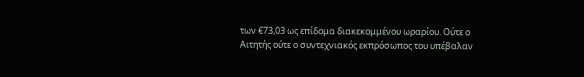των €73,03 ως επίδομα διακεκομμένου ωραρίου. Ούτε ο Αιτητής ούτε ο συντεχνιακός εκπρόσωπος του υπέβαλαν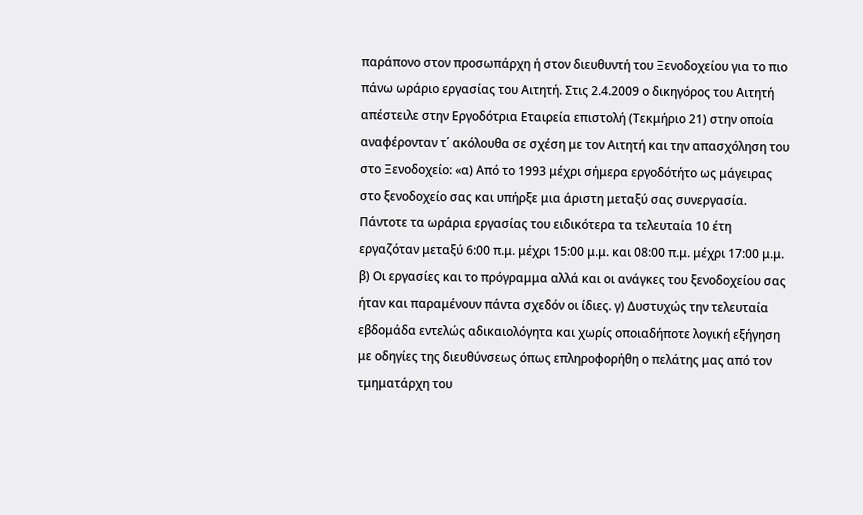παράπονο στον προσωπάρχη ή στον διευθυντή του Ξενοδοχείου για το πιο πάνω ωράριο εργασίας του Αιτητή. Στις 2.4.2009 ο δικηγόρος του Αιτητή απέστειλε στην Εργοδότρια Εταιρεία επιστολή (Τεκμήριο 21) στην οποία αναφέρονταν τ΄ ακόλουθα σε σχέση με τον Αιτητή και την απασχόληση του στο Ξενοδοχείο: «α) Από το 1993 μέχρι σήμερα εργοδότήτο ως μάγειρας στο ξενοδοχείο σας και υπήρξε μια άριστη μεταξύ σας συνεργασία. Πάντοτε τα ωράρια εργασίας του ειδικότερα τα τελευταία 10 έτη εργαζόταν μεταξύ 6:00 π.μ. μέχρι 15:00 μ.μ. και 08:00 π.μ. μέχρι 17:00 μ.μ. β) Οι εργασίες και το πρόγραμμα αλλά και οι ανάγκες του ξενοδοχείου σας ήταν και παραμένουν πάντα σχεδόν οι ίδιες. γ) Δυστυχώς την τελευταία εβδομάδα εντελώς αδικαιολόγητα και χωρίς οποιαδήποτε λογική εξήγηση με οδηγίες της διευθύνσεως όπως επληροφορήθη ο πελάτης μας από τον τμηματάρχη του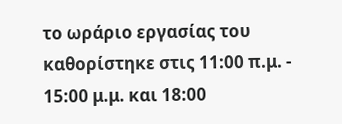το ωράριο εργασίας του καθορίστηκε στις 11:00 π.μ. - 15:00 μ.μ. και 18:00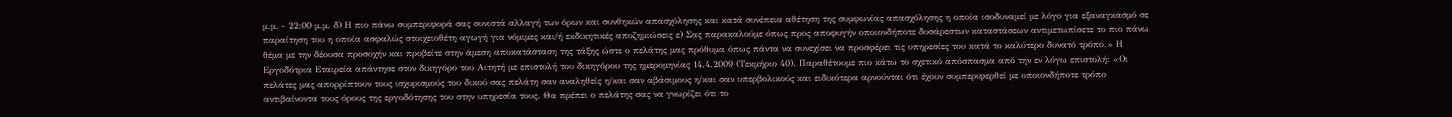μ.μ. - 22:00 μ.μ. δ) Η πιο πάνω συμπεριφορά σας συνιστά αλλαγή των όρων και συνθηκών απασχόλησης και κατά συνέπεια αθέτηση της συμφωνίας απασχόλησης η οποία ισοδυναμεί με λόγο για εξαναγκασμό σε παραίτηση του η οποία ασφαλώς στοιχειοθέτη αγωγή για νόμιμες και/ή εκδικητικές αποζημιώσεις ε) Σας παρακαλούμε όπως προς αποφυγήν οποιονδήποτε δυσάρεστων καταστάσεων αντιμετωπίσετε το πιο πάνω θέμα με την δέουσα προσοχήν και προβείτε στην άμεση αποκατάσταση της τάξης ώστε ο πελάτης μας πρόθυμα όπως πάντα να συνεχίσει να προσφέρει τις υπηρεσίες του κατά το καλύτερο δυνατό τρόπο.» Η Εργοδότρια Εταιρεία απάντησε στον δικηγόρο του Αιτητή με επιστολή του δικηγόρου της ημερομηνίας 14.4.2009 (Τεκμήριο 40). Παραθέτουμε πιο κάτω το σχετικό απόσπασμα από την εν λόγω επιστολή: «Οι πελάτες μας απορρίπτουν τους ισχυρισμούς του δικού σας πελάτη σαν αναληθείς η/και σαν αβάσιμους η/και σαν υπερβολικούς και ειδικότερα αρνούνται ότι έχουν συμπεριφερθεί με οποιονδήποτε τρόπο αντιβαίνοντα τους όρους της εργοδότησης του στην υπηρεσία τους. Θα πρέπει ο πελάτης σας να γνωρίζει ότι το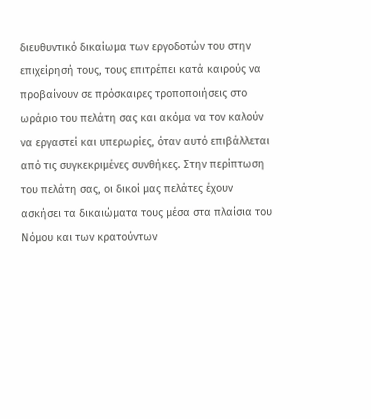διευθυντικό δικαίωμα των εργοδοτών του στην επιχείρησή τους, τους επιτρέπει κατά καιρούς να προβαίνουν σε πρόσκαιρες τροποποιήσεις στο ωράριο του πελάτη σας και ακόμα να τον καλούν να εργαστεί και υπερωρίες, όταν αυτό επιβάλλεται από τις συγκεκριμένες συνθήκες. Στην περίπτωση του πελάτη σας, οι δικοί μας πελάτες έχουν ασκήσει τα δικαιώματα τους μέσα στα πλαίσια του Νόμου και των κρατούντων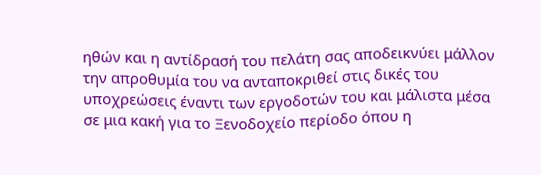ηθών και η αντίδρασή του πελάτη σας αποδεικνύει μάλλον την απροθυμία του να ανταποκριθεί στις δικές του υποχρεώσεις έναντι των εργοδοτών του και μάλιστα μέσα σε μια κακή για το Ξενοδοχείο περίοδο όπου η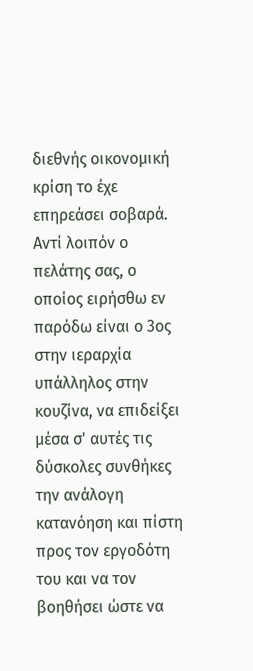διεθνής οικονομική κρίση το έχε επηρεάσει σοβαρά. Αντί λοιπόν ο πελάτης σας, ο οποίος ειρήσθω εν παρόδω είναι ο 3ος στην ιεραρχία υπάλληλος στην κουζίνα, να επιδείξει μέσα σ' αυτές τις δύσκολες συνθήκες την ανάλογη κατανόηση και πίστη προς τον εργοδότη του και να τον βοηθήσει ώστε να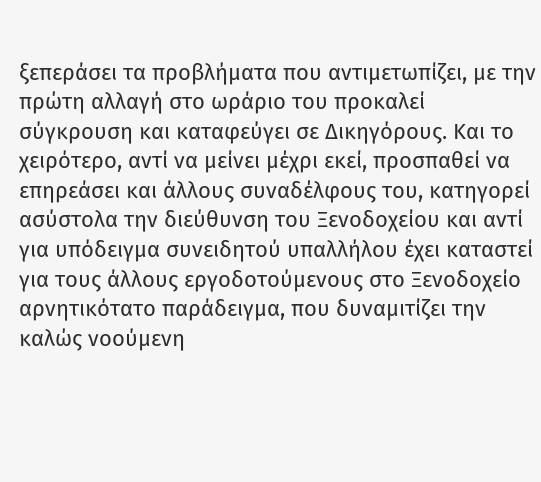ξεπεράσει τα προβλήματα που αντιμετωπίζει, με την πρώτη αλλαγή στο ωράριο του προκαλεί σύγκρουση και καταφεύγει σε Δικηγόρους. Και το χειρότερο, αντί να μείνει μέχρι εκεί, προσπαθεί να επηρεάσει και άλλους συναδέλφους του, κατηγορεί ασύστολα την διεύθυνση του Ξενοδοχείου και αντί για υπόδειγμα συνειδητού υπαλλήλου έχει καταστεί για τους άλλους εργοδοτούμενους στο Ξενοδοχείο αρνητικότατο παράδειγμα, που δυναμιτίζει την καλώς νοούμενη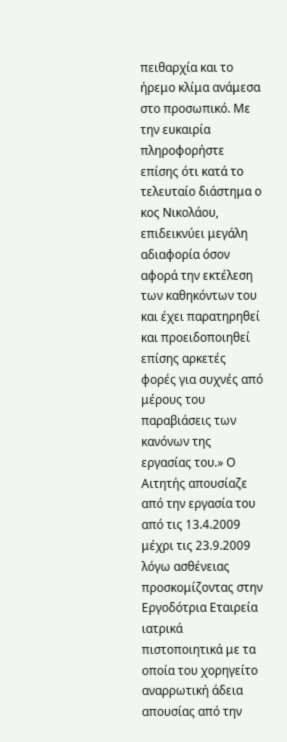πειθαρχία και το ήρεμο κλίμα ανάμεσα στο προσωπικό. Με την ευκαιρία πληροφορήστε επίσης ότι κατά το τελευταίο διάστημα ο κος Νικολάου, επιδεικνύει μεγάλη αδιαφορία όσον αφορά την εκτέλεση των καθηκόντων του και έχει παρατηρηθεί και προειδοποιηθεί επίσης αρκετές φορές για συχνές από μέρους του παραβιάσεις των κανόνων της εργασίας του.» Ο Αιτητής απουσίαζε από την εργασία του από τις 13.4.2009 μέχρι τις 23.9.2009 λόγω ασθένειας προσκομίζοντας στην Εργοδότρια Εταιρεία ιατρικά πιστοποιητικά με τα οποία του χορηγείτο αναρρωτική άδεια απουσίας από την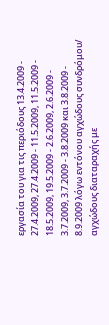εργασία του για τις περιόδους 13.4.2009 - 27.4.2009, 27.4.2009 - 11.5.2009, 11.5.2009 - 18.5.2009, 19.5.2009 - 2.6.2009, 2.6.2009 - 3.7.2009, 3.7.2009 - 3.8.2009 και 3.8.2009 - 8.9.2009 λόγω εντόνου αγχώδους συνδρόμου/ αγχώδους διαταραχής με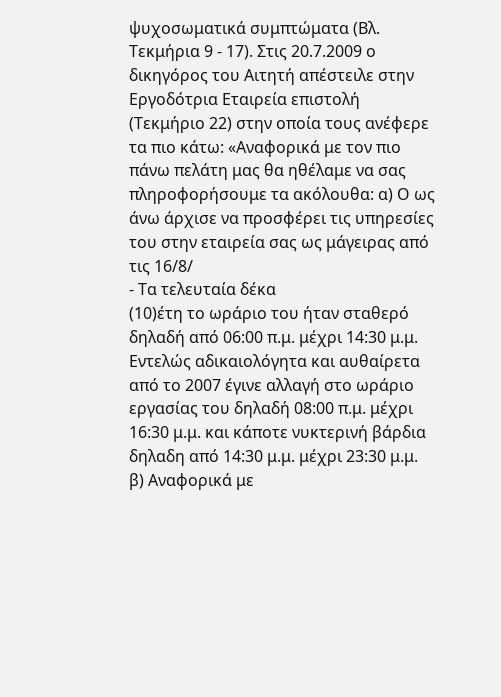ψυχοσωματικά συμπτώματα (Βλ. Τεκμήρια 9 - 17). Στις 20.7.2009 ο δικηγόρος του Αιτητή απέστειλε στην Εργοδότρια Εταιρεία επιστολή (Τεκμήριο 22) στην οποία τους ανέφερε τα πιο κάτω: «Αναφορικά με τον πιο πάνω πελάτη μας θα ηθέλαμε να σας πληροφορήσουμε τα ακόλουθα: α) Ο ως άνω άρχισε να προσφέρει τις υπηρεσίες του στην εταιρεία σας ως μάγειρας από τις 16/8/
- Τα τελευταία δέκα
(10)έτη το ωράριο του ήταν σταθερό δηλαδή από 06:00 π.μ. μέχρι 14:30 μ.μ. Εντελώς αδικαιολόγητα και αυθαίρετα από το 2007 έγινε αλλαγή στο ωράριο εργασίας του δηλαδή 08:00 π.μ. μέχρι 16:30 μ.μ. και κάποτε νυκτερινή βάρδια δηλαδη από 14:30 μ.μ. μέχρι 23:30 μ.μ. β) Αναφορικά με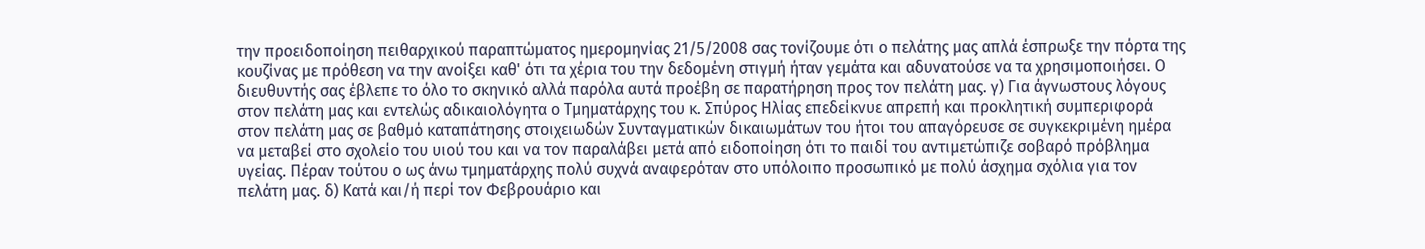την προειδοποίηση πειθαρχικού παραπτώματος ημερομηνίας 21/5/2008 σας τονίζουμε ότι ο πελάτης μας απλά έσπρωξε την πόρτα της κουζίνας με πρόθεση να την ανοίξει καθ' ότι τα χέρια του την δεδομένη στιγμή ήταν γεμάτα και αδυνατούσε να τα χρησιμοποιήσει. Ο διευθυντής σας έβλεπε το όλο το σκηνικό αλλά παρόλα αυτά προέβη σε παρατήρηση προς τον πελάτη μας. γ) Για άγνωστους λόγους στον πελάτη μας και εντελώς αδικαιολόγητα ο Τμηματάρχης του κ. Σπύρος Ηλίας επεδείκνυε απρεπή και προκλητική συμπεριφορά στον πελάτη μας σε βαθμό καταπάτησης στοιχειωδών Συνταγματικών δικαιωμάτων του ήτοι του απαγόρευσε σε συγκεκριμένη ημέρα να μεταβεί στο σχολείο του υιού του και να τον παραλάβει μετά από ειδοποίηση ότι το παιδί του αντιμετώπιζε σοβαρό πρόβλημα υγείας. Πέραν τούτου ο ως άνω τμηματάρχης πολύ συχνά αναφερόταν στο υπόλοιπο προσωπικό με πολύ άσχημα σχόλια για τον πελάτη μας. δ) Κατά και/ή περί τον Φεβρουάριο και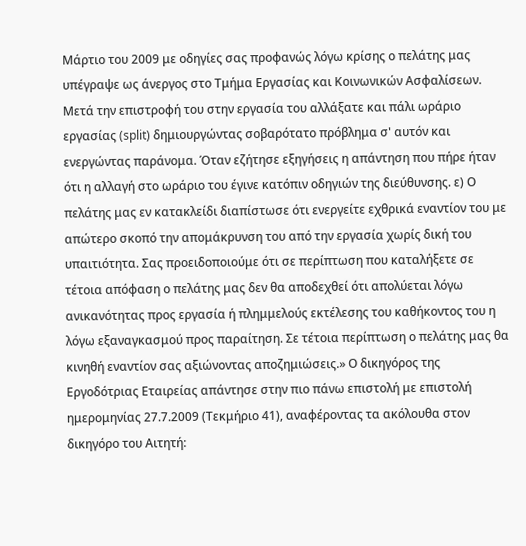Μάρτιο του 2009 με οδηγίες σας προφανώς λόγω κρίσης ο πελάτης μας υπέγραψε ως άνεργος στο Τμήμα Εργασίας και Κοινωνικών Ασφαλίσεων. Μετά την επιστροφή του στην εργασία του αλλάξατε και πάλι ωράριο εργασίας (split) δημιουργώντας σοβαρότατο πρόβλημα σ' αυτόν και ενεργώντας παράνομα. Όταν εζήτησε εξηγήσεις η απάντηση που πήρε ήταν ότι η αλλαγή στο ωράριο του έγινε κατόπιν οδηγιών της διεύθυνσης. ε) Ο πελάτης μας εν κατακλείδι διαπίστωσε ότι ενεργείτε εχθρικά εναντίον του με απώτερο σκοπό την απομάκρυνση του από την εργασία χωρίς δική του υπαιτιότητα. Σας προειδοποιούμε ότι σε περίπτωση που καταλήξετε σε τέτοια απόφαση ο πελάτης μας δεν θα αποδεχθεί ότι απολύεται λόγω ανικανότητας προς εργασία ή πλημμελούς εκτέλεσης του καθήκοντος του η λόγω εξαναγκασμού προς παραίτηση. Σε τέτοια περίπτωση ο πελάτης μας θα κινηθή εναντίον σας αξιώνοντας αποζημιώσεις.» Ο δικηγόρος της Εργοδότριας Εταιρείας απάντησε στην πιο πάνω επιστολή με επιστολή ημερομηνίας 27.7.2009 (Τεκμήριο 41), αναφέροντας τα ακόλουθα στον δικηγόρο του Αιτητή: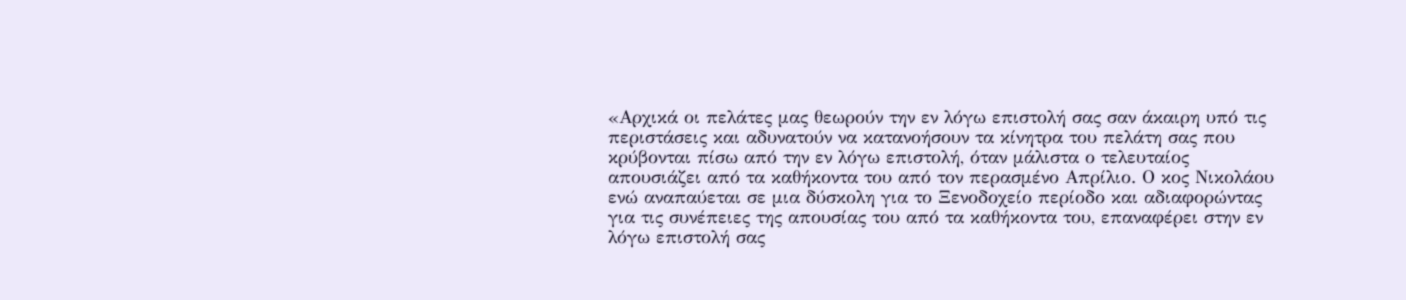«Αρχικά οι πελάτες μας θεωρούν την εν λόγω επιστολή σας σαν άκαιρη υπό τις περιστάσεις και αδυνατούν να κατανοήσουν τα κίνητρα του πελάτη σας που κρύβονται πίσω από την εν λόγω επιστολή, όταν μάλιστα ο τελευταίος απουσιάζει από τα καθήκοντα του από τον περασμένο Απρίλιο. Ο κος Νικολάου ενώ αναπαύεται σε μια δύσκολη για το Ξενοδοχείο περίοδο και αδιαφορώντας για τις συνέπειες της απουσίας του από τα καθήκοντα του, επαναφέρει στην εν λόγω επιστολή σας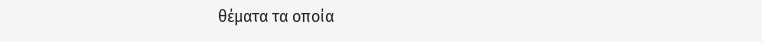θέματα τα οποία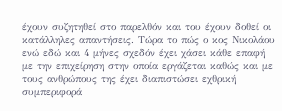έχουν συζητηθεί στο παρελθόν και του έχουν δοθεί οι κατάλληλες απαντήσεις. Τώρα το πώς ο κος Νικολάου ενώ εδώ και 4 μήνες σχεδόν έχει χάσει κάθε επαφή με την επιχείρηση στην οποία εργάζεται καθώς και με τους ανθρώπους της έχει διαπιστώσει εχθρική συμπεριφορά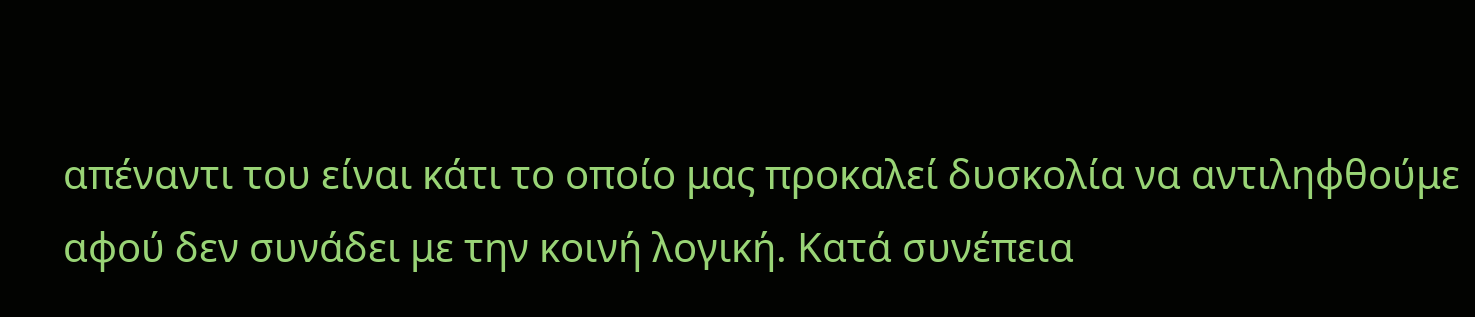απέναντι του είναι κάτι το οποίο μας προκαλεί δυσκολία να αντιληφθούμε αφού δεν συνάδει με την κοινή λογική. Κατά συνέπεια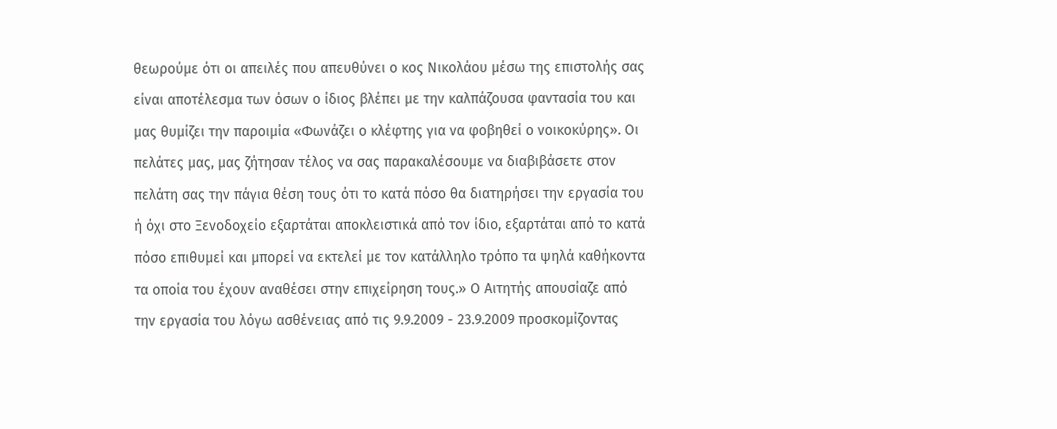θεωρούμε ότι οι απειλές που απευθύνει ο κος Νικολάου μέσω της επιστολής σας είναι αποτέλεσμα των όσων ο ίδιος βλέπει με την καλπάζουσα φαντασία του και μας θυμίζει την παροιμία «Φωνάζει ο κλέφτης για να φοβηθεί ο νοικοκύρης». Οι πελάτες μας, μας ζήτησαν τέλος να σας παρακαλέσουμε να διαβιβάσετε στον πελάτη σας την πάγια θέση τους ότι το κατά πόσο θα διατηρήσει την εργασία του ή όχι στο Ξενοδοχείο εξαρτάται αποκλειστικά από τον ίδιο, εξαρτάται από το κατά πόσο επιθυμεί και μπορεί να εκτελεί με τον κατάλληλο τρόπο τα ψηλά καθήκοντα τα οποία του έχουν αναθέσει στην επιχείρηση τους.» Ο Αιτητής απουσίαζε από την εργασία του λόγω ασθένειας από τις 9.9.2009 - 23.9.2009 προσκομίζοντας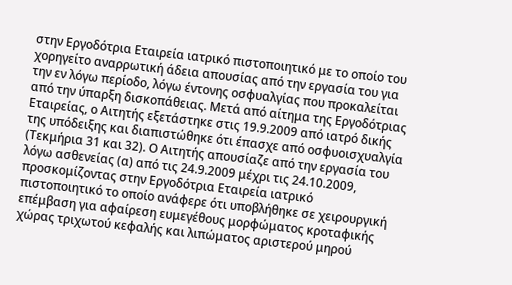στην Εργοδότρια Εταιρεία ιατρικό πιστοποιητικό με το οποίο του χορηγείτο αναρρωτική άδεια απουσίας από την εργασία του για την εν λόγω περίοδο, λόγω έντονης οσφυαλγίας που προκαλείται από την ύπαρξη δισκοπάθειας. Μετά από αίτημα της Εργοδότριας Εταιρείας, ο Αιτητής εξετάστηκε στις 19.9.2009 από ιατρό δικής της υπόδειξης και διαπιστώθηκε ότι έπασχε από οσφυοισχυαλγία (Τεκμήρια 31 και 32). Ο Αιτητής απουσίαζε από την εργασία του λόγω ασθενείας (α) από τις 24.9.2009 μέχρι τις 24.10.2009, προσκομίζοντας στην Εργοδότρια Εταιρεία ιατρικό πιστοποιητικό το οποίο ανάφερε ότι υποβλήθηκε σε χειρουργική επέμβαση για αφαίρεση ευμεγέθους μορφώματος κροταφικής χώρας τριχωτού κεφαλής και λιπώματος αριστερού μηρού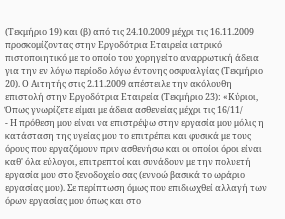(Τεκμήριο 19) και (β) από τις 24.10.2009 μέχρι τις 16.11.2009 προσκομίζοντας στην Εργοδότρια Εταιρεία ιατρικό πιστοποιητικό με το οποίο του χορηγείτο αναρρωτική άδεια για την εν λόγω περίοδο λόγω έντονης οσφυαλγίας (Τεκμήριο 20). Ο Αιτητής στις 2.11.2009 απέστειλε την ακόλουθη επιστολή στην Εργοδότρια Εταιρεία (Τεκμήριο 23): «Κύριοι, Όπως γνωρίζετε είμαι με άδεια ασθενείας μέχρι τις 16/11/
- Η πρόθεση μου είναι να επιστρέψω στην εργασία μου μόλις η κατάσταση της υγείας μου το επιτρέπει και φυσικά με τους όρους που εργαζόμουν πριν ασθενήσω και οι οποίοι όροι είναι καθ' όλα εύλογοι, επιτρεπτοί και συνάδουν με την πολυετή εργασία μου στο ξενοδοχείο σας (εννοώ βασικά το ωράριο εργασίας μου). Σε περίπτωση όμως που επιδιωχθεί αλλαγή των όρων εργασίας μου όπως και στο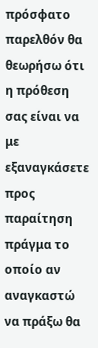πρόσφατο παρελθόν θα θεωρήσω ότι η πρόθεση σας είναι να με εξαναγκάσετε προς παραίτηση πράγμα το οποίο αν αναγκαστώ να πράξω θα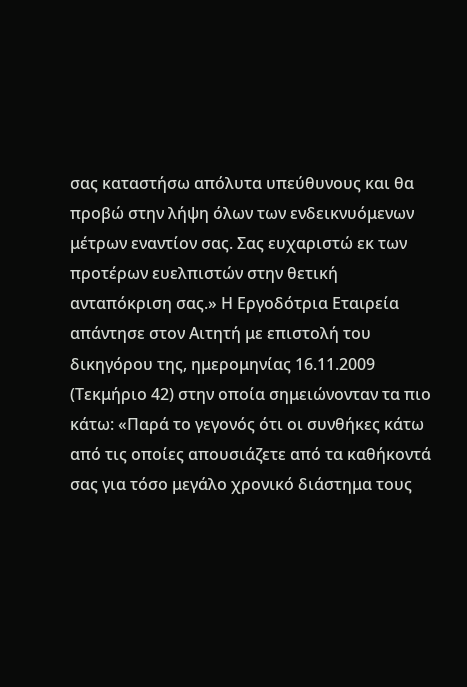σας καταστήσω απόλυτα υπεύθυνους και θα προβώ στην λήψη όλων των ενδεικνυόμενων μέτρων εναντίον σας. Σας ευχαριστώ εκ των προτέρων ευελπιστών στην θετική ανταπόκριση σας.» Η Εργοδότρια Εταιρεία απάντησε στον Αιτητή με επιστολή του δικηγόρου της, ημερομηνίας 16.11.2009 (Τεκμήριο 42) στην οποία σημειώνονταν τα πιο κάτω: «Παρά το γεγονός ότι οι συνθήκες κάτω από τις οποίες απουσιάζετε από τα καθήκοντά σας για τόσο μεγάλο χρονικό διάστημα τους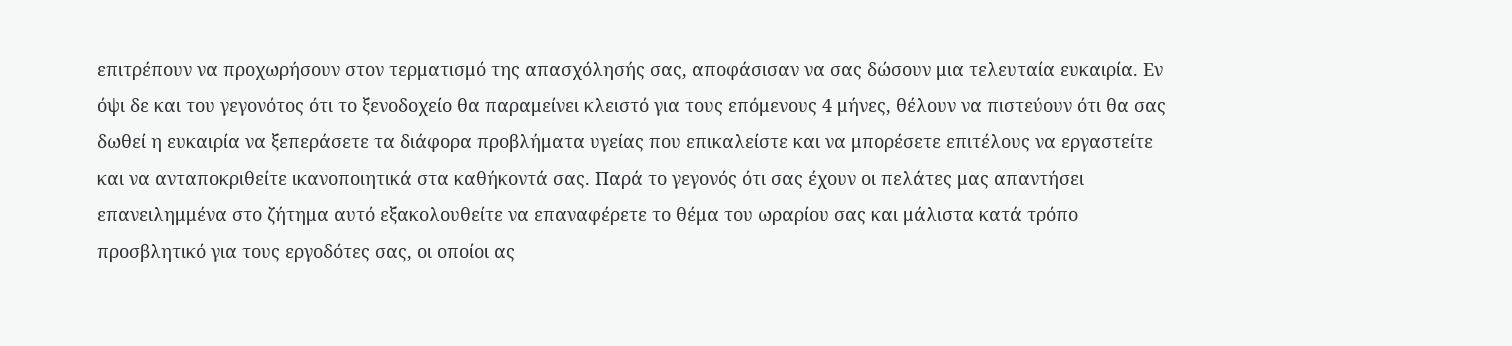επιτρέπουν να προχωρήσουν στον τερματισμό της απασχόλησής σας, αποφάσισαν να σας δώσουν μια τελευταία ευκαιρία. Εν όψι δε και του γεγονότος ότι το ξενοδοχείο θα παραμείνει κλειστό για τους επόμενους 4 μήνες, θέλουν να πιστεύουν ότι θα σας δωθεί η ευκαιρία να ξεπεράσετε τα διάφορα προβλήματα υγείας που επικαλείστε και να μπορέσετε επιτέλους να εργαστείτε και να ανταποκριθείτε ικανοποιητικά στα καθήκοντά σας. Παρά το γεγονός ότι σας έχουν οι πελάτες μας απαντήσει επανειλημμένα στο ζήτημα αυτό εξακολουθείτε να επαναφέρετε το θέμα του ωραρίου σας και μάλιστα κατά τρόπο προσβλητικό για τους εργοδότες σας, οι οποίοι ας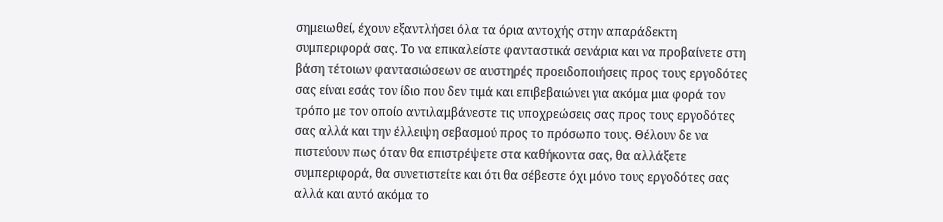σημειωθεί, έχουν εξαντλήσει όλα τα όρια αντοχής στην απαράδεκτη συμπεριφορά σας. Το να επικαλείστε φανταστικά σενάρια και να προβαίνετε στη βάση τέτοιων φαντασιώσεων σε αυστηρές προειδοποιήσεις προς τους εργοδότες σας είναι εσάς τον ίδιο που δεν τιμά και επιβεβαιώνει για ακόμα μια φορά τον τρόπο με τον οποίο αντιλαμβάνεστε τις υποχρεώσεις σας προς τους εργοδότες σας αλλά και την έλλειψη σεβασμού προς το πρόσωπο τους. Θέλουν δε να πιστεύουν πως όταν θα επιστρέψετε στα καθήκοντα σας, θα αλλάξετε συμπεριφορά, θα συνετιστείτε και ότι θα σέβεστε όχι μόνο τους εργοδότες σας αλλά και αυτό ακόμα το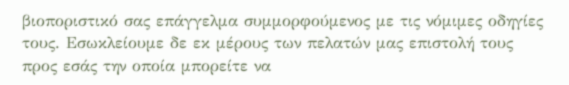βιοποριστικό σας επάγγελμα συμμορφούμενος με τις νόμιμες οδηγίες τους. Εσωκλείουμε δε εκ μέρους των πελατών μας επιστολή τους προς εσάς την οποία μπορείτε να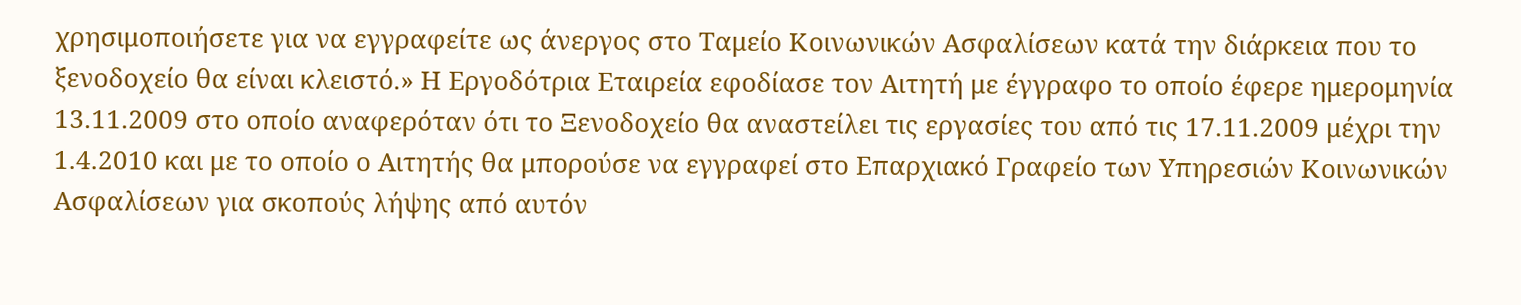χρησιμοποιήσετε για να εγγραφείτε ως άνεργος στο Ταμείο Κοινωνικών Ασφαλίσεων κατά την διάρκεια που το ξενοδοχείο θα είναι κλειστό.» Η Εργοδότρια Εταιρεία εφοδίασε τον Αιτητή με έγγραφο το οποίο έφερε ημερομηνία 13.11.2009 στο οποίο αναφερόταν ότι το Ξενοδοχείο θα αναστείλει τις εργασίες του από τις 17.11.2009 μέχρι την 1.4.2010 και με το οποίο ο Αιτητής θα μπορούσε να εγγραφεί στο Επαρχιακό Γραφείο των Υπηρεσιών Κοινωνικών Ασφαλίσεων για σκοπούς λήψης από αυτόν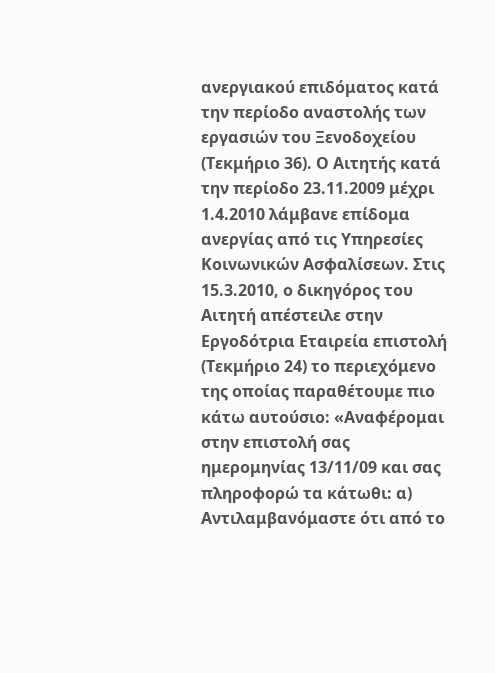ανεργιακού επιδόματος κατά την περίοδο αναστολής των εργασιών του Ξενοδοχείου (Τεκμήριο 36). Ο Αιτητής κατά την περίοδο 23.11.2009 μέχρι 1.4.2010 λάμβανε επίδομα ανεργίας από τις Υπηρεσίες Κοινωνικών Ασφαλίσεων. Στις 15.3.2010, ο δικηγόρος του Αιτητή απέστειλε στην Εργοδότρια Εταιρεία επιστολή (Τεκμήριο 24) το περιεχόμενο της οποίας παραθέτουμε πιο κάτω αυτούσιο: «Αναφέρομαι στην επιστολή σας ημερομηνίας 13/11/09 και σας πληροφορώ τα κάτωθι: α) Αντιλαμβανόμαστε ότι από το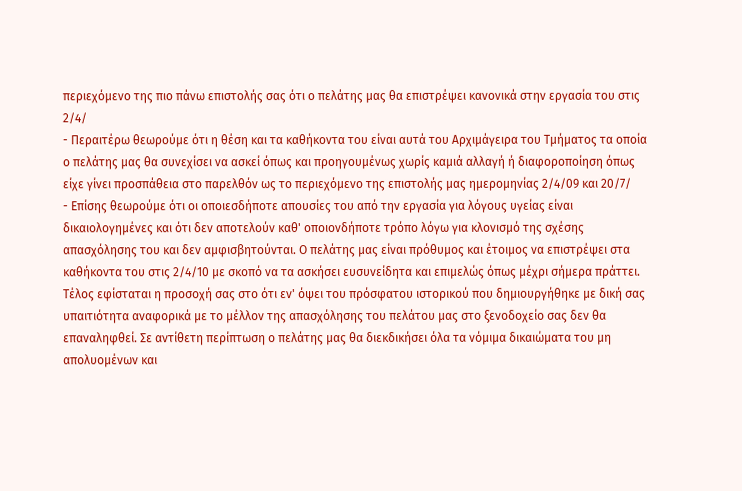περιεχόμενο της πιο πάνω επιστολής σας ότι ο πελάτης μας θα επιστρέψει κανονικά στην εργασία του στις 2/4/
- Περαιτέρω θεωρούμε ότι η θέση και τα καθήκοντα του είναι αυτά του Αρχιμάγειρα του Τμήματος τα οποία ο πελάτης μας θα συνεχίσει να ασκεί όπως και προηγουμένως χωρίς καμιά αλλαγή ή διαφοροποίηση όπως είχε γίνει προσπάθεια στο παρελθόν ως το περιεχόμενο της επιστολής μας ημερομηνίας 2/4/09 και 20/7/
- Επίσης θεωρούμε ότι οι οποιεσδήποτε απουσίες του από την εργασία για λόγους υγείας είναι δικαιολογημένες και ότι δεν αποτελούν καθ' οποιονδήποτε τρόπο λόγω για κλονισμό της σχέσης απασχόλησης του και δεν αμφισβητούνται. Ο πελάτης μας είναι πρόθυμος και έτοιμος να επιστρέψει στα καθήκοντα του στις 2/4/10 με σκοπό να τα ασκήσει ευσυνείδητα και επιμελώς όπως μέχρι σήμερα πράττει. Τέλος εφίσταται η προσοχή σας στο ότι εν' όψει του πρόσφατου ιστορικού που δημιουργήθηκε με δική σας υπαιτιότητα αναφορικά με το μέλλον της απασχόλησης του πελάτου μας στο ξενοδοχείο σας δεν θα επαναληφθεί. Σε αντίθετη περίπτωση ο πελάτης μας θα διεκδικήσει όλα τα νόμιμα δικαιώματα του μη απολυομένων και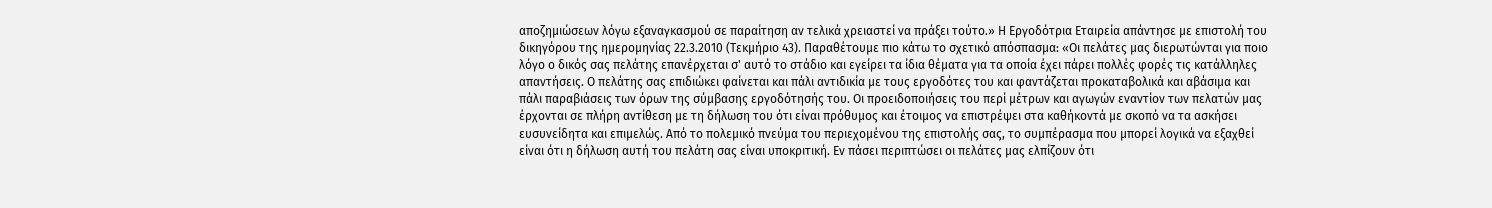αποζημιώσεων λόγω εξαναγκασμού σε παραίτηση αν τελικά χρειαστεί να πράξει τούτο.» Η Εργοδότρια Εταιρεία απάντησε με επιστολή του δικηγόρου της ημερομηνίας 22.3.2010 (Τεκμήριο 43). Παραθέτουμε πιο κάτω το σχετικό απόσπασμα: «Οι πελάτες μας διερωτώνται για ποιο λόγο ο δικός σας πελάτης επανέρχεται σ' αυτό το στάδιο και εγείρει τα ίδια θέματα για τα οποία έχει πάρει πολλές φορές τις κατάλληλες απαντήσεις. Ο πελάτης σας επιδιώκει φαίνεται και πάλι αντιδικία με τους εργοδότες του και φαντάζεται προκαταβολικά και αβάσιμα και πάλι παραβιάσεις των όρων της σύμβασης εργοδότησής του. Οι προειδοποιήσεις του περί μέτρων και αγωγών εναντίον των πελατών μας έρχονται σε πλήρη αντίθεση με τη δήλωση του ότι είναι πρόθυμος και έτοιμος να επιστρέψει στα καθήκοντά με σκοπό να τα ασκήσει ευσυνείδητα και επιμελώς. Από το πολεμικό πνεύμα του περιεχομένου της επιστολής σας, το συμπέρασμα που μπορεί λογικά να εξαχθεί είναι ότι η δήλωση αυτή του πελάτη σας είναι υποκριτική. Εν πάσει περιπτώσει οι πελάτες μας ελπίζουν ότι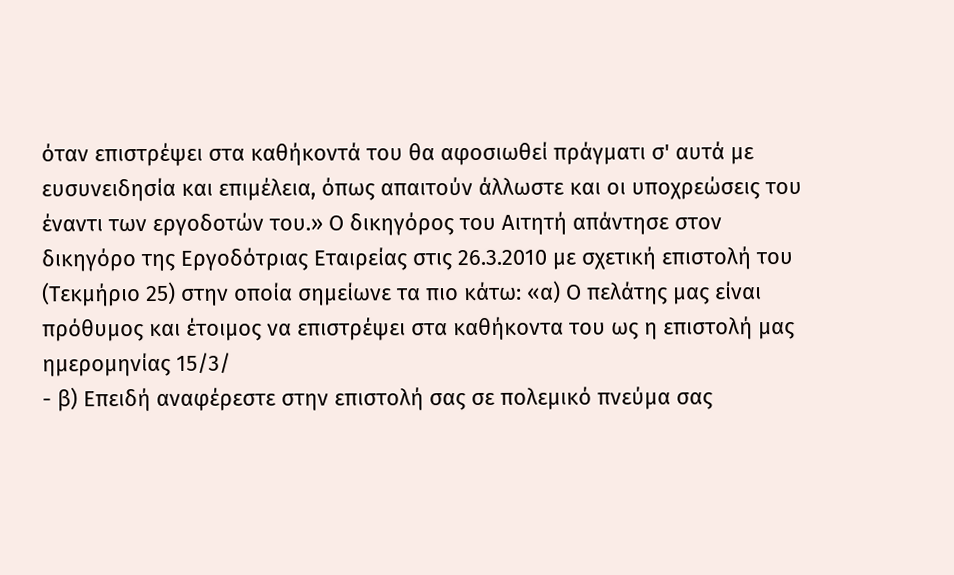όταν επιστρέψει στα καθήκοντά του θα αφοσιωθεί πράγματι σ' αυτά με ευσυνειδησία και επιμέλεια, όπως απαιτούν άλλωστε και οι υποχρεώσεις του έναντι των εργοδοτών του.» Ο δικηγόρος του Αιτητή απάντησε στον δικηγόρο της Εργοδότριας Εταιρείας στις 26.3.2010 με σχετική επιστολή του (Τεκμήριο 25) στην οποία σημείωνε τα πιο κάτω: «α) Ο πελάτης μας είναι πρόθυμος και έτοιμος να επιστρέψει στα καθήκοντα του ως η επιστολή μας ημερομηνίας 15/3/
- β) Επειδή αναφέρεστε στην επιστολή σας σε πολεμικό πνεύμα σας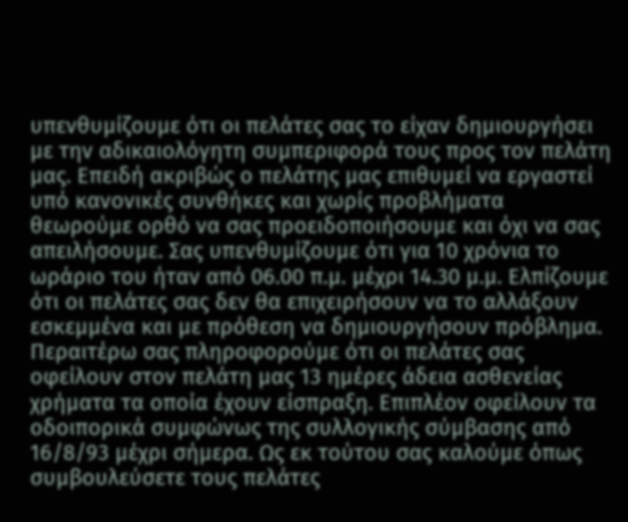υπενθυμίζουμε ότι οι πελάτες σας το είχαν δημιουργήσει με την αδικαιολόγητη συμπεριφορά τους προς τον πελάτη μας. Επειδή ακριβώς ο πελάτης μας επιθυμεί να εργαστεί υπό κανονικές συνθήκες και χωρίς προβλήματα θεωρούμε ορθό να σας προειδοποιήσουμε και όχι να σας απειλήσουμε. Σας υπενθυμίζουμε ότι για 10 χρόνια το ωράριο του ήταν από 06.00 π.μ. μέχρι 14.30 μ.μ. Ελπίζουμε ότι οι πελάτες σας δεν θα επιχειρήσουν να το αλλάξουν εσκεμμένα και με πρόθεση να δημιουργήσουν πρόβλημα. Περαιτέρω σας πληροφορούμε ότι οι πελάτες σας οφείλουν στον πελάτη μας 13 ημέρες άδεια ασθενείας χρήματα τα οποία έχουν είσπραξη. Επιπλέον οφείλουν τα οδοιπορικά συμφώνως της συλλογικής σύμβασης από 16/8/93 μέχρι σήμερα. Ως εκ τούτου σας καλούμε όπως συμβουλεύσετε τους πελάτες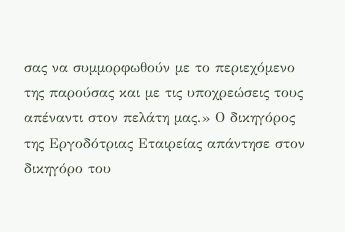σας να συμμορφωθούν με το περιεχόμενο της παρούσας και με τις υποχρεώσεις τους απέναντι στον πελάτη μας.» Ο δικηγόρος της Εργοδότριας Εταιρείας απάντησε στον δικηγόρο του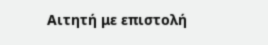Αιτητή με επιστολή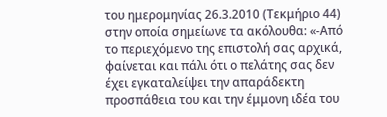του ημερομηνίας 26.3.2010 (Τεκμήριο 44) στην οποία σημείωνε τα ακόλουθα: «-Από το περιεχόμενο της επιστολή σας αρχικά, φαίνεται και πάλι ότι ο πελάτης σας δεν έχει εγκαταλείψει την απαράδεκτη προσπάθεια του και την έμμονη ιδέα του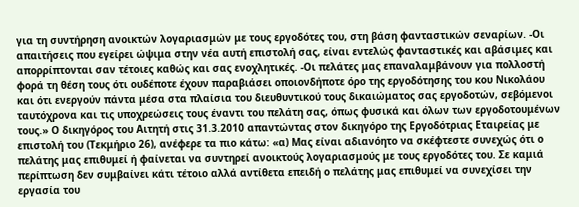για τη συντήρηση ανοικτών λογαριασμών με τους εργοδότες του, στη βάση φανταστικών σεναρίων. -Οι απαιτήσεις που εγείρει ώψιμα στην νέα αυτή επιστολή σας, είναι εντελώς φανταστικές και αβάσιμες και απορρίπτονται σαν τέτοιες καθώς και σας ενοχλητικές. -Οι πελάτες μας επαναλαμβάνουν για πολλοστή φορά τη θέση τους ότι ουδέποτε έχουν παραβιάσει οποιονδήποτε όρο της εργοδότησης του κου Νικολάου και ότι ενεργούν πάντα μέσα στα πλαίσια του διευθυντικού τους δικαιώματος σας εργοδοτών, σεβόμενοι ταυτόχρονα και τις υποχρεώσεις τους έναντι του πελάτη σας, όπως φυσικά και όλων των εργοδοτουμένων τους.» Ο δικηγόρος του Αιτητή στις 31.3.2010 απαντώντας στον δικηγόρο της Εργοδότριας Εταιρείας με επιστολή του (Τεκμήριο 26), ανέφερε τα πιο κάτω: «α) Μας είναι αδιανόητο να σκέφτεστε συνεχώς ότι ο πελάτης μας επιθυμεί ή φαίνεται να συντηρεί ανοικτούς λογαριασμούς με τους εργοδότες του. Σε καμιά περίπτωση δεν συμβαίνει κάτι τέτοιο αλλά αντίθετα επειδή ο πελάτης μας επιθυμεί να συνεχίσει την εργασία του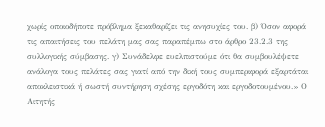χωρίς οποιοδήποτε πρόβλημα ξεκαθαρίζει τις ανησυχίες του. β) Όσον αφορά τις απαιτήσεις του πελάτη μας σας παραπέμπω στο άρθρο 23.2.3 της συλλογικής σύμβασης. γ) Συνάδελφε ευελπιστούμε ότι θα συμβουλέψετε ανάλογα τους πελάτες σας γιατί από την δική τους συμπεριφορά εξαρτάται αποκλειστικά ή σωστή συντήρηση σχέσης εργοδότη και εργοδοτουμένου.» Ο Αιτητής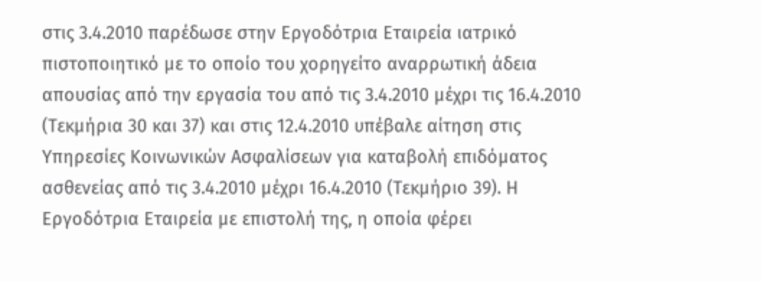στις 3.4.2010 παρέδωσε στην Εργοδότρια Εταιρεία ιατρικό πιστοποιητικό με το οποίο του χορηγείτο αναρρωτική άδεια απουσίας από την εργασία του από τις 3.4.2010 μέχρι τις 16.4.2010 (Τεκμήρια 30 και 37) και στις 12.4.2010 υπέβαλε αίτηση στις Υπηρεσίες Κοινωνικών Ασφαλίσεων για καταβολή επιδόματος ασθενείας από τις 3.4.2010 μέχρι 16.4.2010 (Τεκμήριο 39). Η Εργοδότρια Εταιρεία με επιστολή της, η οποία φέρει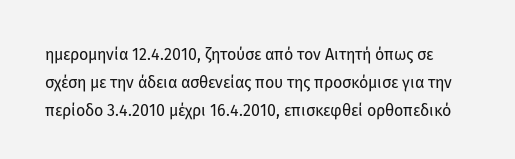ημερομηνία 12.4.2010, ζητούσε από τον Αιτητή όπως σε σχέση με την άδεια ασθενείας που της προσκόμισε για την περίοδο 3.4.2010 μέχρι 16.4.2010, επισκεφθεί ορθοπεδικό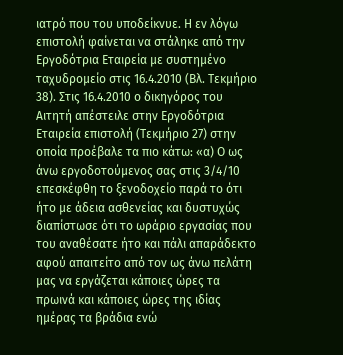ιατρό που του υποδείκνυε. Η εν λόγω επιστολή φαίνεται να στάληκε από την Εργοδότρια Εταιρεία με συστημένο ταχυδρομείο στις 16.4.2010 (Βλ. Τεκμήριο 38). Στις 16.4.2010 ο δικηγόρος του Αιτητή απέστειλε στην Εργοδότρια Εταιρεία επιστολή (Τεκμήριο 27) στην οποία προέβαλε τα πιο κάτω: «α) Ο ως άνω εργοδοτούμενος σας στις 3/4/10 επεσκέφθη το ξενοδοχείο παρά το ότι ήτο με άδεια ασθενείας και δυστυχώς διαπίστωσε ότι το ωράριο εργασίας που του αναθέσατε ήτο και πάλι απαράδεκτο αφού απαιτείτο από τον ως άνω πελάτη μας να εργάζεται κάποιες ώρες τα πρωινά και κάποιες ώρες της ιδίας ημέρας τα βράδια ενώ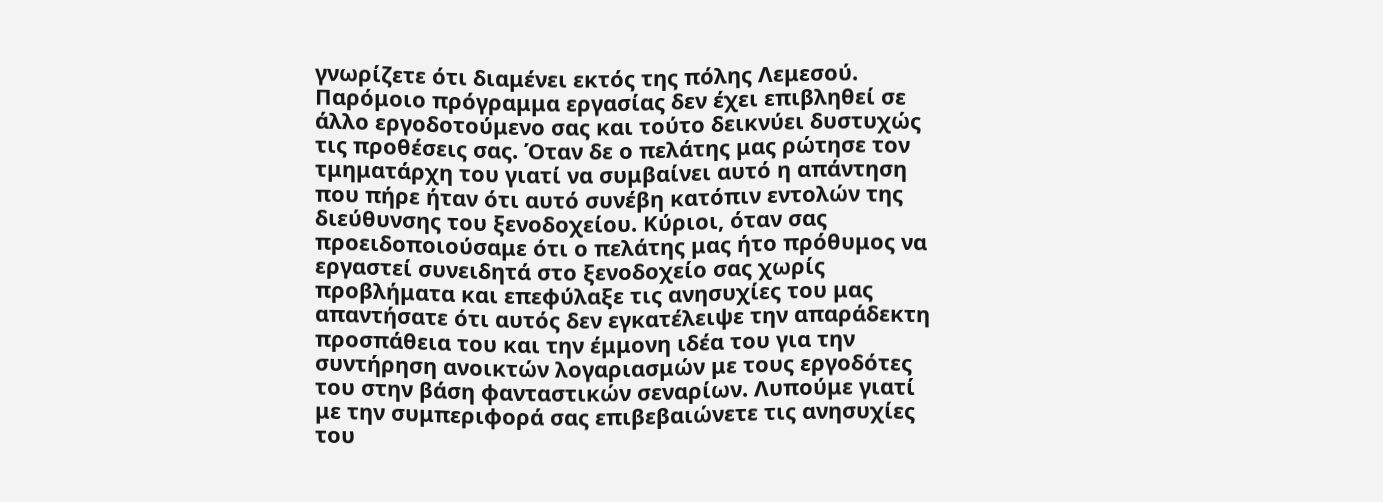γνωρίζετε ότι διαμένει εκτός της πόλης Λεμεσού. Παρόμοιο πρόγραμμα εργασίας δεν έχει επιβληθεί σε άλλο εργοδοτούμενο σας και τούτο δεικνύει δυστυχώς τις προθέσεις σας. Όταν δε ο πελάτης μας ρώτησε τον τμηματάρχη του γιατί να συμβαίνει αυτό η απάντηση που πήρε ήταν ότι αυτό συνέβη κατόπιν εντολών της διεύθυνσης του ξενοδοχείου. Κύριοι, όταν σας προειδοποιούσαμε ότι ο πελάτης μας ήτο πρόθυμος να εργαστεί συνειδητά στο ξενοδοχείο σας χωρίς προβλήματα και επεφύλαξε τις ανησυχίες του μας απαντήσατε ότι αυτός δεν εγκατέλειψε την απαράδεκτη προσπάθεια του και την έμμονη ιδέα του για την συντήρηση ανοικτών λογαριασμών με τους εργοδότες του στην βάση φανταστικών σεναρίων. Λυπούμε γιατί με την συμπεριφορά σας επιβεβαιώνετε τις ανησυχίες του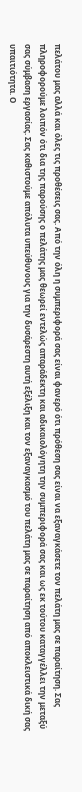πελάτου μας αλλά και όλες τις προθέσεις σας. Από την όλη η συμπεριφορά σας είναι φανερό ότι πρόθεση σας είναι να εξαναγκάσετε τον πελάτη μας σε παραίτηση. Σας πληροφορούμε λοιπόν ότι δια της παρούσης ο πελάτης μας θεωρεί εντελώς απαράδεκτη και αδικαιολόγητη την συμπεριφορά σας και ως εκ τούτου καταγγέλλει την μεταξύ σας σύμβαση εργασίας. Σας καθιστούμε απόλυτα υπεύθυνους για την δυσάρεστη αυτή εξέλιξη και τον εξαναγκασμό του πελάτη μας σε παραίτηση από αποκλειστικά δική σας υπαιτιότητα. Ο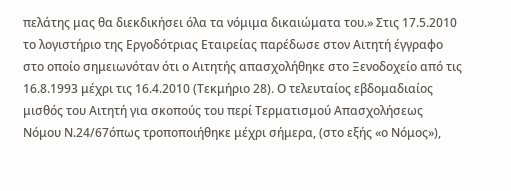πελάτης μας θα διεκδικήσει όλα τα νόμιμα δικαιώματα του.» Στις 17.5.2010 το λογιστήριο της Εργοδότριας Εταιρείας παρέδωσε στον Αιτητή έγγραφο στο οποίο σημειωνόταν ότι ο Αιτητής απασχολήθηκε στο Ξενοδοχείο από τις 16.8.1993 μέχρι τις 16.4.2010 (Τεκμήριο 28). Ο τελευταίος εβδομαδιαίος μισθός του Αιτητή για σκοπούς του περί Τερματισμού Απασχολήσεως Νόμου Ν.24/67όπως τροποποιήθηκε μέχρι σήμερα, (στο εξής «ο Νόμος»),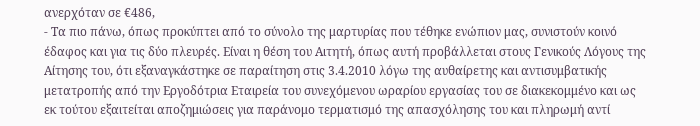ανερχόταν σε €486,
- Τα πιο πάνω, όπως προκύπτει από το σύνολο της μαρτυρίας που τέθηκε ενώπιον μας, συνιστούν κοινό έδαφος και για τις δύο πλευρές. Είναι η θέση του Αιτητή, όπως αυτή προβάλλεται στους Γενικούς Λόγους της Αίτησης του, ότι εξαναγκάστηκε σε παραίτηση στις 3.4.2010 λόγω της αυθαίρετης και αντισυμβατικής μετατροπής από την Εργοδότρια Εταιρεία του συνεχόμενου ωραρίου εργασίας του σε διακεκομμένο και ως εκ τούτου εξαιτείται αποζημιώσεις για παράνομο τερματισμό της απασχόλησης του και πληρωμή αντί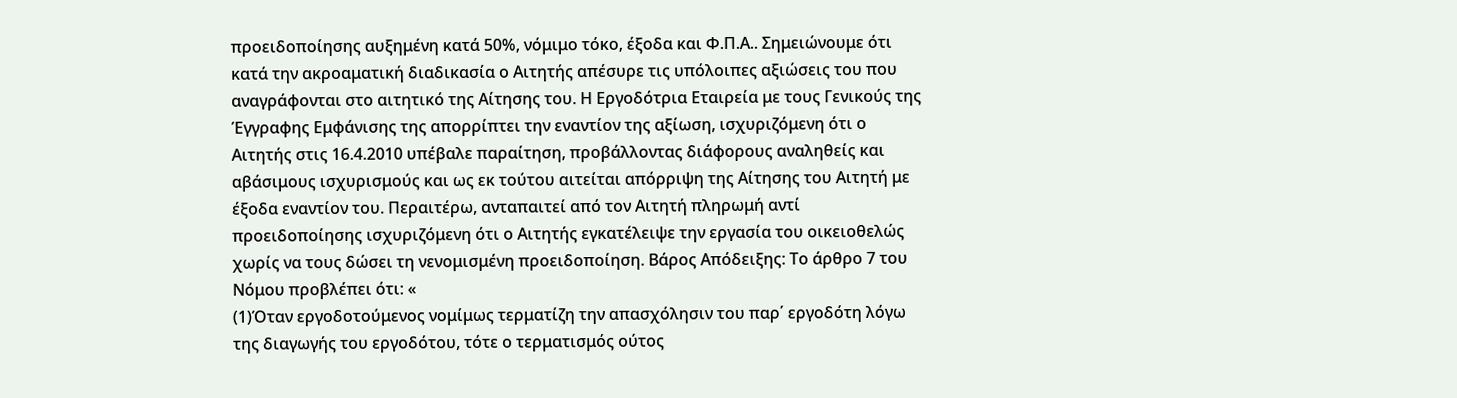προειδοποίησης αυξημένη κατά 50%, νόμιμο τόκο, έξοδα και Φ.Π.Α.. Σημειώνουμε ότι κατά την ακροαματική διαδικασία ο Αιτητής απέσυρε τις υπόλοιπες αξιώσεις του που αναγράφονται στο αιτητικό της Αίτησης του. Η Εργοδότρια Εταιρεία με τους Γενικούς της Έγγραφης Εμφάνισης της απορρίπτει την εναντίον της αξίωση, ισχυριζόμενη ότι ο Αιτητής στις 16.4.2010 υπέβαλε παραίτηση, προβάλλοντας διάφορους αναληθείς και αβάσιμους ισχυρισμούς και ως εκ τούτου αιτείται απόρριψη της Αίτησης του Αιτητή με έξοδα εναντίον του. Περαιτέρω, ανταπαιτεί από τον Αιτητή πληρωμή αντί προειδοποίησης ισχυριζόμενη ότι ο Αιτητής εγκατέλειψε την εργασία του οικειοθελώς χωρίς να τους δώσει τη νενομισμένη προειδοποίηση. Βάρος Απόδειξης: Το άρθρο 7 του Νόμου προβλέπει ότι: «
(1)Όταν εργοδοτούμενος νομίμως τερματίζη την απασχόλησιν του παρ΄ εργοδότη λόγω της διαγωγής του εργοδότου, τότε ο τερματισμός ούτος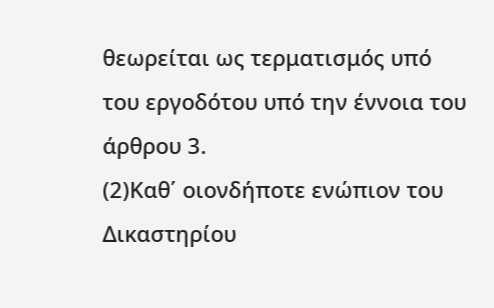θεωρείται ως τερματισμός υπό του εργοδότου υπό την έννοια του άρθρου 3.
(2)Καθ΄ οιονδήποτε ενώπιον του Δικαστηρίου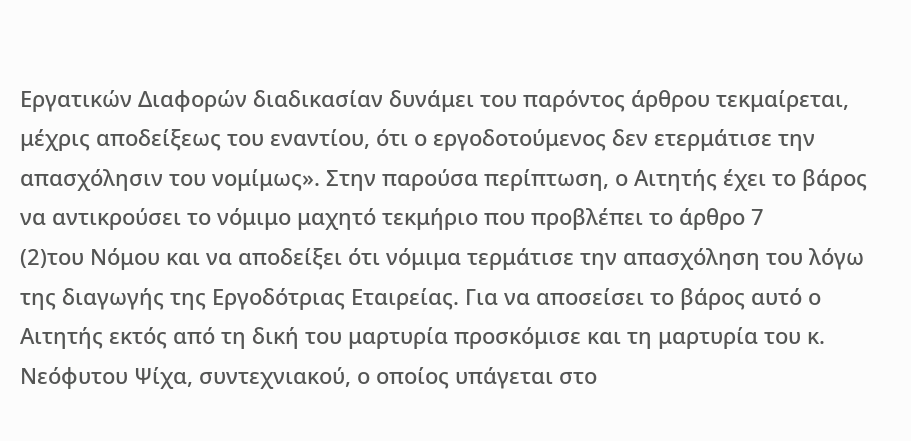Εργατικών Διαφορών διαδικασίαν δυνάμει του παρόντος άρθρου τεκμαίρεται, μέχρις αποδείξεως του εναντίου, ότι ο εργοδοτούμενος δεν ετερμάτισε την απασχόλησιν του νομίμως». Στην παρούσα περίπτωση, ο Αιτητής έχει το βάρος να αντικρούσει το νόμιμο μαχητό τεκμήριο που προβλέπει το άρθρο 7
(2)του Νόμου και να αποδείξει ότι νόμιμα τερμάτισε την απασχόληση του λόγω της διαγωγής της Εργοδότριας Εταιρείας. Για να αποσείσει το βάρος αυτό ο Αιτητής εκτός από τη δική του μαρτυρία προσκόμισε και τη μαρτυρία του κ. Νεόφυτου Ψίχα, συντεχνιακού, ο οποίος υπάγεται στο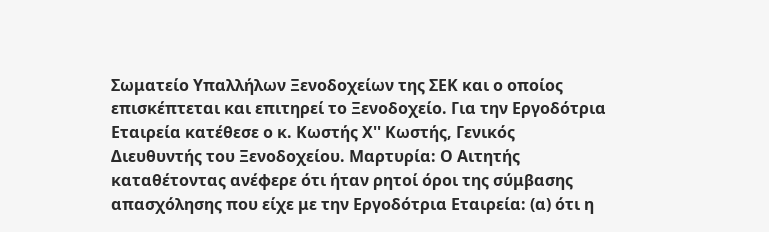Σωματείο Υπαλλήλων Ξενοδοχείων της ΣΕΚ και ο οποίος επισκέπτεται και επιτηρεί το Ξενοδοχείο. Για την Εργοδότρια Εταιρεία κατέθεσε ο κ. Κωστής Χ'' Κωστής, Γενικός Διευθυντής του Ξενοδοχείου. Μαρτυρία: Ο Αιτητής καταθέτοντας ανέφερε ότι ήταν ρητοί όροι της σύμβασης απασχόλησης που είχε με την Εργοδότρια Εταιρεία: (α) ότι η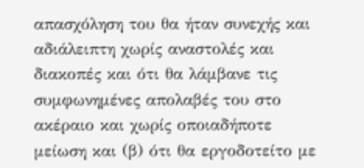απασχόληση του θα ήταν συνεχής και αδιάλειπτη χωρίς αναστολές και διακοπές και ότι θα λάμβανε τις συμφωνημένες απολαβές του στο ακέραιο και χωρίς οποιαδήποτε μείωση και (β) ότι θα εργοδοτείτο με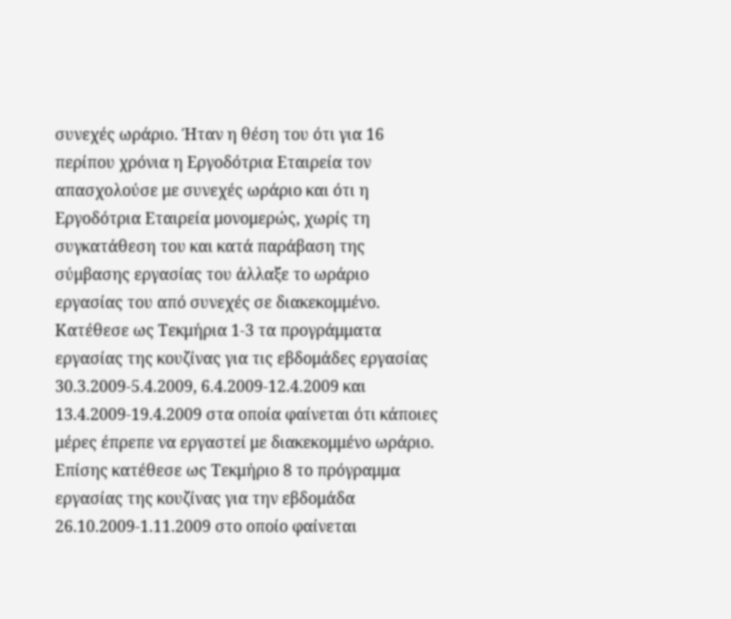συνεχές ωράριο. Ήταν η θέση του ότι για 16 περίπου χρόνια η Εργοδότρια Εταιρεία τον απασχολούσε με συνεχές ωράριο και ότι η Εργοδότρια Εταιρεία μονομερώς, χωρίς τη συγκατάθεση του και κατά παράβαση της σύμβασης εργασίας του άλλαξε το ωράριο εργασίας του από συνεχές σε διακεκομμένο. Κατέθεσε ως Τεκμήρια 1-3 τα προγράμματα εργασίας της κουζίνας για τις εβδομάδες εργασίας 30.3.2009-5.4.2009, 6.4.2009-12.4.2009 και 13.4.2009-19.4.2009 στα οποία φαίνεται ότι κάποιες μέρες έπρεπε να εργαστεί με διακεκομμένο ωράριο. Επίσης κατέθεσε ως Τεκμήριο 8 το πρόγραμμα εργασίας της κουζίνας για την εβδομάδα 26.10.2009-1.11.2009 στο οποίο φαίνεται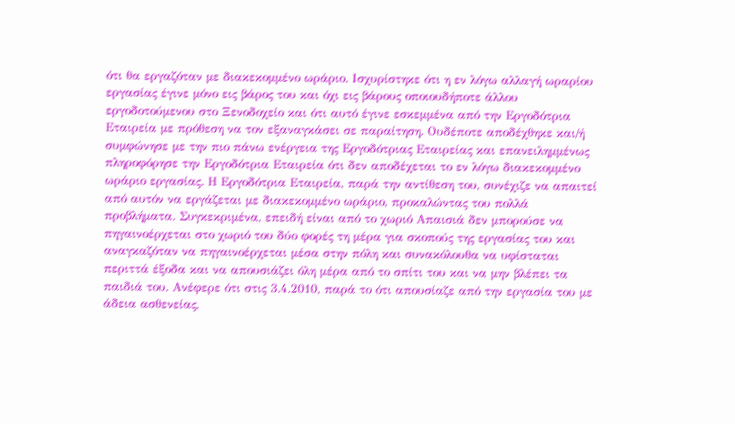ότι θα εργαζόταν με διακεκομμένο ωράριο. Ισχυρίστηκε ότι η εν λόγω αλλαγή ωραρίου εργασίας έγινε μόνο εις βάρος του και όχι εις βάρους οποιουδήποτε άλλου εργοδοτούμενου στο Ξενοδοχείο και ότι αυτό έγινε εσκεμμένα από την Εργοδότρια Εταιρεία με πρόθεση να τον εξαναγκάσει σε παραίτηση. Ουδέποτε αποδέχθηκε και/ή συμφώνησε με την πιο πάνω ενέργεια της Εργοδότριας Εταιρείας και επανειλημμένως πληροφόρησε την Εργοδότρια Εταιρεία ότι δεν αποδέχεται το εν λόγω διακεκομμένο ωράριο εργασίας. Η Εργοδότρια Εταιρεία, παρά την αντίθεση του, συνέχιζε να απαιτεί από αυτόν να εργάζεται με διακεκομμένο ωράριο, προκαλώντας του πολλά προβλήματα. Συγκεκριμένα, επειδή είναι από το χωριό Απαισιά δεν μπορούσε να πηγαινοέρχεται στο χωριό του δύο φορές τη μέρα για σκοπούς της εργασίας του και αναγκαζόταν να πηγαινοέρχεται μέσα στην πόλη και συνακόλουθα να υφίσταται περιττά έξοδα και να απουσιάζει όλη μέρα από το σπίτι του και να μην βλέπει τα παιδιά του. Ανέφερε ότι στις 3.4.2010, παρά το ότι απουσίαζε από την εργασία του με άδεια ασθενείας,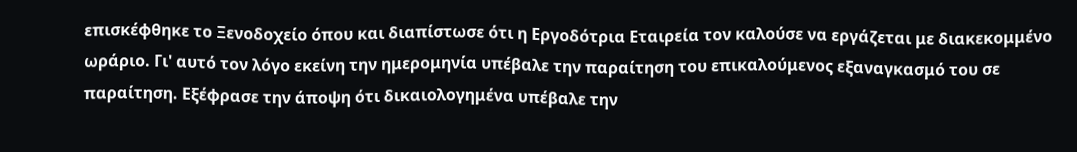επισκέφθηκε το Ξενοδοχείο όπου και διαπίστωσε ότι η Εργοδότρια Εταιρεία τον καλούσε να εργάζεται με διακεκομμένο ωράριο. Γι' αυτό τον λόγο εκείνη την ημερομηνία υπέβαλε την παραίτηση του επικαλούμενος εξαναγκασμό του σε παραίτηση. Εξέφρασε την άποψη ότι δικαιολογημένα υπέβαλε την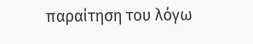παραίτηση του λόγω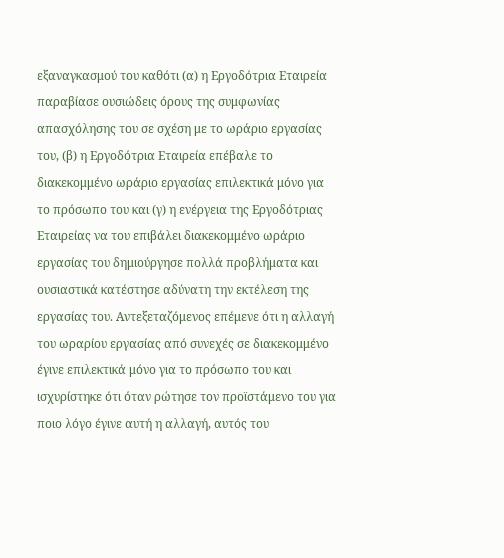εξαναγκασμού του καθότι (α) η Εργοδότρια Εταιρεία παραβίασε ουσιώδεις όρους της συμφωνίας απασχόλησης του σε σχέση με το ωράριο εργασίας του, (β) η Εργοδότρια Εταιρεία επέβαλε το διακεκομμένο ωράριο εργασίας επιλεκτικά μόνο για το πρόσωπο του και (γ) η ενέργεια της Εργοδότριας Εταιρείας να του επιβάλει διακεκομμένο ωράριο εργασίας του δημιούργησε πολλά προβλήματα και ουσιαστικά κατέστησε αδύνατη την εκτέλεση της εργασίας του. Αντεξεταζόμενος επέμενε ότι η αλλαγή του ωραρίου εργασίας από συνεχές σε διακεκομμένο έγινε επιλεκτικά μόνο για το πρόσωπο του και ισχυρίστηκε ότι όταν ρώτησε τον προϊστάμενο του για ποιο λόγο έγινε αυτή η αλλαγή, αυτός του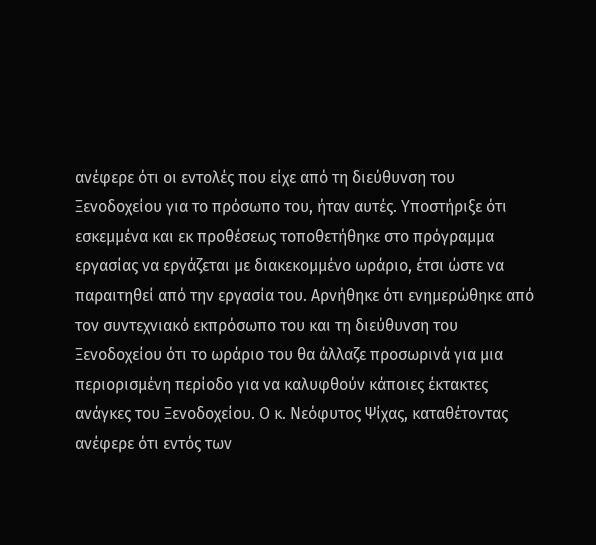ανέφερε ότι οι εντολές που είχε από τη διεύθυνση του Ξενοδοχείου για το πρόσωπο του, ήταν αυτές. Υποστήριξε ότι εσκεμμένα και εκ προθέσεως τοποθετήθηκε στο πρόγραμμα εργασίας να εργάζεται με διακεκομμένο ωράριο, έτσι ώστε να παραιτηθεί από την εργασία του. Αρνήθηκε ότι ενημερώθηκε από τον συντεχνιακό εκπρόσωπο του και τη διεύθυνση του Ξενοδοχείου ότι το ωράριο του θα άλλαζε προσωρινά για μια περιορισμένη περίοδο για να καλυφθούν κάποιες έκτακτες ανάγκες του Ξενοδοχείου. Ο κ. Νεόφυτος Ψίχας, καταθέτοντας ανέφερε ότι εντός των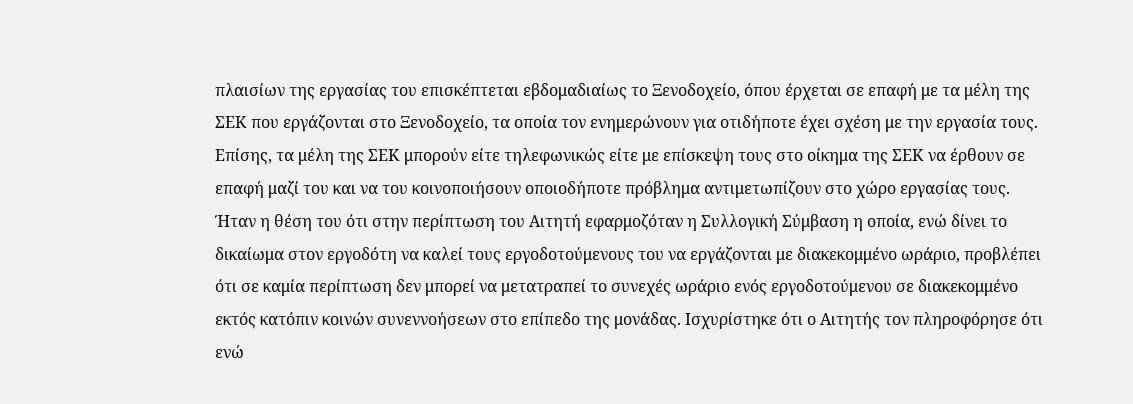πλαισίων της εργασίας του επισκέπτεται εβδομαδιαίως το Ξενοδοχείο, όπου έρχεται σε επαφή με τα μέλη της ΣΕΚ που εργάζονται στο Ξενοδοχείο, τα οποία τον ενημερώνουν για οτιδήποτε έχει σχέση με την εργασία τους. Επίσης, τα μέλη της ΣΕΚ μπορούν είτε τηλεφωνικώς είτε με επίσκεψη τους στο οίκημα της ΣΕΚ να έρθουν σε επαφή μαζί του και να του κοινοποιήσουν οποιοδήποτε πρόβλημα αντιμετωπίζουν στο χώρο εργασίας τους. Ήταν η θέση του ότι στην περίπτωση του Αιτητή εφαρμοζόταν η Συλλογική Σύμβαση η οποία, ενώ δίνει το δικαίωμα στον εργοδότη να καλεί τους εργοδοτούμενους του να εργάζονται με διακεκομμένο ωράριο, προβλέπει ότι σε καμία περίπτωση δεν μπορεί να μετατραπεί το συνεχές ωράριο ενός εργοδοτούμενου σε διακεκομμένο εκτός κατόπιν κοινών συνεννοήσεων στο επίπεδο της μονάδας. Ισχυρίστηκε ότι ο Αιτητής τον πληροφόρησε ότι ενώ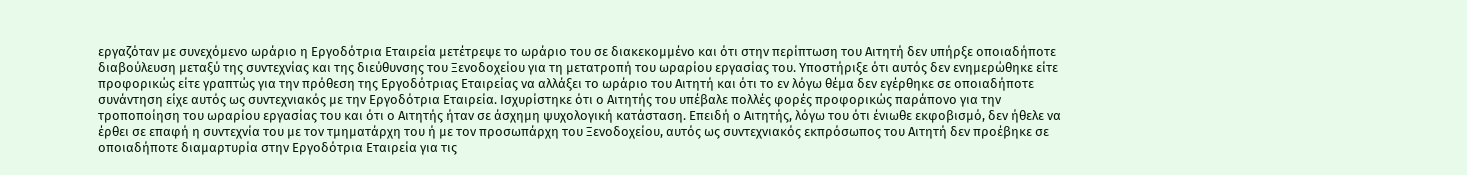εργαζόταν με συνεχόμενο ωράριο η Εργοδότρια Εταιρεία μετέτρεψε το ωράριο του σε διακεκομμένο και ότι στην περίπτωση του Αιτητή δεν υπήρξε οποιαδήποτε διαβούλευση μεταξύ της συντεχνίας και της διεύθυνσης του Ξενοδοχείου για τη μετατροπή του ωραρίου εργασίας του. Υποστήριξε ότι αυτός δεν ενημερώθηκε είτε προφορικώς είτε γραπτώς για την πρόθεση της Εργοδότριας Εταιρείας να αλλάξει το ωράριο του Αιτητή και ότι το εν λόγω θέμα δεν εγέρθηκε σε οποιαδήποτε συνάντηση είχε αυτός ως συντεχνιακός με την Εργοδότρια Εταιρεία. Ισχυρίστηκε ότι ο Αιτητής του υπέβαλε πολλές φορές προφορικώς παράπονο για την τροποποίηση του ωραρίου εργασίας του και ότι ο Αιτητής ήταν σε άσχημη ψυχολογική κατάσταση. Επειδή ο Αιτητής, λόγω του ότι ένιωθε εκφοβισμό, δεν ήθελε να έρθει σε επαφή η συντεχνία του με τον τμηματάρχη του ή με τον προσωπάρχη του Ξενοδοχείου, αυτός ως συντεχνιακός εκπρόσωπος του Αιτητή δεν προέβηκε σε οποιαδήποτε διαμαρτυρία στην Εργοδότρια Εταιρεία για τις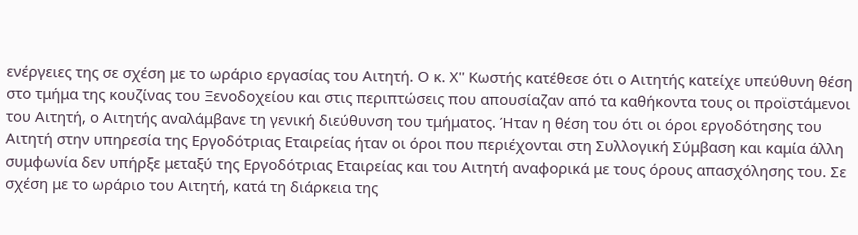ενέργειες της σε σχέση με το ωράριο εργασίας του Αιτητή. Ο κ. Χ'' Κωστής κατέθεσε ότι ο Αιτητής κατείχε υπεύθυνη θέση στο τμήμα της κουζίνας του Ξενοδοχείου και στις περιπτώσεις που απουσίαζαν από τα καθήκοντα τους οι προϊστάμενοι του Αιτητή, ο Αιτητής αναλάμβανε τη γενική διεύθυνση του τμήματος. Ήταν η θέση του ότι οι όροι εργοδότησης του Αιτητή στην υπηρεσία της Εργοδότριας Εταιρείας ήταν οι όροι που περιέχονται στη Συλλογική Σύμβαση και καμία άλλη συμφωνία δεν υπήρξε μεταξύ της Εργοδότριας Εταιρείας και του Αιτητή αναφορικά με τους όρους απασχόλησης του. Σε σχέση με το ωράριο του Αιτητή, κατά τη διάρκεια της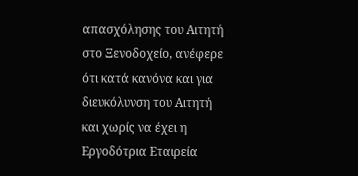απασχόλησης του Αιτητή στο Ξενοδοχείο, ανέφερε ότι κατά κανόνα και για διευκόλυνση του Αιτητή και χωρίς να έχει η Εργοδότρια Εταιρεία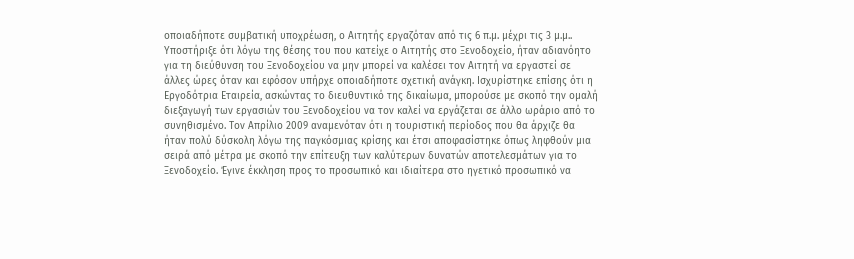οποιαδήποτε συμβατική υποχρέωση, ο Αιτητής εργαζόταν από τις 6 π.μ. μέχρι τις 3 μ.μ.. Υποστήριξε ότι λόγω της θέσης του που κατείχε ο Αιτητής στο Ξενοδοχείο, ήταν αδιανόητο για τη διεύθυνση του Ξενοδοχείου να μην μπορεί να καλέσει τον Αιτητή να εργαστεί σε άλλες ώρες όταν και εφόσον υπήρχε οποιαδήποτε σχετική ανάγκη. Ισχυρίστηκε επίσης ότι η Εργοδότρια Εταιρεία, ασκώντας το διευθυντικό της δικαίωμα, μπορούσε με σκοπό την ομαλή διεξαγωγή των εργασιών του Ξενοδοχείου να τον καλεί να εργάζεται σε άλλο ωράριο από το συνηθισμένο. Τον Απρίλιο 2009 αναμενόταν ότι η τουριστική περίοδος που θα άρχιζε θα ήταν πολύ δύσκολη λόγω της παγκόσμιας κρίσης και έτσι αποφασίστηκε όπως ληφθούν μια σειρά από μέτρα με σκοπό την επίτευξη των καλύτερων δυνατών αποτελεσμάτων για το Ξενοδοχείο. Έγινε έκκληση προς το προσωπικό και ιδιαίτερα στο ηγετικό προσωπικό να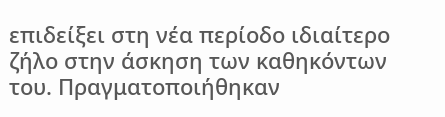επιδείξει στη νέα περίοδο ιδιαίτερο ζήλο στην άσκηση των καθηκόντων του. Πραγματοποιήθηκαν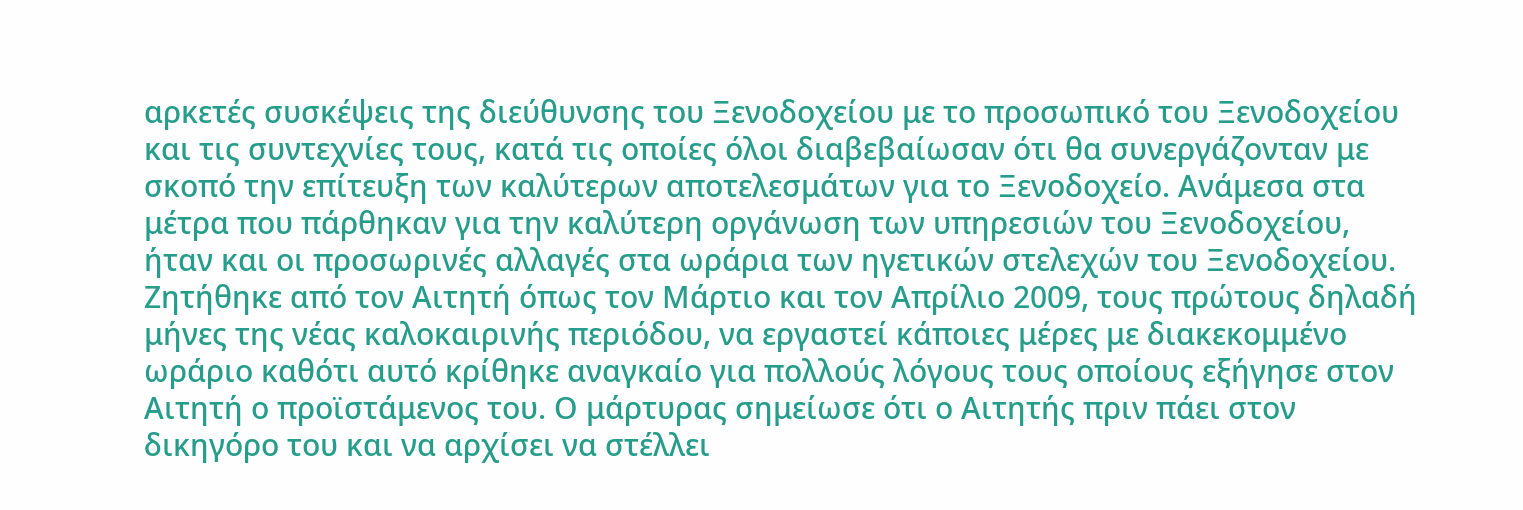αρκετές συσκέψεις της διεύθυνσης του Ξενοδοχείου με το προσωπικό του Ξενοδοχείου και τις συντεχνίες τους, κατά τις οποίες όλοι διαβεβαίωσαν ότι θα συνεργάζονταν με σκοπό την επίτευξη των καλύτερων αποτελεσμάτων για το Ξενοδοχείο. Ανάμεσα στα μέτρα που πάρθηκαν για την καλύτερη οργάνωση των υπηρεσιών του Ξενοδοχείου, ήταν και οι προσωρινές αλλαγές στα ωράρια των ηγετικών στελεχών του Ξενοδοχείου. Ζητήθηκε από τον Αιτητή όπως τον Μάρτιο και τον Απρίλιο 2009, τους πρώτους δηλαδή μήνες της νέας καλοκαιρινής περιόδου, να εργαστεί κάποιες μέρες με διακεκομμένο ωράριο καθότι αυτό κρίθηκε αναγκαίο για πολλούς λόγους τους οποίους εξήγησε στον Αιτητή ο προϊστάμενος του. Ο μάρτυρας σημείωσε ότι ο Αιτητής πριν πάει στον δικηγόρο του και να αρχίσει να στέλλει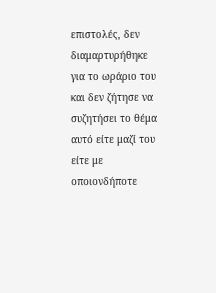επιστολές, δεν διαμαρτυρήθηκε για το ωράριο του και δεν ζήτησε να συζητήσει το θέμα αυτό είτε μαζί του είτε με οποιονδήποτε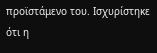προϊστάμενο του. Ισχυρίστηκε ότι η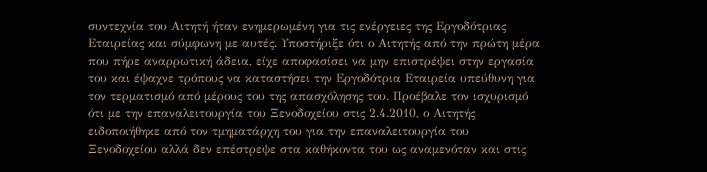συντεχνία του Αιτητή ήταν ενημερωμένη για τις ενέργειες της Εργοδότριας Εταιρείας και σύμφωνη με αυτές. Υποστήριξε ότι ο Αιτητής από την πρώτη μέρα που πήρε αναρρωτική άδεια, είχε αποφασίσει να μην επιστρέψει στην εργασία του και έψαχνε τρόπους να καταστήσει την Εργοδότρια Εταιρεία υπεύθυνη για τον τερματισμό από μέρους του της απασχόλησης του. Προέβαλε τον ισχυρισμό ότι με την επαναλειτουργία του Ξενοδοχείου στις 2.4.2010, ο Αιτητής ειδοποιήθηκε από τον τμηματάρχη του για την επαναλειτουργία του Ξενοδοχείου αλλά δεν επέστρεψε στα καθήκοντα του ως αναμενόταν και στις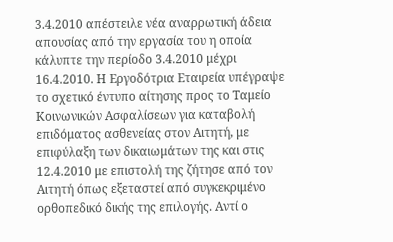3.4.2010 απέστειλε νέα αναρρωτική άδεια απουσίας από την εργασία του η οποία κάλυπτε την περίοδο 3.4.2010 μέχρι 16.4.2010. Η Εργοδότρια Εταιρεία υπέγραψε το σχετικό έντυπο αίτησης προς το Ταμείο Κοινωνικών Ασφαλίσεων για καταβολή επιδόματος ασθενείας στον Αιτητή, με επιφύλαξη των δικαιωμάτων της και στις 12.4.2010 με επιστολή της ζήτησε από τον Αιτητή όπως εξεταστεί από συγκεκριμένο ορθοπεδικό δικής της επιλογής. Αντί ο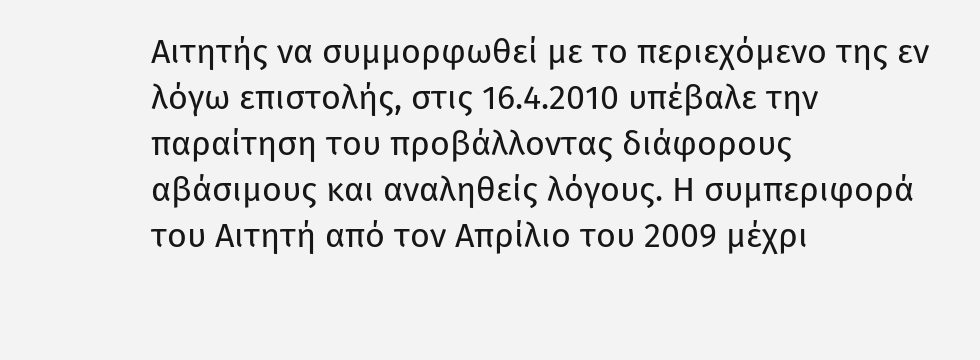Αιτητής να συμμορφωθεί με το περιεχόμενο της εν λόγω επιστολής, στις 16.4.2010 υπέβαλε την παραίτηση του προβάλλοντας διάφορους αβάσιμους και αναληθείς λόγους. Η συμπεριφορά του Αιτητή από τον Απρίλιο του 2009 μέχρι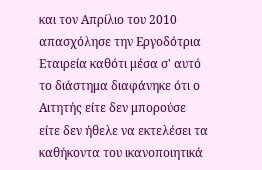και τον Απρίλιο του 2010 απασχόλησε την Εργοδότρια Εταιρεία καθότι μέσα σ' αυτό το διάστημα διαφάνηκε ότι ο Αιτητής είτε δεν μπορούσε είτε δεν ήθελε να εκτελέσει τα καθήκοντα του ικανοποιητικά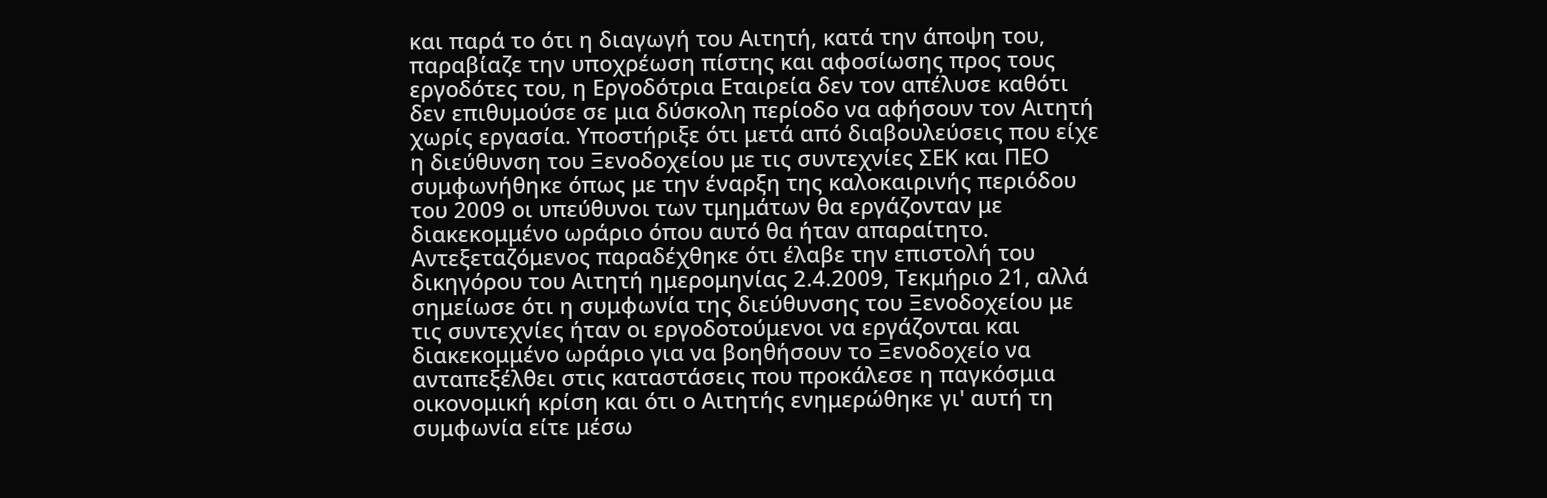και παρά το ότι η διαγωγή του Αιτητή, κατά την άποψη του, παραβίαζε την υποχρέωση πίστης και αφοσίωσης προς τους εργοδότες του, η Εργοδότρια Εταιρεία δεν τον απέλυσε καθότι δεν επιθυμούσε σε μια δύσκολη περίοδο να αφήσουν τον Αιτητή χωρίς εργασία. Υποστήριξε ότι μετά από διαβουλεύσεις που είχε η διεύθυνση του Ξενοδοχείου με τις συντεχνίες ΣΕΚ και ΠΕΟ συμφωνήθηκε όπως με την έναρξη της καλοκαιρινής περιόδου του 2009 οι υπεύθυνοι των τμημάτων θα εργάζονταν με διακεκομμένο ωράριο όπου αυτό θα ήταν απαραίτητο. Αντεξεταζόμενος παραδέχθηκε ότι έλαβε την επιστολή του δικηγόρου του Αιτητή ημερομηνίας 2.4.2009, Τεκμήριο 21, αλλά σημείωσε ότι η συμφωνία της διεύθυνσης του Ξενοδοχείου με τις συντεχνίες ήταν οι εργοδοτούμενοι να εργάζονται και διακεκομμένο ωράριο για να βοηθήσουν το Ξενοδοχείο να ανταπεξέλθει στις καταστάσεις που προκάλεσε η παγκόσμια οικονομική κρίση και ότι ο Αιτητής ενημερώθηκε γι' αυτή τη συμφωνία είτε μέσω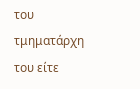του τμηματάρχη του είτε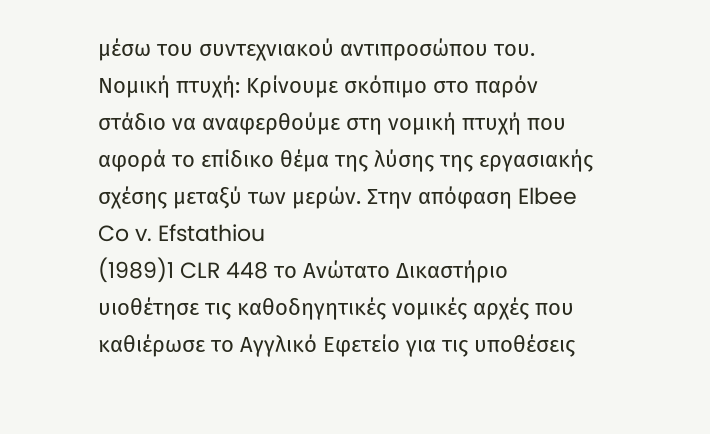μέσω του συντεχνιακού αντιπροσώπου του. Νομική πτυχή: Κρίνουμε σκόπιμο στο παρόν στάδιο να αναφερθούμε στη νομική πτυχή που αφορά το επίδικο θέμα της λύσης της εργασιακής σχέσης μεταξύ των μερών. Στην απόφαση Elbee Co v. Efstathiou
(1989)1 CLR 448 το Ανώτατο Δικαστήριο υιοθέτησε τις καθοδηγητικές νομικές αρχές που καθιέρωσε το Αγγλικό Εφετείο για τις υποθέσεις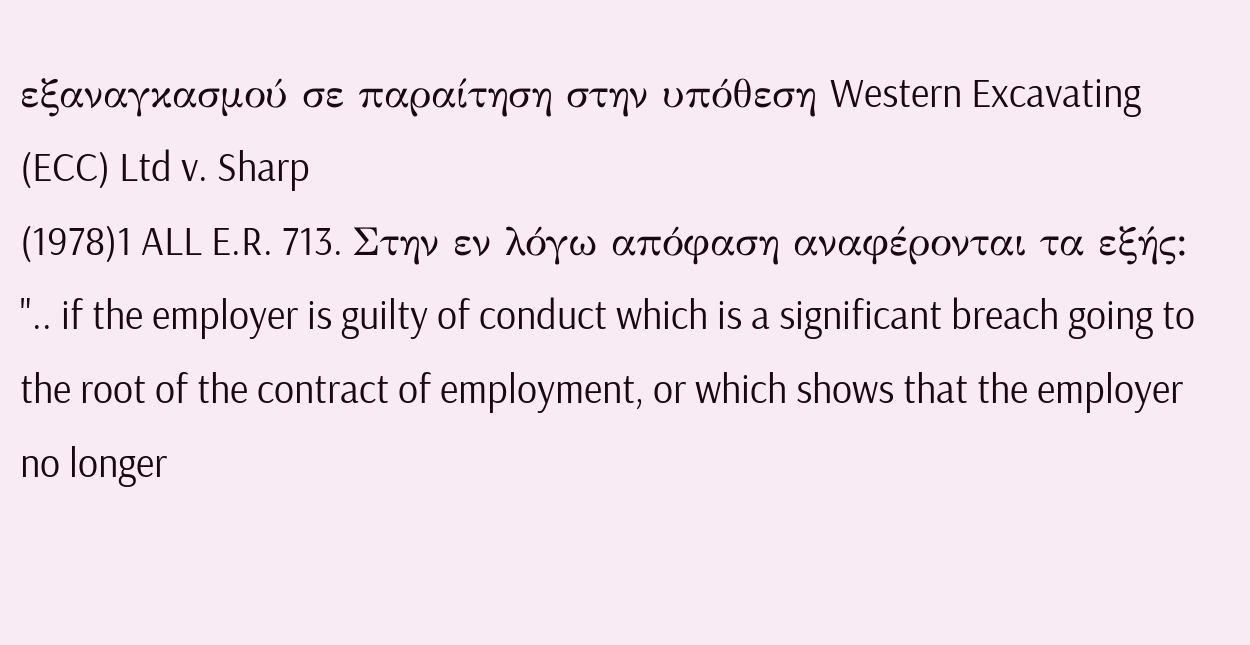εξαναγκασμού σε παραίτηση στην υπόθεση Western Excavating (ECC) Ltd v. Sharp
(1978)1 ALL E.R. 713. Στην εν λόγω απόφαση αναφέρονται τα εξής: ".. if the employer is guilty of conduct which is a significant breach going to the root of the contract of employment, or which shows that the employer no longer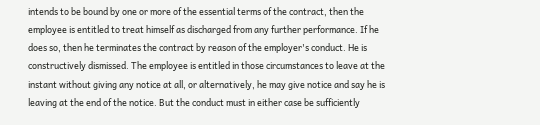intends to be bound by one or more of the essential terms of the contract, then the employee is entitled to treat himself as discharged from any further performance. If he does so, then he terminates the contract by reason of the employer's conduct. He is constructively dismissed. The employee is entitled in those circumstances to leave at the instant without giving any notice at all, or alternatively, he may give notice and say he is leaving at the end of the notice. But the conduct must in either case be sufficiently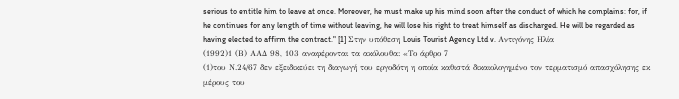serious to entitle him to leave at once. Moreover, he must make up his mind soon after the conduct of which he complains: for, if he continues for any length of time without leaving, he will lose his right to treat himself as discharged. He will be regarded as having elected to affirm the contract." [1] Στην υπόθεση Louis Tourist Agency Ltd v. Αντιγόνης Ηλία
(1992)1 (Β) ΑΑΔ 98, 103 αναφέρονται τα ακόλουθα: «Το άρθρο 7
(1)του Ν.24/67 δεν εξειδικεύει τη διαγωγή του εργοδότη η οποία καθιστά δικαιολογημένο τον τερματισμό απασχόλησης εκ μέρους του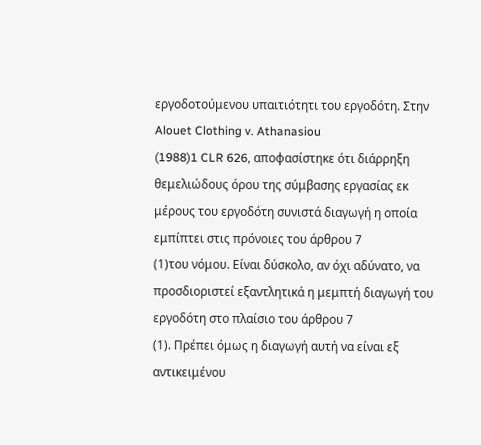εργοδοτούμενου υπαιτιότητι του εργοδότη. Στην Alouet Clothing v. Athanasiou
(1988)1 CLR 626, αποφασίστηκε ότι διάρρηξη θεμελιώδους όρου της σύμβασης εργασίας εκ μέρους του εργοδότη συνιστά διαγωγή η οποία εμπίπτει στις πρόνοιες του άρθρου 7
(1)του νόμου. Είναι δύσκολο, αν όχι αδύνατο, να προσδιοριστεί εξαντλητικά η μεμπτή διαγωγή του εργοδότη στο πλαίσιο του άρθρου 7
(1). Πρέπει όμως η διαγωγή αυτή να είναι εξ αντικειμένου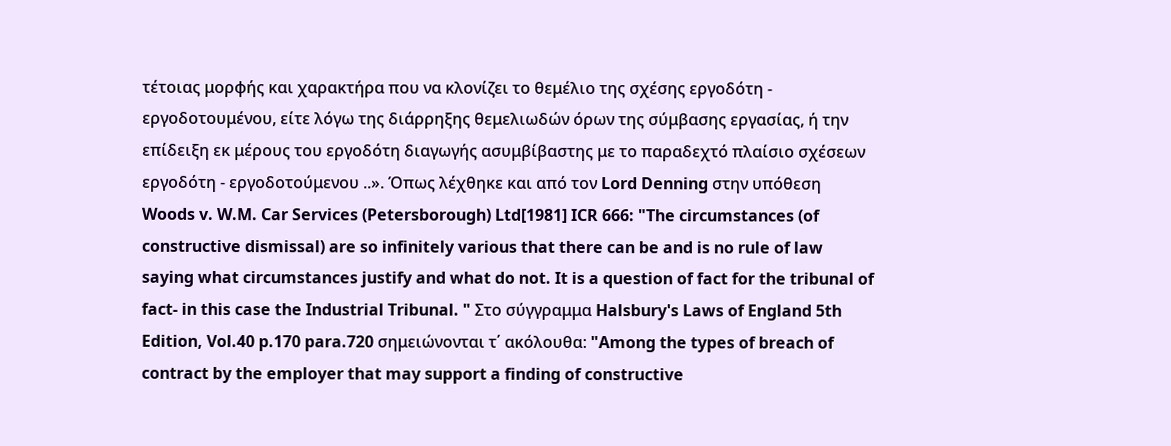τέτοιας μορφής και χαρακτήρα που να κλονίζει το θεμέλιο της σχέσης εργοδότη - εργοδοτουμένου, είτε λόγω της διάρρηξης θεμελιωδών όρων της σύμβασης εργασίας, ή την επίδειξη εκ μέρους του εργοδότη διαγωγής ασυμβίβαστης με το παραδεχτό πλαίσιο σχέσεων εργοδότη - εργοδοτούμενου ..». Όπως λέχθηκε και από τον Lord Denning στην υπόθεση Woods v. W.M. Car Services (Petersborough) Ltd[1981] ICR 666: "The circumstances (of constructive dismissal) are so infinitely various that there can be and is no rule of law saying what circumstances justify and what do not. It is a question of fact for the tribunal of fact- in this case the Industrial Tribunal. " Στο σύγγραμμα Halsbury's Laws of England 5th Edition, Vol.40 p.170 para.720 σημειώνονται τ΄ ακόλουθα: "Among the types of breach of contract by the employer that may support a finding of constructive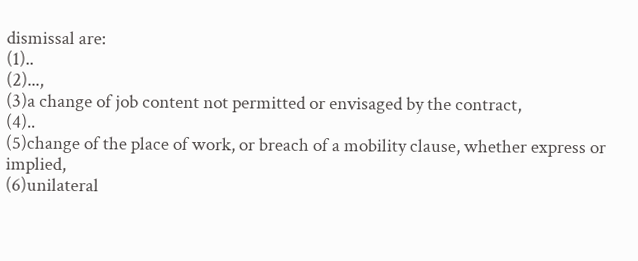dismissal are:
(1)..
(2)...,
(3)a change of job content not permitted or envisaged by the contract,
(4)..
(5)change of the place of work, or breach of a mobility clause, whether express or implied,
(6)unilateral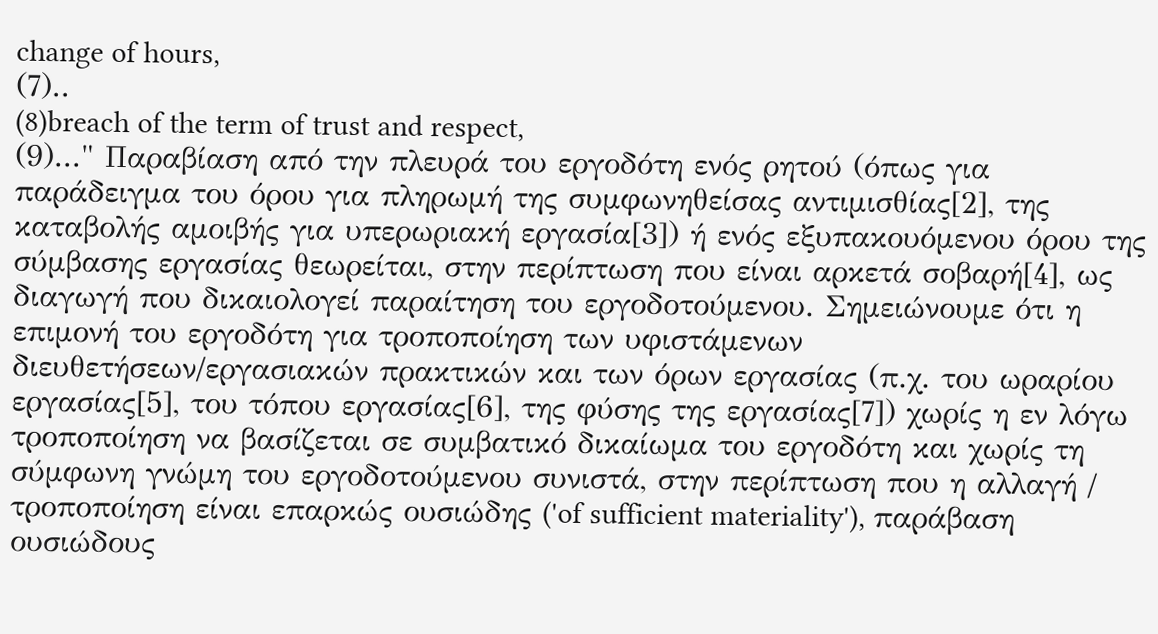change of hours,
(7)..
(8)breach of the term of trust and respect,
(9)..." Παραβίαση από την πλευρά του εργοδότη ενός ρητού (όπως για παράδειγμα του όρου για πληρωμή της συμφωνηθείσας αντιμισθίας[2], της καταβολής αμοιβής για υπερωριακή εργασία[3]) ή ενός εξυπακουόμενου όρου της σύμβασης εργασίας θεωρείται, στην περίπτωση που είναι αρκετά σοβαρή[4], ως διαγωγή που δικαιολογεί παραίτηση του εργοδοτούμενου. Σημειώνουμε ότι η επιμονή του εργοδότη για τροποποίηση των υφιστάμενων διευθετήσεων/εργασιακών πρακτικών και των όρων εργασίας (π.χ. του ωραρίου εργασίας[5], του τόπου εργασίας[6], της φύσης της εργασίας[7]) χωρίς η εν λόγω τροποποίηση να βασίζεται σε συμβατικό δικαίωμα του εργοδότη και χωρίς τη σύμφωνη γνώμη του εργοδοτούμενου συνιστά, στην περίπτωση που η αλλαγή / τροποποίηση είναι επαρκώς ουσιώδης ('of sufficient materiality'), παράβαση ουσιώδους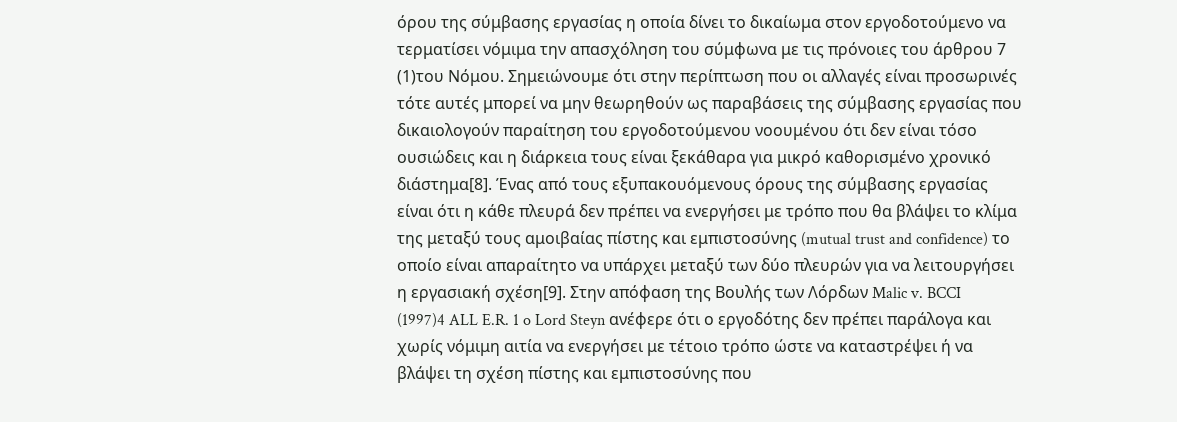όρου της σύμβασης εργασίας η οποία δίνει το δικαίωμα στον εργοδοτούμενο να τερματίσει νόμιμα την απασχόληση του σύμφωνα με τις πρόνοιες του άρθρου 7
(1)του Νόμου. Σημειώνουμε ότι στην περίπτωση που οι αλλαγές είναι προσωρινές τότε αυτές μπορεί να μην θεωρηθούν ως παραβάσεις της σύμβασης εργασίας που δικαιολογούν παραίτηση του εργοδοτούμενου νοουμένου ότι δεν είναι τόσο ουσιώδεις και η διάρκεια τους είναι ξεκάθαρα για μικρό καθορισμένο χρονικό διάστημα[8]. Ένας από τους εξυπακουόμενους όρους της σύμβασης εργασίας είναι ότι η κάθε πλευρά δεν πρέπει να ενεργήσει με τρόπο που θα βλάψει το κλίμα της μεταξύ τους αμοιβαίας πίστης και εμπιστοσύνης (mutual trust and confidence) το οποίο είναι απαραίτητο να υπάρχει μεταξύ των δύο πλευρών για να λειτουργήσει η εργασιακή σχέση[9]. Στην απόφαση της Βουλής των Λόρδων Malic v. BCCI
(1997)4 ALL E.R. 1 o Lord Steyn ανέφερε ότι ο εργοδότης δεν πρέπει παράλογα και χωρίς νόμιμη αιτία να ενεργήσει με τέτοιο τρόπο ώστε να καταστρέψει ή να βλάψει τη σχέση πίστης και εμπιστοσύνης που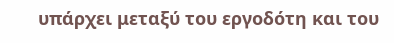υπάρχει μεταξύ του εργοδότη και του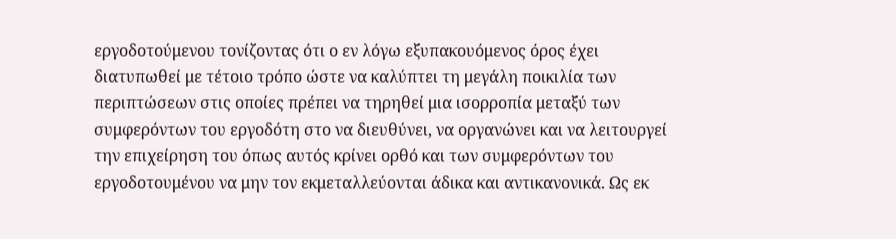εργοδοτούμενου τονίζοντας ότι ο εν λόγω εξυπακουόμενος όρος έχει διατυπωθεί με τέτοιο τρόπο ώστε να καλύπτει τη μεγάλη ποικιλία των περιπτώσεων στις οποίες πρέπει να τηρηθεί μια ισορροπία μεταξύ των συμφερόντων του εργοδότη στο να διευθύνει, να οργανώνει και να λειτουργεί την επιχείρηση του όπως αυτός κρίνει ορθό και των συμφερόντων του εργοδοτουμένου να μην τον εκμεταλλεύονται άδικα και αντικανονικά. Ως εκ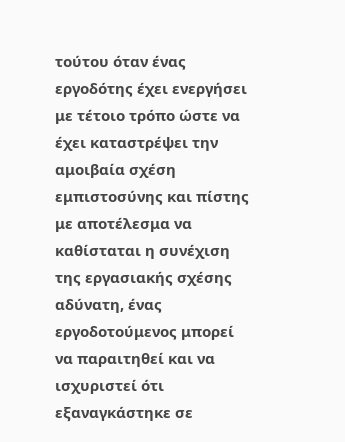τούτου όταν ένας εργοδότης έχει ενεργήσει με τέτοιο τρόπο ώστε να έχει καταστρέψει την αμοιβαία σχέση εμπιστοσύνης και πίστης με αποτέλεσμα να καθίσταται η συνέχιση της εργασιακής σχέσης αδύνατη, ένας εργοδοτούμενος μπορεί να παραιτηθεί και να ισχυριστεί ότι εξαναγκάστηκε σε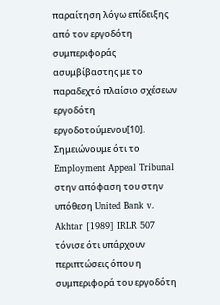παραίτηση λόγω επίδειξης από τον εργοδότη συμπεριφοράς ασυμβίβαστης με το παραδεχτό πλαίσιο σχέσεων εργοδότη εργοδοτούμενου[10]. Σημειώνουμε ότι το Employment Appeal Tribunal στην απόφαση του στην υπόθεση United Bank v. Akhtar [1989] IRLR 507 τόνισε ότι υπάρχουν περιπτώσεις όπου η συμπεριφορά του εργοδότη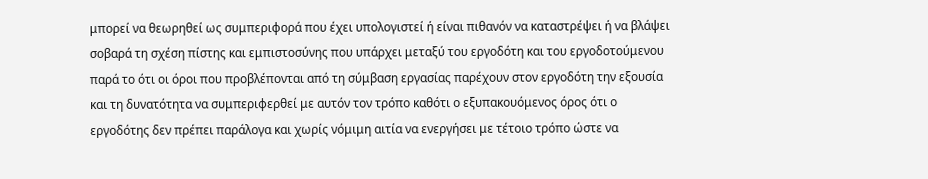μπορεί να θεωρηθεί ως συμπεριφορά που έχει υπολογιστεί ή είναι πιθανόν να καταστρέψει ή να βλάψει σοβαρά τη σχέση πίστης και εμπιστοσύνης που υπάρχει μεταξύ του εργοδότη και του εργοδοτούμενου παρά το ότι οι όροι που προβλέπονται από τη σύμβαση εργασίας παρέχουν στον εργοδότη την εξουσία και τη δυνατότητα να συμπεριφερθεί με αυτόν τον τρόπο καθότι ο εξυπακουόμενος όρος ότι ο εργοδότης δεν πρέπει παράλογα και χωρίς νόμιμη αιτία να ενεργήσει με τέτοιο τρόπο ώστε να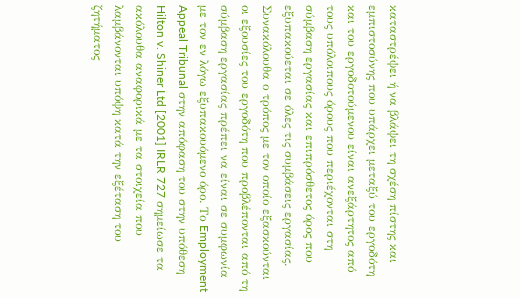καταστρέψει ή να βλάψει τη σχέση πίστης και εμπιστοσύνης που υπάρχει μεταξύ του εργοδότη και του εργοδοτούμενου είναι ανεξάρτητος από τους υπόλοιπους όρους που περιέχονται στη σύμβαση εργασίας και επιπρόσθετος όρος που εξυπακούεται σε όλες τις συμβάσεις εργασίας. Συνακόλουθα ο τρόπος με τον οποίο εξασκούνται οι εξουσίες του εργοδότη που προβλέπονται από τη σύμβαση εργασίας πρέπει να είναι σε συμφωνία με τον εν λόγω εξυπακουόμενο όρο. Το Employment Appeal Tribunal στην απόφαση του στην υπόθεση Hilton v. Shiner Ltd [2001] IRLR 727 σημείωσε τα ακόλουθα αναφορικά με τα στοιχεία που λαμβάνονται υπόψη κατά την εξέταση του ζητήματος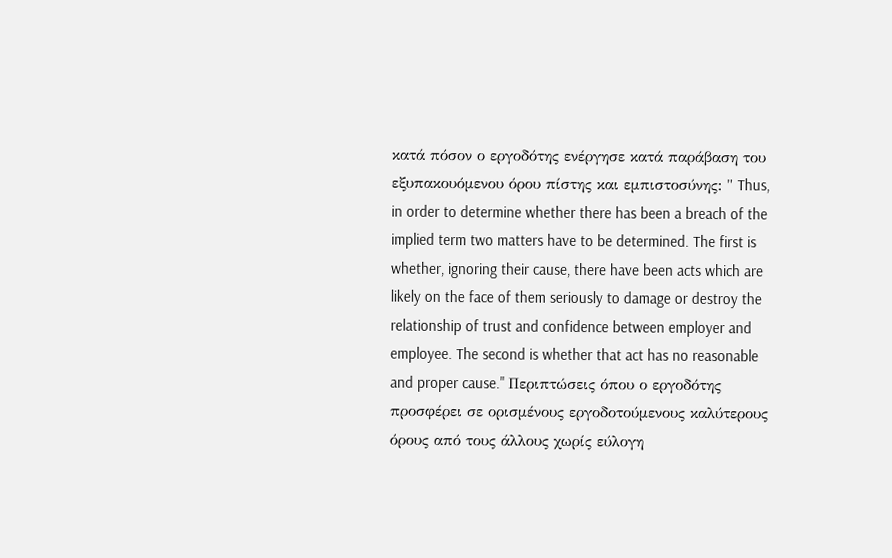κατά πόσον ο εργοδότης ενέργησε κατά παράβαση του εξυπακουόμενου όρου πίστης και εμπιστοσύνης: " Thus, in order to determine whether there has been a breach of the implied term two matters have to be determined. The first is whether, ignoring their cause, there have been acts which are likely on the face of them seriously to damage or destroy the relationship of trust and confidence between employer and employee. The second is whether that act has no reasonable and proper cause." Περιπτώσεις όπου ο εργοδότης προσφέρει σε ορισμένους εργοδοτούμενους καλύτερους όρους από τους άλλους χωρίς εύλογη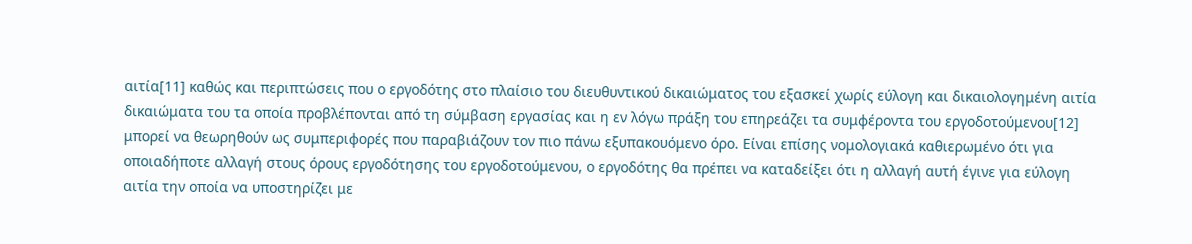αιτία[11] καθώς και περιπτώσεις που ο εργοδότης στο πλαίσιο του διευθυντικού δικαιώματος του εξασκεί χωρίς εύλογη και δικαιολογημένη αιτία δικαιώματα του τα οποία προβλέπονται από τη σύμβαση εργασίας και η εν λόγω πράξη του επηρεάζει τα συμφέροντα του εργοδοτούμενου[12] μπορεί να θεωρηθούν ως συμπεριφορές που παραβιάζουν τον πιο πάνω εξυπακουόμενο όρο. Είναι επίσης νομολογιακά καθιερωμένο ότι για οποιαδήποτε αλλαγή στους όρους εργοδότησης του εργοδοτούμενου, ο εργοδότης θα πρέπει να καταδείξει ότι η αλλαγή αυτή έγινε για εύλογη αιτία την οποία να υποστηρίζει με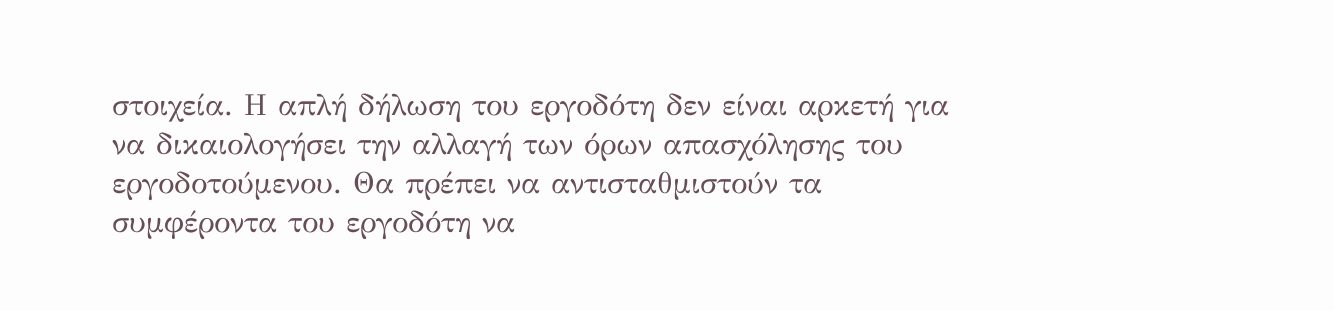στοιχεία. Η απλή δήλωση του εργοδότη δεν είναι αρκετή για να δικαιολογήσει την αλλαγή των όρων απασχόλησης του εργοδοτούμενου. Θα πρέπει να αντισταθμιστούν τα συμφέροντα του εργοδότη να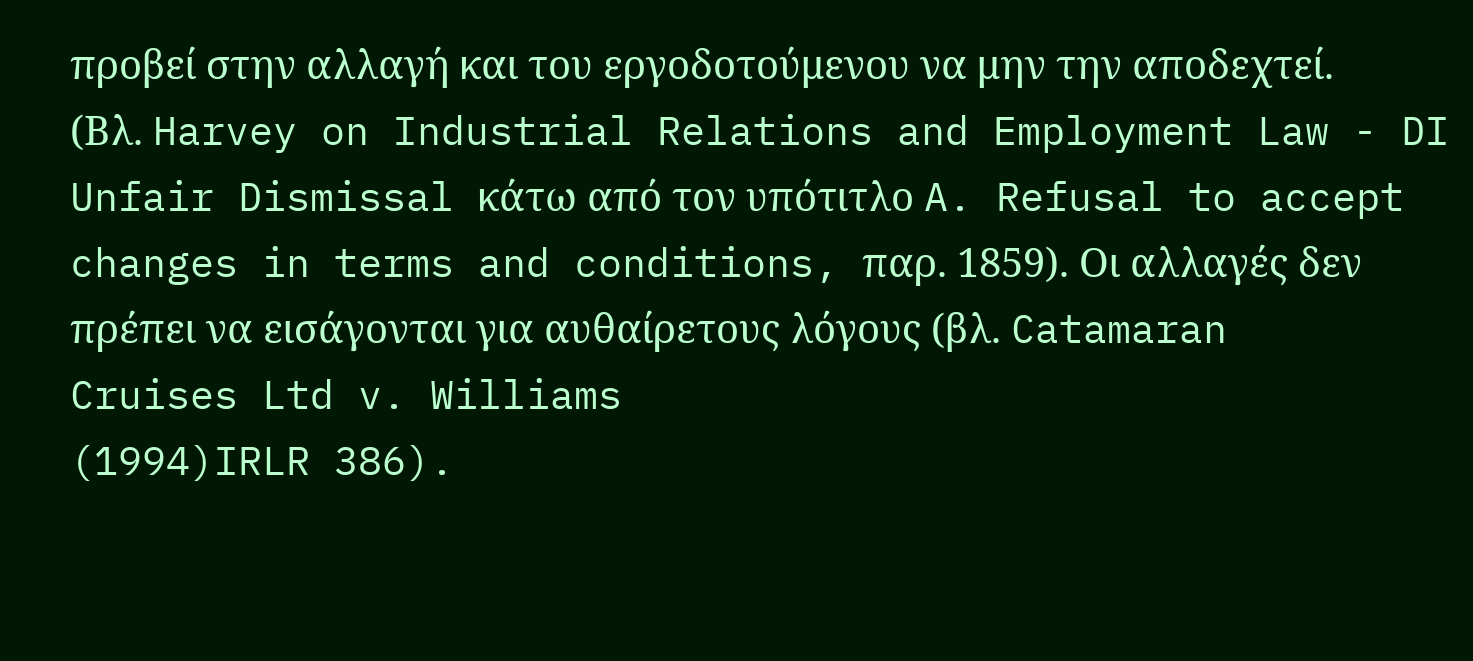προβεί στην αλλαγή και του εργοδοτούμενου να μην την αποδεχτεί. (Βλ. Harvey on Industrial Relations and Employment Law - DI Unfair Dismissal κάτω από τον υπότιτλο A. Refusal to accept changes in terms and conditions, παρ. 1859). Οι αλλαγές δεν πρέπει να εισάγονται για αυθαίρετους λόγους (βλ. Catamaran Cruises Ltd v. Williams
(1994)IRLR 386).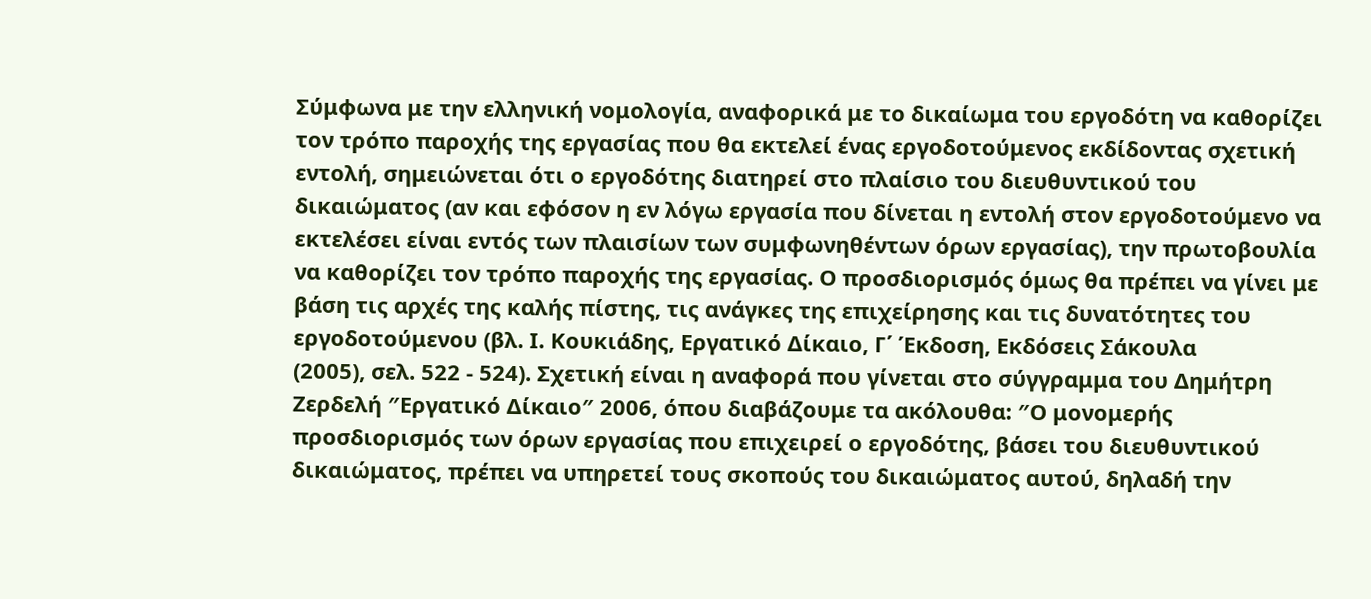Σύμφωνα με την ελληνική νομολογία, αναφορικά με το δικαίωμα του εργοδότη να καθορίζει τον τρόπο παροχής της εργασίας που θα εκτελεί ένας εργοδοτούμενος εκδίδοντας σχετική εντολή, σημειώνεται ότι ο εργοδότης διατηρεί στο πλαίσιο του διευθυντικού του δικαιώματος (αν και εφόσον η εν λόγω εργασία που δίνεται η εντολή στον εργοδοτούμενο να εκτελέσει είναι εντός των πλαισίων των συμφωνηθέντων όρων εργασίας), την πρωτοβουλία να καθορίζει τον τρόπο παροχής της εργασίας. Ο προσδιορισμός όμως θα πρέπει να γίνει με βάση τις αρχές της καλής πίστης, τις ανάγκες της επιχείρησης και τις δυνατότητες του εργοδοτούμενου (βλ. Ι. Κουκιάδης, Εργατικό Δίκαιο, Γ΄ Έκδοση, Εκδόσεις Σάκουλα
(2005), σελ. 522 - 524). Σχετική είναι η αναφορά που γίνεται στο σύγγραμμα του Δημήτρη Ζερδελή ″Εργατικό Δίκαιο″ 2006, όπου διαβάζουμε τα ακόλουθα: ″Ο μονομερής προσδιορισμός των όρων εργασίας που επιχειρεί ο εργοδότης, βάσει του διευθυντικού δικαιώματος, πρέπει να υπηρετεί τους σκοπούς του δικαιώματος αυτού, δηλαδή την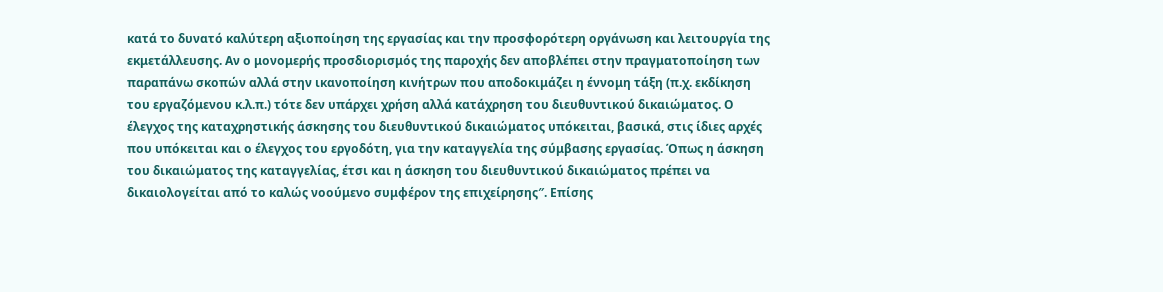κατά το δυνατό καλύτερη αξιοποίηση της εργασίας και την προσφορότερη οργάνωση και λειτουργία της εκμετάλλευσης. Αν ο μονομερής προσδιορισμός της παροχής δεν αποβλέπει στην πραγματοποίηση των παραπάνω σκοπών αλλά στην ικανοποίηση κινήτρων που αποδοκιμάζει η έννομη τάξη (π.χ. εκδίκηση του εργαζόμενου κ.λ.π.) τότε δεν υπάρχει χρήση αλλά κατάχρηση του διευθυντικού δικαιώματος. Ο έλεγχος της καταχρηστικής άσκησης του διευθυντικού δικαιώματος υπόκειται, βασικά, στις ίδιες αρχές που υπόκειται και ο έλεγχος του εργοδότη, για την καταγγελία της σύμβασης εργασίας. Όπως η άσκηση του δικαιώματος της καταγγελίας, έτσι και η άσκηση του διευθυντικού δικαιώματος πρέπει να δικαιολογείται από το καλώς νοούμενο συμφέρον της επιχείρησης″. Επίσης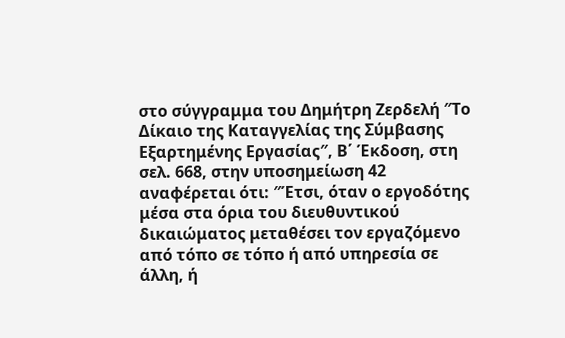στο σύγγραμμα του Δημήτρη Ζερδελή ″Το Δίκαιο της Καταγγελίας της Σύμβασης Εξαρτημένης Εργασίας″, Β΄ Έκδοση, στη σελ. 668, στην υποσημείωση 42 αναφέρεται ότι: ″Έτσι, όταν ο εργοδότης μέσα στα όρια του διευθυντικού δικαιώματος μεταθέσει τον εργαζόμενο από τόπο σε τόπο ή από υπηρεσία σε άλλη, ή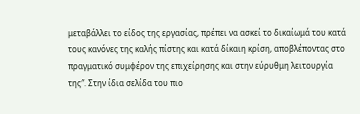μεταβάλλει το είδος της εργασίας, πρέπει να ασκεί το δικαίωμά του κατά τους κανόνες της καλής πίστης και κατά δίκαιη κρίση, αποβλέποντας στο πραγματικό συμφέρον της επιχείρησης και στην εύρυθμη λειτουργία της″. Στην ίδια σελίδα του πιο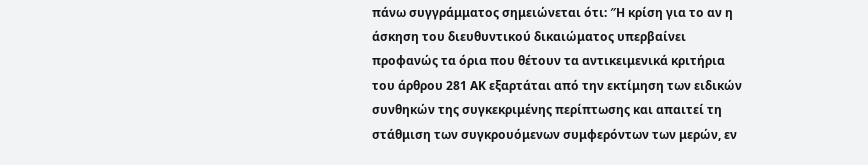πάνω συγγράμματος σημειώνεται ότι: ″Η κρίση για το αν η άσκηση του διευθυντικού δικαιώματος υπερβαίνει προφανώς τα όρια που θέτουν τα αντικειμενικά κριτήρια του άρθρου 281 ΑΚ εξαρτάται από την εκτίμηση των ειδικών συνθηκών της συγκεκριμένης περίπτωσης και απαιτεί τη στάθμιση των συγκρουόμενων συμφερόντων των μερών, εν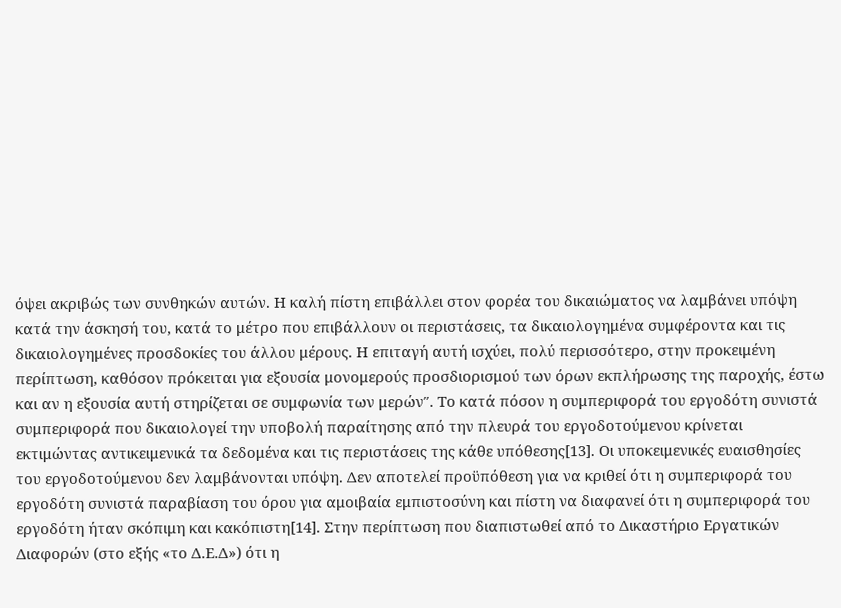όψει ακριβώς των συνθηκών αυτών. Η καλή πίστη επιβάλλει στον φορέα του δικαιώματος να λαμβάνει υπόψη κατά την άσκησή του, κατά το μέτρο που επιβάλλουν οι περιστάσεις, τα δικαιολογημένα συμφέροντα και τις δικαιολογημένες προσδοκίες του άλλου μέρους. Η επιταγή αυτή ισχύει, πολύ περισσότερο, στην προκειμένη περίπτωση, καθόσον πρόκειται για εξουσία μονομερούς προσδιορισμού των όρων εκπλήρωσης της παροχής, έστω και αν η εξουσία αυτή στηρίζεται σε συμφωνία των μερών″. Το κατά πόσον η συμπεριφορά του εργοδότη συνιστά συμπεριφορά που δικαιολογεί την υποβολή παραίτησης από την πλευρά του εργοδοτούμενου κρίνεται εκτιμώντας αντικειμενικά τα δεδομένα και τις περιστάσεις της κάθε υπόθεσης[13]. Οι υποκειμενικές ευαισθησίες του εργοδοτούμενου δεν λαμβάνονται υπόψη. Δεν αποτελεί προϋπόθεση για να κριθεί ότι η συμπεριφορά του εργοδότη συνιστά παραβίαση του όρου για αμοιβαία εμπιστοσύνη και πίστη να διαφανεί ότι η συμπεριφορά του εργοδότη ήταν σκόπιμη και κακόπιστη[14]. Στην περίπτωση που διαπιστωθεί από το Δικαστήριο Εργατικών Διαφορών (στο εξής «το Δ.Ε.Δ») ότι η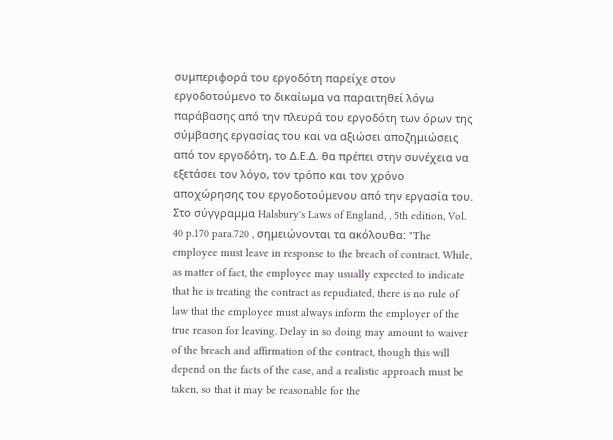συμπεριφορά του εργοδότη παρείχε στον εργοδοτούμενο το δικαίωμα να παραιτηθεί λόγω παράβασης από την πλευρά του εργοδότη των όρων της σύμβασης εργασίας του και να αξιώσει αποζημιώσεις από τον εργοδότη, το Δ.Ε.Δ. θα πρέπει στην συνέχεια να εξετάσει τον λόγο, τον τρόπο και τον χρόνο αποχώρησης του εργοδοτούμενου από την εργασία του. Στο σύγγραμμα Halsbury's Laws of England, , 5th edition, Vol. 40 p.170 para.720 , σημειώνονται τα ακόλουθα: "The employee must leave in response to the breach of contract. While, as matter of fact, the employee may usually expected to indicate that he is treating the contract as repudiated, there is no rule of law that the employee must always inform the employer of the true reason for leaving. Delay in so doing may amount to waiver of the breach and affirmation of the contract, though this will depend on the facts of the case, and a realistic approach must be taken, so that it may be reasonable for the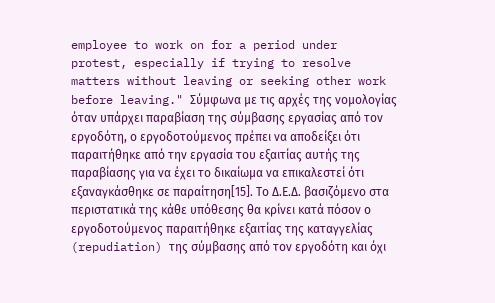employee to work on for a period under protest, especially if trying to resolve matters without leaving or seeking other work before leaving." Σύμφωνα με τις αρχές της νομολογίας όταν υπάρχει παραβίαση της σύμβασης εργασίας από τον εργοδότη, ο εργοδοτούμενος πρέπει να αποδείξει ότι παραιτήθηκε από την εργασία του εξαιτίας αυτής της παραβίασης για να έχει το δικαίωμα να επικαλεστεί ότι εξαναγκάσθηκε σε παραίτηση[15]. Το Δ.Ε.Δ. βασιζόμενο στα περιστατικά της κάθε υπόθεσης θα κρίνει κατά πόσον ο εργοδοτούμενος παραιτήθηκε εξαιτίας της καταγγελίας (repudiation) της σύμβασης από τον εργοδότη και όχι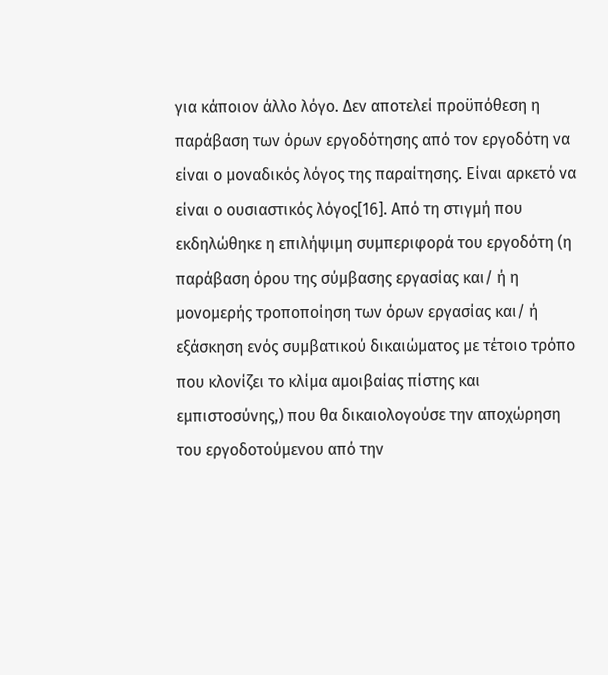για κάποιον άλλο λόγο. Δεν αποτελεί προϋπόθεση η παράβαση των όρων εργοδότησης από τον εργοδότη να είναι ο μοναδικός λόγος της παραίτησης. Είναι αρκετό να είναι ο ουσιαστικός λόγος[16]. Από τη στιγμή που εκδηλώθηκε η επιλήψιμη συμπεριφορά του εργοδότη (η παράβαση όρου της σύμβασης εργασίας και/ ή η μονομερής τροποποίηση των όρων εργασίας και/ ή εξάσκηση ενός συμβατικού δικαιώματος με τέτοιο τρόπο που κλονίζει το κλίμα αμοιβαίας πίστης και εμπιστοσύνης,) που θα δικαιολογούσε την αποχώρηση του εργοδοτούμενου από την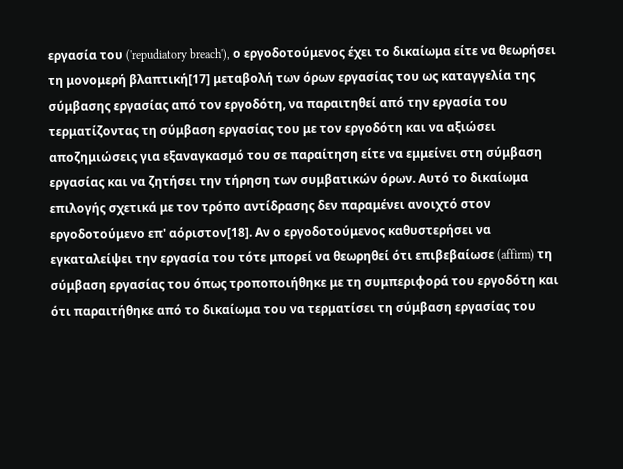εργασία του ('repudiatory breach'), ο εργοδοτούμενος έχει το δικαίωμα είτε να θεωρήσει τη μονομερή βλαπτική[17] μεταβολή των όρων εργασίας του ως καταγγελία της σύμβασης εργασίας από τον εργοδότη, να παραιτηθεί από την εργασία του τερματίζοντας τη σύμβαση εργασίας του με τον εργοδότη και να αξιώσει αποζημιώσεις για εξαναγκασμό του σε παραίτηση είτε να εμμείνει στη σύμβαση εργασίας και να ζητήσει την τήρηση των συμβατικών όρων. Αυτό το δικαίωμα επιλογής σχετικά με τον τρόπο αντίδρασης δεν παραμένει ανοιχτό στον εργοδοτούμενο επ' αόριστον[18]. Αν ο εργοδοτούμενος καθυστερήσει να εγκαταλείψει την εργασία του τότε μπορεί να θεωρηθεί ότι επιβεβαίωσε (affirm) τη σύμβαση εργασίας του όπως τροποποιήθηκε με τη συμπεριφορά του εργοδότη και ότι παραιτήθηκε από το δικαίωμα του να τερματίσει τη σύμβαση εργασίας του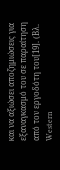και να αξιώσει αποζημιώσεις για εξαναγκασμό του σε παραίτηση από τον εργοδότη του[19]. (Βλ. Western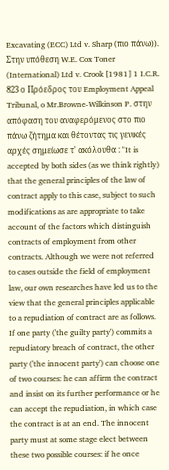Excavating (ECC) Ltd v. Sharp (πιο πάνω)). Στην υπόθεση W.E. Cox Toner (International) Ltd v. Crook [1981] 1 I.C.R. 823 ο Πρόεδρος του Employment Appeal Tribunal, o Mr.Browne-Wilkinson P. στην απόφαση του αναφερόμενος στο πιο πάνω ζήτημα και θέτοντας τις γενικές αρχές σημείωσε τ' ακόλουθα : "It is accepted by both sides (as we think rightly) that the general principles of the law of contract apply to this case, subject to such modifications as are appropriate to take account of the factors which distinguish contracts of employment from other contracts. Although we were not referred to cases outside the field of employment law, our own researches have led us to the view that the general principles applicable to a repudiation of contract are as follows. If one party ('the guilty party') commits a repudiatory breach of contract, the other party ('the innocent party') can choose one of two courses: he can affirm the contract and insist on its further performance or he can accept the repudiation, in which case the contract is at an end. The innocent party must at some stage elect between these two possible courses: if he once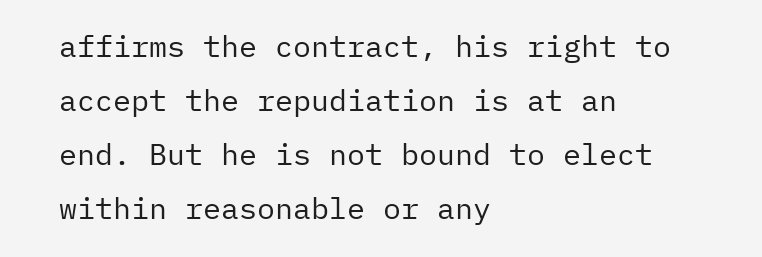affirms the contract, his right to accept the repudiation is at an end. But he is not bound to elect within reasonable or any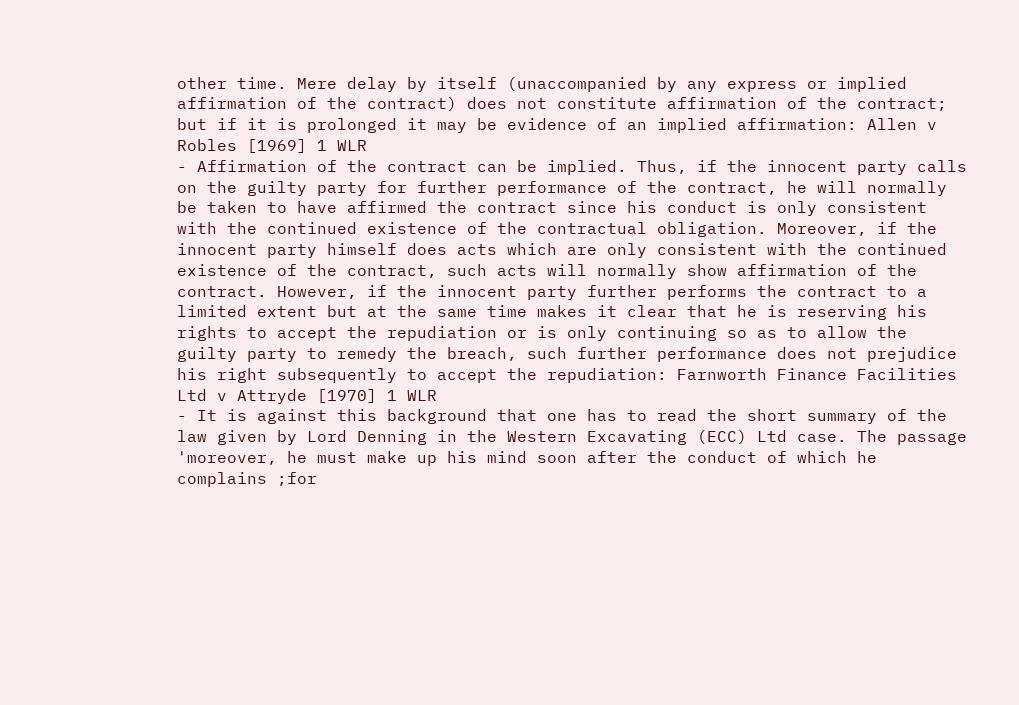other time. Mere delay by itself (unaccompanied by any express or implied affirmation of the contract) does not constitute affirmation of the contract; but if it is prolonged it may be evidence of an implied affirmation: Allen v Robles [1969] 1 WLR
- Affirmation of the contract can be implied. Thus, if the innocent party calls on the guilty party for further performance of the contract, he will normally be taken to have affirmed the contract since his conduct is only consistent with the continued existence of the contractual obligation. Moreover, if the innocent party himself does acts which are only consistent with the continued existence of the contract, such acts will normally show affirmation of the contract. However, if the innocent party further performs the contract to a limited extent but at the same time makes it clear that he is reserving his rights to accept the repudiation or is only continuing so as to allow the guilty party to remedy the breach, such further performance does not prejudice his right subsequently to accept the repudiation: Farnworth Finance Facilities Ltd v Attryde [1970] 1 WLR
- It is against this background that one has to read the short summary of the law given by Lord Denning in the Western Excavating (ECC) Ltd case. The passage 'moreover, he must make up his mind soon after the conduct of which he complains ;for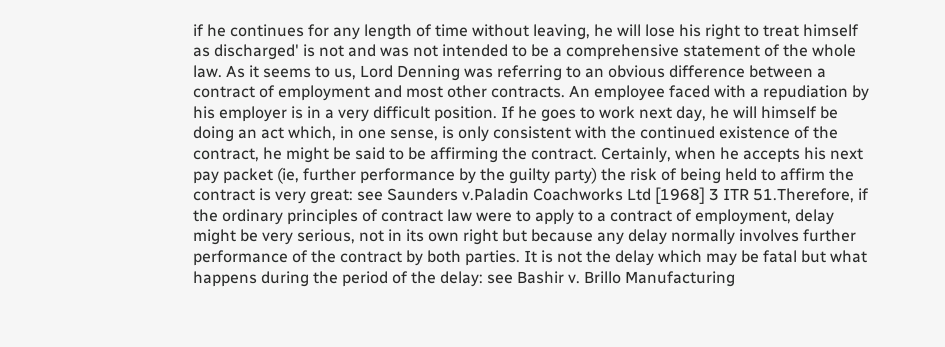if he continues for any length of time without leaving, he will lose his right to treat himself as discharged' is not and was not intended to be a comprehensive statement of the whole law. As it seems to us, Lord Denning was referring to an obvious difference between a contract of employment and most other contracts. An employee faced with a repudiation by his employer is in a very difficult position. If he goes to work next day, he will himself be doing an act which, in one sense, is only consistent with the continued existence of the contract, he might be said to be affirming the contract. Certainly, when he accepts his next pay packet (ie, further performance by the guilty party) the risk of being held to affirm the contract is very great: see Saunders v.Paladin Coachworks Ltd [1968] 3 ITR 51.Therefore, if the ordinary principles of contract law were to apply to a contract of employment, delay might be very serious, not in its own right but because any delay normally involves further performance of the contract by both parties. It is not the delay which may be fatal but what happens during the period of the delay: see Bashir v. Brillo Manufacturing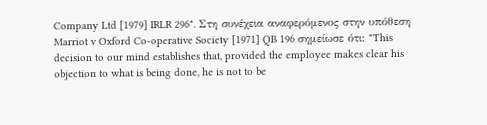Company Ltd [1979] IRLR 296". Στη συνέχεια αναφερόμενος στην υπόθεση Marriot v Oxford Co-operative Society [1971] QB 196 σημείωσε ότι: "This decision to our mind establishes that, provided the employee makes clear his objection to what is being done, he is not to be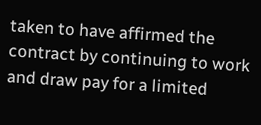taken to have affirmed the contract by continuing to work and draw pay for a limited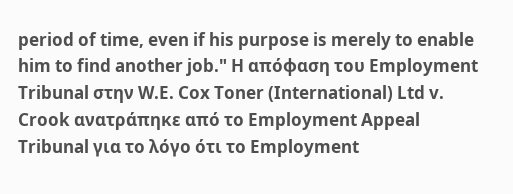period of time, even if his purpose is merely to enable him to find another job." Η απόφαση του Employment Tribunal στην W.E. Cox Toner (International) Ltd v. Crook ανατράπηκε από το Employment Appeal Tribunal για το λόγο ότι το Employment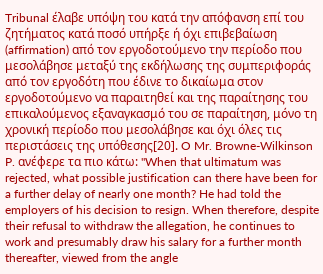Tribunal έλαβε υπόψη του κατά την απόφανση επί του ζητήματος κατά ποσό υπήρξε ή όχι επιβεβαίωση (affirmation) από τον εργοδοτούμενο την περίοδο που μεσολάβησε μεταξύ της εκδήλωσης της συμπεριφοράς από τον εργοδότη που έδινε το δικαίωμα στον εργοδοτούμενο να παραιτηθεί και της παραίτησης του επικαλούμενος εξαναγκασμό του σε παραίτηση, μόνο τη χρονική περίοδο που μεσολάβησε και όχι όλες τις περιστάσεις της υπόθεσης[20]. O Mr. Browne-Wilkinson P. ανέφερε τα πιο κάτω: "When that ultimatum was rejected, what possible justification can there have been for a further delay of nearly one month? He had told the employers of his decision to resign. When therefore, despite their refusal to withdraw the allegation, he continues to work and presumably draw his salary for a further month thereafter, viewed from the angle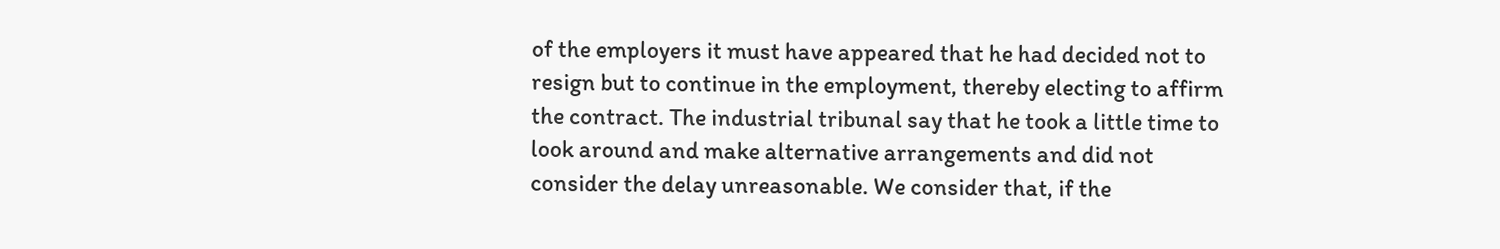of the employers it must have appeared that he had decided not to resign but to continue in the employment, thereby electing to affirm the contract. The industrial tribunal say that he took a little time to look around and make alternative arrangements and did not consider the delay unreasonable. We consider that, if the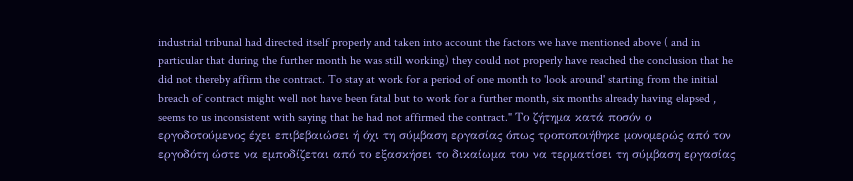industrial tribunal had directed itself properly and taken into account the factors we have mentioned above ( and in particular that during the further month he was still working) they could not properly have reached the conclusion that he did not thereby affirm the contract. To stay at work for a period of one month to 'look around' starting from the initial breach of contract might well not have been fatal but to work for a further month, six months already having elapsed , seems to us inconsistent with saying that he had not affirmed the contract." Το ζήτημα κατά ποσόν ο εργοδοτούμενος έχει επιβεβαιώσει ή όχι τη σύμβαση εργασίας όπως τροποποιήθηκε μονομερώς από τον εργοδότη ώστε να εμποδίζεται από το εξασκήσει το δικαίωμα του να τερματίσει τη σύμβαση εργασίας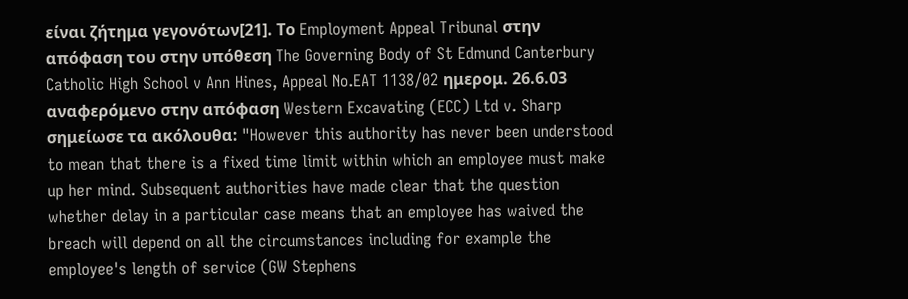είναι ζήτημα γεγονότων[21]. Το Employment Appeal Tribunal στην απόφαση του στην υπόθεση The Governing Body of St Edmund Canterbury Catholic High School v Ann Hines, Appeal No.EAT 1138/02 ημερομ. 26.6.03 αναφερόμενο στην απόφαση Western Excavating (ECC) Ltd v. Sharp σημείωσε τα ακόλουθα: "However this authority has never been understood to mean that there is a fixed time limit within which an employee must make up her mind. Subsequent authorities have made clear that the question whether delay in a particular case means that an employee has waived the breach will depend on all the circumstances including for example the employee's length of service (GW Stephens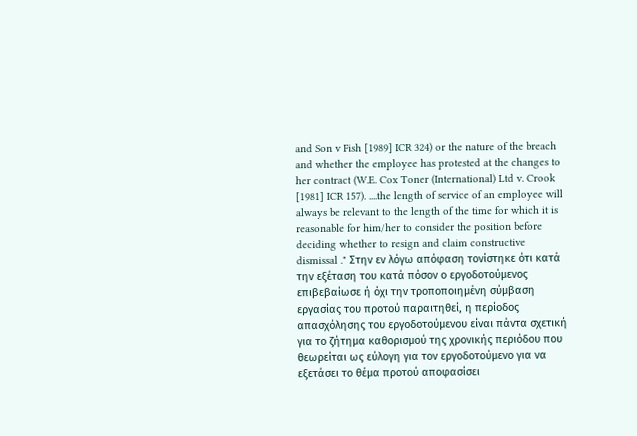and Son v Fish [1989] ICR 324) or the nature of the breach and whether the employee has protested at the changes to her contract (W.E. Cox Toner (International) Ltd v. Crook [1981] ICR 157). ....the length of service of an employee will always be relevant to the length of the time for which it is reasonable for him/her to consider the position before deciding whether to resign and claim constructive dismissal ." Στην εν λόγω απόφαση τονίστηκε ότι κατά την εξέταση του κατά πόσον ο εργοδοτούμενος επιβεβαίωσε ή όχι την τροποποιημένη σύμβαση εργασίας του προτού παραιτηθεί, η περίοδος απασχόλησης του εργοδοτούμενου είναι πάντα σχετική για το ζήτημα καθορισμού της χρονικής περιόδου που θεωρείται ως εύλογη για τον εργοδοτούμενο για να εξετάσει το θέμα προτού αποφασίσει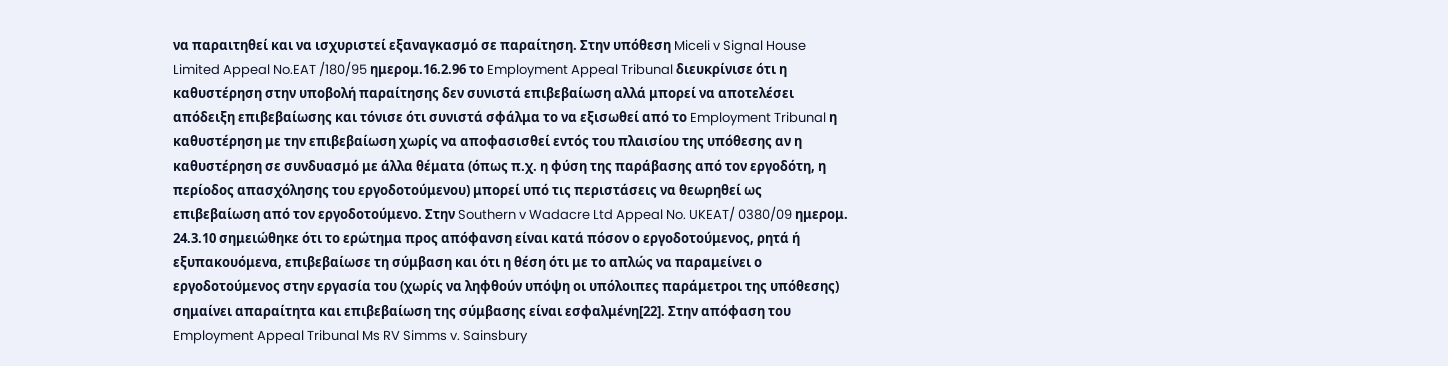να παραιτηθεί και να ισχυριστεί εξαναγκασμό σε παραίτηση. Στην υπόθεση Miceli v Signal House Limited Appeal No.EAT /180/95 ημερομ.16.2.96 το Employment Appeal Tribunal διευκρίνισε ότι η καθυστέρηση στην υποβολή παραίτησης δεν συνιστά επιβεβαίωση αλλά μπορεί να αποτελέσει απόδειξη επιβεβαίωσης και τόνισε ότι συνιστά σφάλμα το να εξισωθεί από το Employment Tribunal η καθυστέρηση με την επιβεβαίωση χωρίς να αποφασισθεί εντός του πλαισίου της υπόθεσης αν η καθυστέρηση σε συνδυασμό με άλλα θέματα (όπως π.χ. η φύση της παράβασης από τον εργοδότη, η περίοδος απασχόλησης του εργοδοτούμενου) μπορεί υπό τις περιστάσεις να θεωρηθεί ως επιβεβαίωση από τον εργοδοτούμενο. Στην Southern v Wadacre Ltd Appeal No. UKEAT/ 0380/09 ημερομ. 24.3.10 σημειώθηκε ότι το ερώτημα προς απόφανση είναι κατά πόσον ο εργοδοτούμενος, ρητά ή εξυπακουόμενα, επιβεβαίωσε τη σύμβαση και ότι η θέση ότι με το απλώς να παραμείνει ο εργοδοτούμενος στην εργασία του (χωρίς να ληφθούν υπόψη οι υπόλοιπες παράμετροι της υπόθεσης) σημαίνει απαραίτητα και επιβεβαίωση της σύμβασης είναι εσφαλμένη[22]. Στην απόφαση του Employment Appeal Tribunal Ms RV Simms v. Sainsbury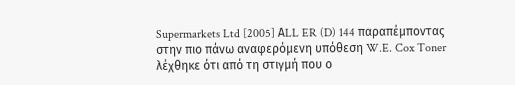Supermarkets Ltd [2005] ΑLL ER (D) 144 παραπέμποντας στην πιο πάνω αναφερόμενη υπόθεση W.E. Cox Toner λέχθηκε ότι από τη στιγμή που ο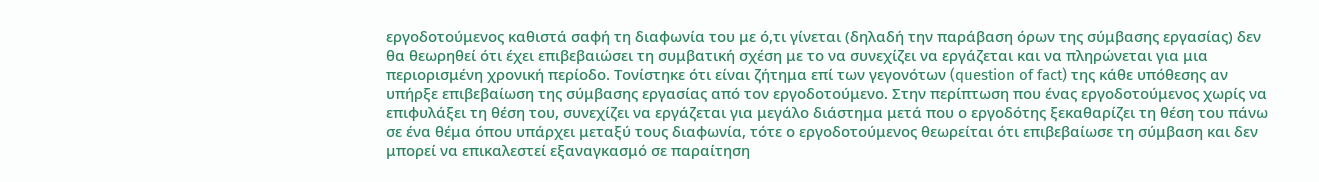εργοδοτούμενος καθιστά σαφή τη διαφωνία του με ό,τι γίνεται (δηλαδή την παράβαση όρων της σύμβασης εργασίας) δεν θα θεωρηθεί ότι έχει επιβεβαιώσει τη συμβατική σχέση με το να συνεχίζει να εργάζεται και να πληρώνεται για μια περιορισμένη χρονική περίοδο. Τονίστηκε ότι είναι ζήτημα επί των γεγονότων (question of fact) της κάθε υπόθεσης αν υπήρξε επιβεβαίωση της σύμβασης εργασίας από τον εργοδοτούμενο. Στην περίπτωση που ένας εργοδοτούμενος χωρίς να επιφυλάξει τη θέση του, συνεχίζει να εργάζεται για μεγάλο διάστημα μετά που ο εργοδότης ξεκαθαρίζει τη θέση του πάνω σε ένα θέμα όπου υπάρχει μεταξύ τους διαφωνία, τότε ο εργοδοτούμενος θεωρείται ότι επιβεβαίωσε τη σύμβαση και δεν μπορεί να επικαλεστεί εξαναγκασμό σε παραίτηση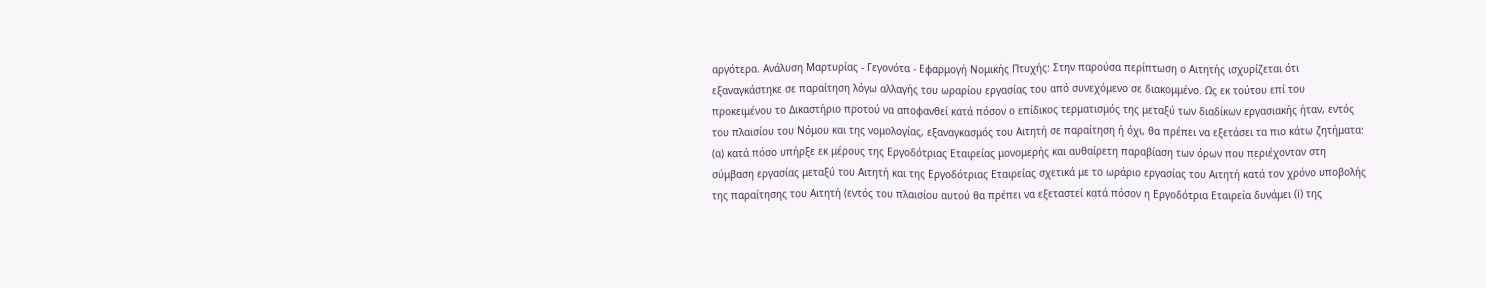αργότερα. Ανάλυση Μαρτυρίας - Γεγονότα - Εφαρμογή Νομικής Πτυχής: Στην παρούσα περίπτωση ο Αιτητής ισχυρίζεται ότι εξαναγκάστηκε σε παραίτηση λόγω αλλαγής του ωραρίου εργασίας του από συνεχόμενο σε διακομμένο. Ως εκ τούτου επί του προκειμένου το Δικαστήριο προτού να αποφανθεί κατά πόσον ο επίδικος τερματισμός της μεταξύ των διαδίκων εργασιακής ήταν, εντός του πλαισίου του Νόμου και της νομολογίας, εξαναγκασμός του Αιτητή σε παραίτηση ή όχι, θα πρέπει να εξετάσει τα πιο κάτω ζητήματα: (α) κατά πόσο υπήρξε εκ μέρους της Εργοδότριας Εταιρείας μονομερής και αυθαίρετη παραβίαση των όρων που περιέχονταν στη σύμβαση εργασίας μεταξύ του Αιτητή και της Εργοδότριας Εταιρείας σχετικά με το ωράριο εργασίας του Αιτητή κατά τον χρόνο υποβολής της παραίτησης του Αιτητή (εντός του πλαισίου αυτού θα πρέπει να εξεταστεί κατά πόσον η Εργοδότρια Εταιρεία δυνάμει (i) της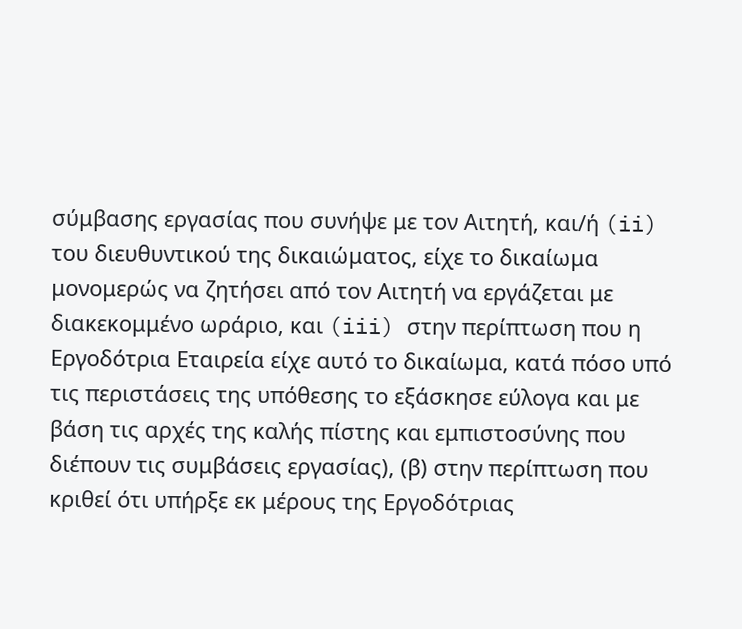σύμβασης εργασίας που συνήψε με τον Αιτητή, και/ή (ii) του διευθυντικού της δικαιώματος, είχε το δικαίωμα μονομερώς να ζητήσει από τον Αιτητή να εργάζεται με διακεκομμένο ωράριο, και (iii) στην περίπτωση που η Εργοδότρια Εταιρεία είχε αυτό το δικαίωμα, κατά πόσο υπό τις περιστάσεις της υπόθεσης το εξάσκησε εύλογα και με βάση τις αρχές της καλής πίστης και εμπιστοσύνης που διέπουν τις συμβάσεις εργασίας), (β) στην περίπτωση που κριθεί ότι υπήρξε εκ μέρους της Εργοδότριας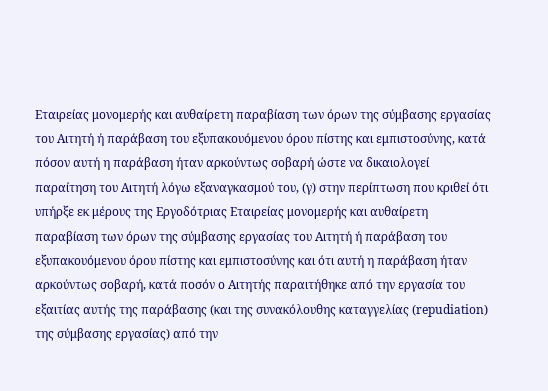Εταιρείας μονομερής και αυθαίρετη παραβίαση των όρων της σύμβασης εργασίας του Αιτητή ή παράβαση του εξυπακουόμενου όρου πίστης και εμπιστοσύνης, κατά πόσον αυτή η παράβαση ήταν αρκούντως σοβαρή ώστε να δικαιολογεί παραίτηση του Αιτητή λόγω εξαναγκασμού του, (γ) στην περίπτωση που κριθεί ότι υπήρξε εκ μέρους της Εργοδότριας Εταιρείας μονομερής και αυθαίρετη παραβίαση των όρων της σύμβασης εργασίας του Αιτητή ή παράβαση του εξυπακουόμενου όρου πίστης και εμπιστοσύνης και ότι αυτή η παράβαση ήταν αρκούντως σοβαρή, κατά ποσόν ο Αιτητής παραιτήθηκε από την εργασία του εξαιτίας αυτής της παράβασης (και της συνακόλουθης καταγγελίας (repudiation) της σύμβασης εργασίας) από την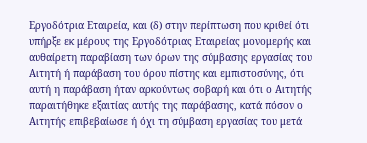Εργοδότρια Εταιρεία, και (δ) στην περίπτωση που κριθεί ότι υπήρξε εκ μέρους της Εργοδότριας Εταιρείας μονομερής και αυθαίρετη παραβίαση των όρων της σύμβασης εργασίας του Αιτητή ή παράβαση του όρου πίστης και εμπιστοσύνης, ότι αυτή η παράβαση ήταν αρκούντως σοβαρή και ότι ο Αιτητής παραιτήθηκε εξαιτίας αυτής της παράβασης, κατά πόσον ο Αιτητής επιβεβαίωσε ή όχι τη σύμβαση εργασίας του μετά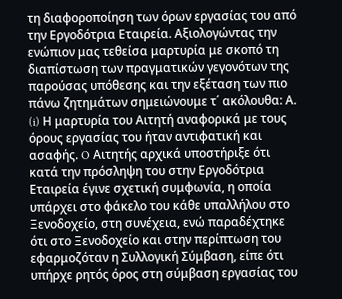τη διαφοροποίηση των όρων εργασίας του από την Εργοδότρια Εταιρεία. Αξιολογώντας την ενώπιον μας τεθείσα μαρτυρία με σκοπό τη διαπίστωση των πραγματικών γεγονότων της παρούσας υπόθεσης και την εξέταση των πιο πάνω ζητημάτων σημειώνουμε τ΄ ακόλουθα: Α. (i) Η μαρτυρία του Αιτητή αναφορικά με τους όρους εργασίας του ήταν αντιφατική και ασαφής. O Αιτητής αρχικά υποστήριξε ότι κατά την πρόσληψη του στην Εργοδότρια Εταιρεία έγινε σχετική συμφωνία, η οποία υπάρχει στο φάκελο του κάθε υπαλλήλου στο Ξενοδοχείο, στη συνέχεια, ενώ παραδέχτηκε ότι στο Ξενοδοχείο και στην περίπτωση του εφαρμοζόταν η Συλλογική Σύμβαση, είπε ότι υπήρχε ρητός όρος στη σύμβαση εργασίας του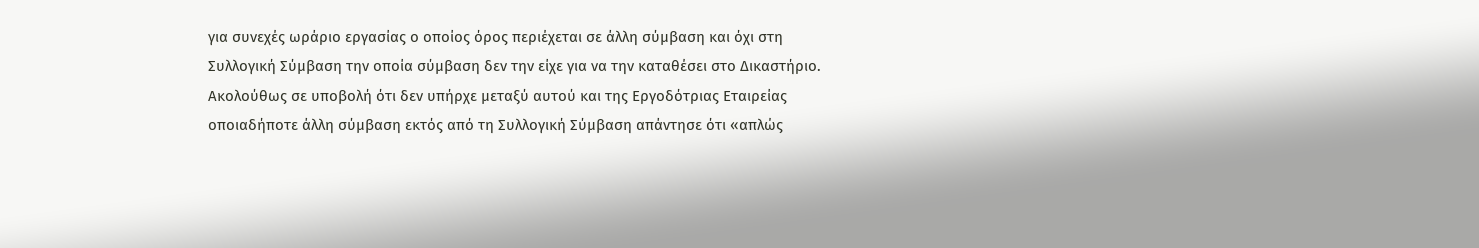για συνεχές ωράριο εργασίας ο οποίος όρος περιέχεται σε άλλη σύμβαση και όχι στη Συλλογική Σύμβαση την οποία σύμβαση δεν την είχε για να την καταθέσει στο Δικαστήριο. Ακολούθως σε υποβολή ότι δεν υπήρχε μεταξύ αυτού και της Εργοδότριας Εταιρείας οποιαδήποτε άλλη σύμβαση εκτός από τη Συλλογική Σύμβαση απάντησε ότι «απλώς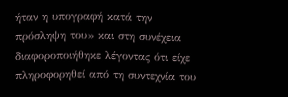ήταν η υπογραφή κατά την πρόσληψη του» και στη συνέχεια διαφοροποιήθηκε λέγοντας ότι είχε πληροφορηθεί από τη συντεχνία του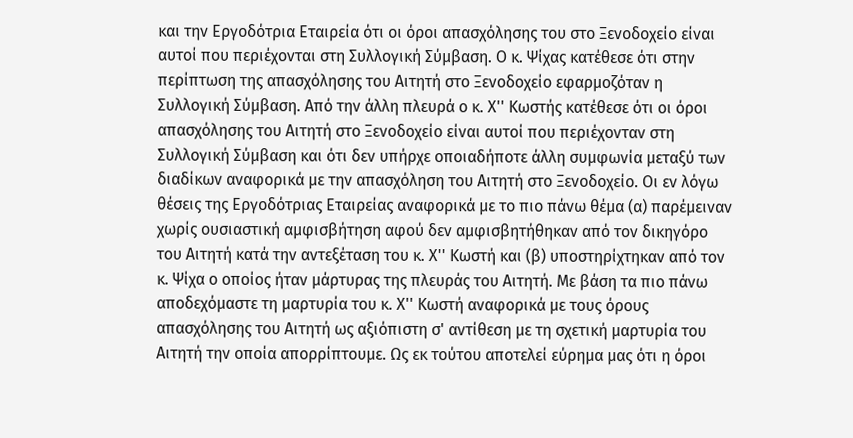και την Εργοδότρια Εταιρεία ότι οι όροι απασχόλησης του στο Ξενοδοχείο είναι αυτοί που περιέχονται στη Συλλογική Σύμβαση. Ο κ. Ψίχας κατέθεσε ότι στην περίπτωση της απασχόλησης του Αιτητή στο Ξενοδοχείο εφαρμοζόταν η Συλλογική Σύμβαση. Από την άλλη πλευρά ο κ. Χ'' Κωστής κατέθεσε ότι οι όροι απασχόλησης του Αιτητή στο Ξενοδοχείο είναι αυτοί που περιέχονταν στη Συλλογική Σύμβαση και ότι δεν υπήρχε οποιαδήποτε άλλη συμφωνία μεταξύ των διαδίκων αναφορικά με την απασχόληση του Αιτητή στο Ξενοδοχείο. Οι εν λόγω θέσεις της Εργοδότριας Εταιρείας αναφορικά με το πιο πάνω θέμα (α) παρέμειναν χωρίς ουσιαστική αμφισβήτηση αφού δεν αμφισβητήθηκαν από τον δικηγόρο του Αιτητή κατά την αντεξέταση του κ. Χ'' Κωστή και (β) υποστηρίχτηκαν από τον κ. Ψίχα ο οποίος ήταν μάρτυρας της πλευράς του Αιτητή. Με βάση τα πιο πάνω αποδεχόμαστε τη μαρτυρία του κ. Χ'' Κωστή αναφορικά με τους όρους απασχόλησης του Αιτητή ως αξιόπιστη σ' αντίθεση με τη σχετική μαρτυρία του Αιτητή την οποία απορρίπτουμε. Ως εκ τούτου αποτελεί εύρημα μας ότι η όροι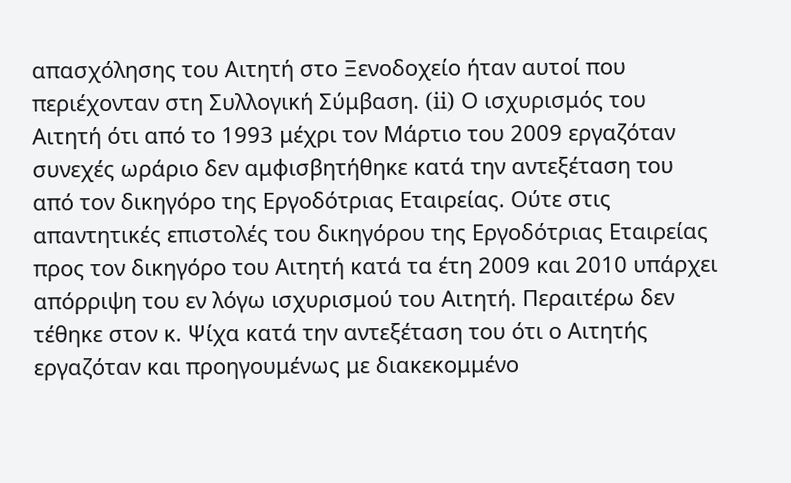απασχόλησης του Αιτητή στο Ξενοδοχείο ήταν αυτοί που περιέχονταν στη Συλλογική Σύμβαση. (ii) Ο ισχυρισμός του Αιτητή ότι από το 1993 μέχρι τον Μάρτιο του 2009 εργαζόταν συνεχές ωράριο δεν αμφισβητήθηκε κατά την αντεξέταση του από τον δικηγόρο της Εργοδότριας Εταιρείας. Ούτε στις απαντητικές επιστολές του δικηγόρου της Εργοδότριας Εταιρείας προς τον δικηγόρο του Αιτητή κατά τα έτη 2009 και 2010 υπάρχει απόρριψη του εν λόγω ισχυρισμού του Αιτητή. Περαιτέρω δεν τέθηκε στον κ. Ψίχα κατά την αντεξέταση του ότι ο Αιτητής εργαζόταν και προηγουμένως με διακεκομμένο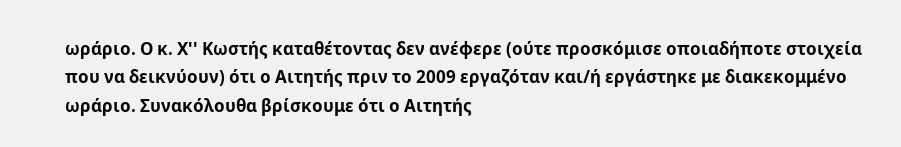ωράριο. Ο κ. Χ'' Κωστής καταθέτοντας δεν ανέφερε (ούτε προσκόμισε οποιαδήποτε στοιχεία που να δεικνύουν) ότι ο Αιτητής πριν το 2009 εργαζόταν και/ή εργάστηκε με διακεκομμένο ωράριο. Συνακόλουθα βρίσκουμε ότι ο Αιτητής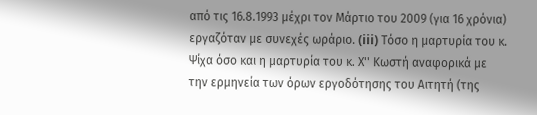από τις 16.8.1993 μέχρι τον Μάρτιο του 2009 (για 16 χρόνια) εργαζόταν με συνεχές ωράριο. (iii) Tόσο η μαρτυρία του κ. Ψίχα όσο και η μαρτυρία του κ. Χ'' Κωστή αναφορικά με την ερμηνεία των όρων εργοδότησης του Αιτητή (της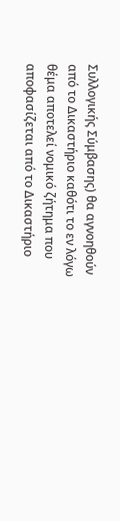Συλλογικής Σύμβασης) θα αγνοηθούν από το Δικαστήριο καθότι το εν λόγω θέμα αποτελεί νομικό ζήτημα που αποφασίζεται από το Δικαστήριο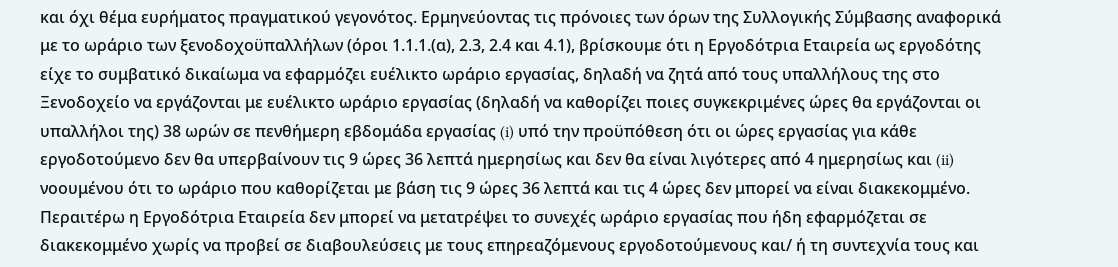και όχι θέμα ευρήματος πραγματικού γεγονότος. Ερμηνεύοντας τις πρόνοιες των όρων της Συλλογικής Σύμβασης αναφορικά με το ωράριο των ξενοδοχοϋπαλλήλων (όροι 1.1.1.(α), 2.3, 2.4 και 4.1), βρίσκουμε ότι η Εργοδότρια Εταιρεία ως εργοδότης είχε το συμβατικό δικαίωμα να εφαρμόζει ευέλικτο ωράριο εργασίας, δηλαδή να ζητά από τους υπαλλήλους της στο Ξενοδοχείο να εργάζονται με ευέλικτο ωράριο εργασίας (δηλαδή να καθορίζει ποιες συγκεκριμένες ώρες θα εργάζονται οι υπαλλήλοι της) 38 ωρών σε πενθήμερη εβδομάδα εργασίας (i) υπό την προϋπόθεση ότι οι ώρες εργασίας για κάθε εργοδοτούμενο δεν θα υπερβαίνουν τις 9 ώρες 36 λεπτά ημερησίως και δεν θα είναι λιγότερες από 4 ημερησίως και (ii) νοουμένου ότι το ωράριο που καθορίζεται με βάση τις 9 ώρες 36 λεπτά και τις 4 ώρες δεν μπορεί να είναι διακεκομμένο. Περαιτέρω η Εργοδότρια Εταιρεία δεν μπορεί να μετατρέψει το συνεχές ωράριο εργασίας που ήδη εφαρμόζεται σε διακεκομμένο χωρίς να προβεί σε διαβουλεύσεις με τους επηρεαζόμενους εργοδοτούμενους και/ ή τη συντεχνία τους και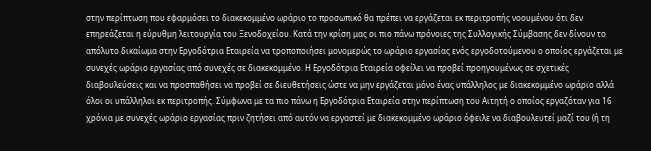στην περίπτωση που εφαρμόσει το διακεκομμένο ωράριο το προσωπικό θα πρέπει να εργάζεται εκ περιτροπής νοουμένου ότι δεν επηρεάζεται η εύρυθμη λειτουργία του Ξενοδοχείου. Κατά την κρίση μας οι πιο πάνω πρόνοιες της Συλλογικής Σύμβασης δεν δίνουν το απόλυτο δικαίωμα στην Εργοδότρια Εταιρεία να τροποποιήσει μονομερώς το ωράριο εργασίας ενός εργοδοτούμενου ο οποίος εργάζεται με συνεχές ωράριο εργασίας από συνεχές σε διακεκομμένο. Η Εργοδότρια Εταιρεία οφείλει να προβεί προηγουμένως σε σχετικές διαβουλεύσεις και να προσπαθήσει να προβεί σε διευθετήσεις ώστε να μην εργάζεται μόνο ένας υπάλληλος με διακεκομμένο ωράριο αλλά όλοι οι υπάλληλοι εκ περιτροπής. Σύμφωνα με τα πιο πάνω η Εργοδότρια Εταιρεία στην περίπτωση του Αιτητή ο οποίος εργαζόταν για 16 χρόνια με συνεχές ωράριο εργασίας πριν ζητήσει από αυτόν να εργαστεί με διακεκομμένο ωράριο όφειλε να διαβουλευτεί μαζί του (ή τη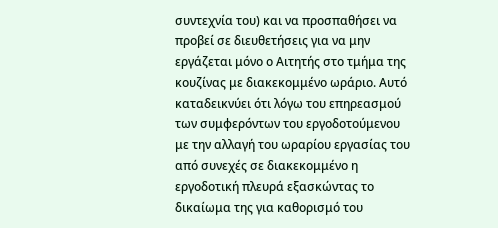συντεχνία του) και να προσπαθήσει να προβεί σε διευθετήσεις για να μην εργάζεται μόνο ο Αιτητής στο τμήμα της κουζίνας με διακεκομμένο ωράριο. Αυτό καταδεικνύει ότι λόγω του επηρεασμού των συμφερόντων του εργοδοτούμενου με την αλλαγή του ωραρίου εργασίας του από συνεχές σε διακεκομμένο η εργοδοτική πλευρά εξασκώντας το δικαίωμα της για καθορισμό του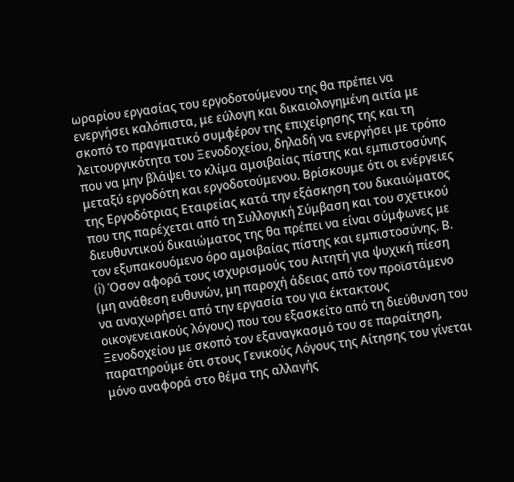ωραρίου εργασίας του εργοδοτούμενου της θα πρέπει να ενεργήσει καλόπιστα, με εύλογη και δικαιολογημένη αιτία με σκοπό το πραγματικό συμφέρον της επιχείρησης της και τη λειτουργικότητα του Ξενοδοχείου, δηλαδή να ενεργήσει με τρόπο που να μην βλάψει το κλίμα αμοιβαίας πίστης και εμπιστοσύνης μεταξύ εργοδότη και εργοδοτούμενου. Βρίσκουμε ότι οι ενέργειες της Εργοδότριας Εταιρείας κατά την εξάσκηση του δικαιώματος που της παρέχεται από τη Συλλογική Σύμβαση και του σχετικού διευθυντικού δικαιώματος της θα πρέπει να είναι σύμφωνες με τον εξυπακουόμενο όρο αμοιβαίας πίστης και εμπιστοσύνης. Β. (i) Όσον αφορά τους ισχυρισμούς του Αιτητή για ψυχική πίεση (μη ανάθεση ευθυνών, μη παροχή άδειας από τον προϊστάμενο να αναχωρήσει από την εργασία του για έκτακτους οικογενειακούς λόγους) που του εξασκείτο από τη διεύθυνση του Ξενοδοχείου με σκοπό τον εξαναγκασμό του σε παραίτηση, παρατηρούμε ότι στους Γενικούς Λόγους της Αίτησης του γίνεται μόνο αναφορά στο θέμα της αλλαγής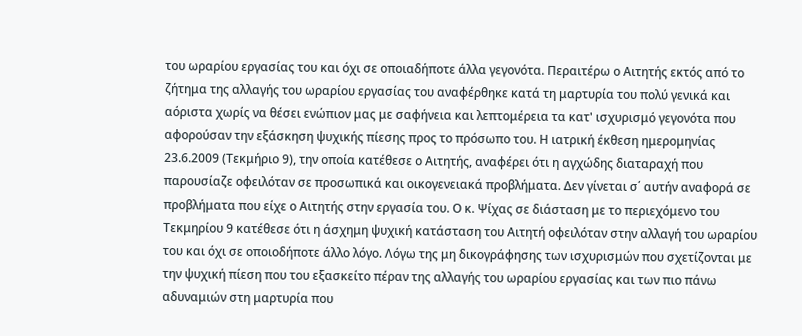του ωραρίου εργασίας του και όχι σε οποιαδήποτε άλλα γεγονότα. Περαιτέρω ο Αιτητής εκτός από το ζήτημα της αλλαγής του ωραρίου εργασίας του αναφέρθηκε κατά τη μαρτυρία του πολύ γενικά και αόριστα χωρίς να θέσει ενώπιον μας με σαφήνεια και λεπτομέρεια τα κατ' ισχυρισμό γεγονότα που αφορούσαν την εξάσκηση ψυχικής πίεσης προς το πρόσωπο του. Η ιατρική έκθεση ημερομηνίας 23.6.2009 (Τεκμήριο 9), την οποία κατέθεσε ο Αιτητής, αναφέρει ότι η αγχώδης διαταραχή που παρουσίαζε οφειλόταν σε προσωπικά και οικογενειακά προβλήματα. Δεν γίνεται σ΄ αυτήν αναφορά σε προβλήματα που είχε ο Αιτητής στην εργασία του. Ο κ. Ψίχας σε διάσταση με το περιεχόμενο του Τεκμηρίου 9 κατέθεσε ότι η άσχημη ψυχική κατάσταση του Αιτητή οφειλόταν στην αλλαγή του ωραρίου του και όχι σε οποιοδήποτε άλλο λόγο. Λόγω της μη δικογράφησης των ισχυρισμών που σχετίζονται με την ψυχική πίεση που του εξασκείτο πέραν της αλλαγής του ωραρίου εργασίας και των πιο πάνω αδυναμιών στη μαρτυρία που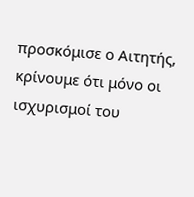προσκόμισε ο Αιτητής, κρίνουμε ότι μόνο οι ισχυρισμοί του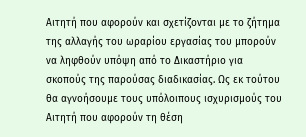Αιτητή που αφορούν και σχετίζονται με το ζήτημα της αλλαγής του ωραρίου εργασίας του μπορούν να ληφθούν υπόψη από το Δικαστήριο για σκοπούς της παρούσας διαδικασίας. Ως εκ τούτου θα αγνοήσουμε τους υπόλοιπους ισχυρισμούς του Αιτητή που αφορούν τη θέση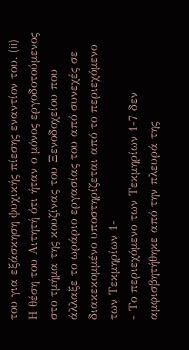του για εξάσκηση ψυχικής πίεσης εναντίον του. (ii) Η θέση του Αιτητή ότι ήταν ο μόνος εργοδοτούμενος στο τμήμα της κουζίνας του Ξενοδοχείου που άλλαξε το ωράριο εργασίας του από συνεχές σε διακεκομμένο υποστηρίζεται από το περιεχόμενο των Τεκμηρίων 1-
- Το περιεχόμενο των Τεκμηρίων 1-7 δεν αμφισβητήθηκε από την πλευρά της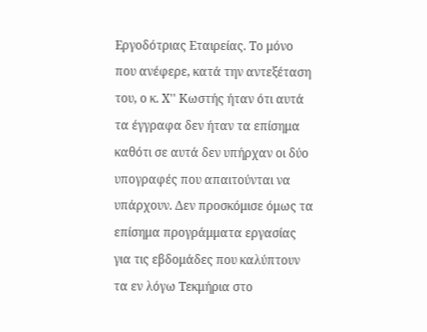Εργοδότριας Εταιρείας. Το μόνο που ανέφερε, κατά την αντεξέταση του, ο κ. Χ'' Κωστής ήταν ότι αυτά τα έγγραφα δεν ήταν τα επίσημα καθότι σε αυτά δεν υπήρχαν οι δύο υπογραφές που απαιτούνται να υπάρχουν. Δεν προσκόμισε όμως τα επίσημα προγράμματα εργασίας για τις εβδομάδες που καλύπτουν τα εν λόγω Τεκμήρια στο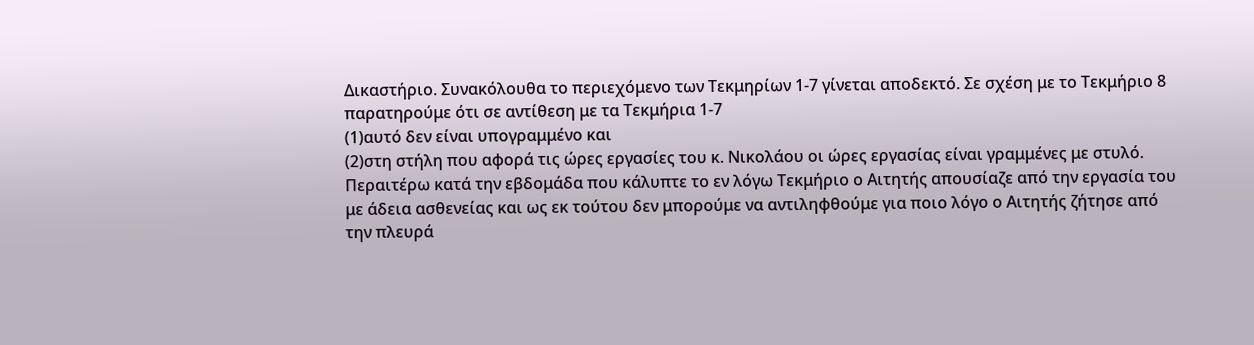Δικαστήριο. Συνακόλουθα το περιεχόμενο των Τεκμηρίων 1-7 γίνεται αποδεκτό. Σε σχέση με το Τεκμήριο 8 παρατηρούμε ότι σε αντίθεση με τα Τεκμήρια 1-7
(1)αυτό δεν είναι υπογραμμένο και
(2)στη στήλη που αφορά τις ώρες εργασίες του κ. Νικολάου οι ώρες εργασίας είναι γραμμένες με στυλό. Περαιτέρω κατά την εβδομάδα που κάλυπτε το εν λόγω Τεκμήριο ο Αιτητής απουσίαζε από την εργασία του με άδεια ασθενείας και ως εκ τούτου δεν μπορούμε να αντιληφθούμε για ποιο λόγο ο Αιτητής ζήτησε από την πλευρά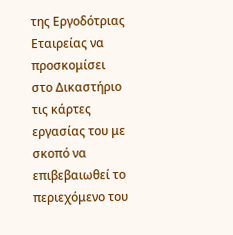της Εργοδότριας Εταιρείας να προσκομίσει στο Δικαστήριο τις κάρτες εργασίας του με σκοπό να επιβεβαιωθεί το περιεχόμενο του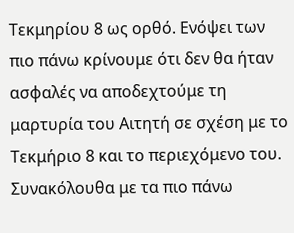Τεκμηρίου 8 ως ορθό. Ενόψει των πιο πάνω κρίνουμε ότι δεν θα ήταν ασφαλές να αποδεχτούμε τη μαρτυρία του Αιτητή σε σχέση με το Τεκμήριο 8 και το περιεχόμενο του. Συνακόλουθα με τα πιο πάνω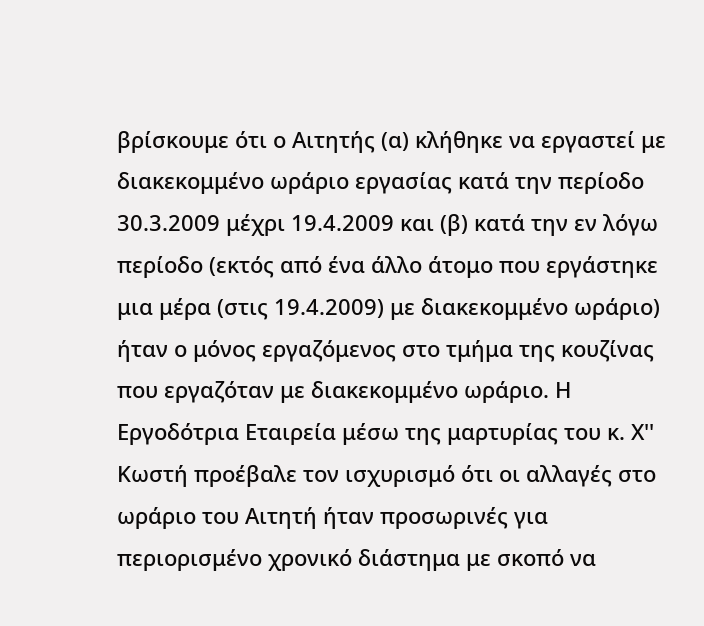βρίσκουμε ότι ο Αιτητής (α) κλήθηκε να εργαστεί με διακεκομμένο ωράριο εργασίας κατά την περίοδο 30.3.2009 μέχρι 19.4.2009 και (β) κατά την εν λόγω περίοδο (εκτός από ένα άλλο άτομο που εργάστηκε μια μέρα (στις 19.4.2009) με διακεκομμένο ωράριο) ήταν ο μόνος εργαζόμενος στο τμήμα της κουζίνας που εργαζόταν με διακεκομμένο ωράριο. Η Εργοδότρια Εταιρεία μέσω της μαρτυρίας του κ. Χ'' Κωστή προέβαλε τον ισχυρισμό ότι οι αλλαγές στο ωράριο του Αιτητή ήταν προσωρινές για περιορισμένο χρονικό διάστημα με σκοπό να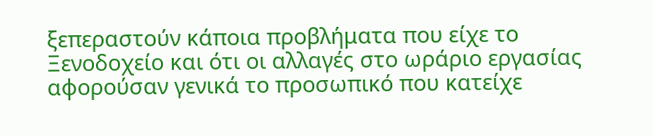ξεπεραστούν κάποια προβλήματα που είχε το Ξενοδοχείο και ότι οι αλλαγές στο ωράριο εργασίας αφορούσαν γενικά το προσωπικό που κατείχε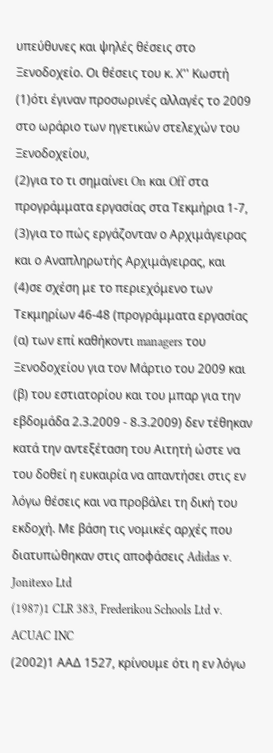υπεύθυνες και ψηλές θέσεις στο Ξενοδοχείο. Οι θέσεις του κ. Χ'' Κωστή
(1)ότι έγιναν προσωρινές αλλαγές το 2009 στο ωράριο των ηγετικών στελεχών του Ξενοδοχείου,
(2)για το τι σημαίνει On και Off στα προγράμματα εργασίας στα Τεκμήρια 1-7,
(3)για το πώς εργάζονταν ο Αρχιμάγειρας και ο Αναπληρωτής Αρχιμάγειρας, και
(4)σε σχέση με το περιεχόμενο των Τεκμηρίων 46-48 (προγράμματα εργασίας (α) των επί καθήκοντι managers του Ξενοδοχείου για τον Μάρτιο του 2009 και (β) του εστιατορίου και του μπαρ για την εβδομάδα 2.3.2009 - 8.3.2009) δεν τέθηκαν κατά την αντεξέταση του Αιτητή ώστε να του δοθεί η ευκαιρία να απαντήσει στις εν λόγω θέσεις και να προβάλει τη δική του εκδοχή. Με βάση τις νομικές αρχές που διατυπώθηκαν στις αποφάσεις Adidas v. Jonitexo Ltd
(1987)1 CLR 383, Frederikou Schools Ltd v. ACUAC INC
(2002)1 ΑΑΔ 1527, κρίνουμε ότι η εν λόγω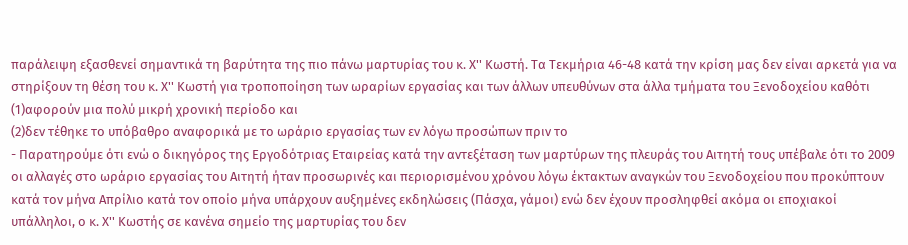παράλειψη εξασθενεί σημαντικά τη βαρύτητα της πιο πάνω μαρτυρίας του κ. Χ'' Κωστή. Τα Τεκμήρια 46-48 κατά την κρίση μας δεν είναι αρκετά για να στηρίξουν τη θέση του κ. Χ'' Κωστή για τροποποίηση των ωραρίων εργασίας και των άλλων υπευθύνων στα άλλα τμήματα του Ξενοδοχείου καθότι
(1)αφορούν μια πολύ μικρή χρονική περίοδο και
(2)δεν τέθηκε το υπόβαθρο αναφορικά με το ωράριο εργασίας των εν λόγω προσώπων πριν το
- Παρατηρούμε ότι ενώ ο δικηγόρος της Εργοδότριας Εταιρείας κατά την αντεξέταση των μαρτύρων της πλευράς του Αιτητή τους υπέβαλε ότι το 2009 οι αλλαγές στο ωράριο εργασίας του Αιτητή ήταν προσωρινές και περιορισμένου χρόνου λόγω έκτακτων αναγκών του Ξενοδοχείου που προκύπτουν κατά τον μήνα Απρίλιο κατά τον οποίο μήνα υπάρχουν αυξημένες εκδηλώσεις (Πάσχα, γάμοι) ενώ δεν έχουν προσληφθεί ακόμα οι εποχιακοί υπάλληλοι, ο κ. Χ'' Κωστής σε κανένα σημείο της μαρτυρίας του δεν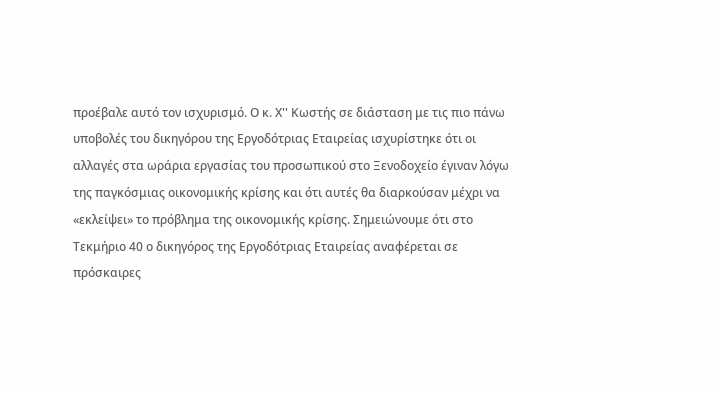προέβαλε αυτό τον ισχυρισμό. Ο κ. Χ'' Κωστής σε διάσταση με τις πιο πάνω υποβολές του δικηγόρου της Εργοδότριας Εταιρείας ισχυρίστηκε ότι οι αλλαγές στα ωράρια εργασίας του προσωπικού στο Ξενοδοχείο έγιναν λόγω της παγκόσμιας οικονομικής κρίσης και ότι αυτές θα διαρκούσαν μέχρι να «εκλείψει» το πρόβλημα της οικονομικής κρίσης. Σημειώνουμε ότι στο Τεκμήριο 40 ο δικηγόρος της Εργοδότριας Εταιρείας αναφέρεται σε πρόσκαιρες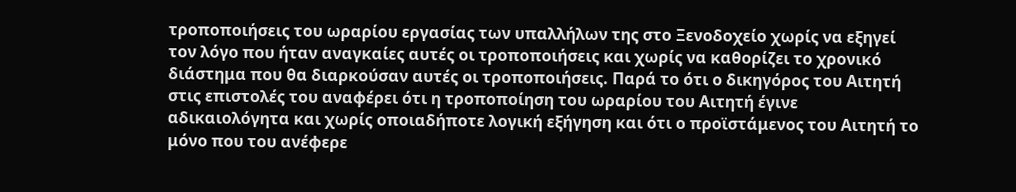τροποποιήσεις του ωραρίου εργασίας των υπαλλήλων της στο Ξενοδοχείο χωρίς να εξηγεί τον λόγο που ήταν αναγκαίες αυτές οι τροποποιήσεις και χωρίς να καθορίζει το χρονικό διάστημα που θα διαρκούσαν αυτές οι τροποποιήσεις. Παρά το ότι ο δικηγόρος του Αιτητή στις επιστολές του αναφέρει ότι η τροποποίηση του ωραρίου του Αιτητή έγινε αδικαιολόγητα και χωρίς οποιαδήποτε λογική εξήγηση και ότι ο προϊστάμενος του Αιτητή το μόνο που του ανέφερε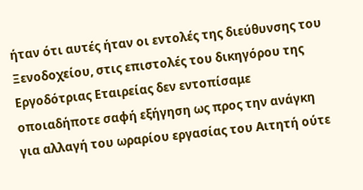ήταν ότι αυτές ήταν οι εντολές της διεύθυνσης του Ξενοδοχείου, στις επιστολές του δικηγόρου της Εργοδότριας Εταιρείας δεν εντοπίσαμε οποιαδήποτε σαφή εξήγηση ως προς την ανάγκη για αλλαγή του ωραρίου εργασίας του Αιτητή ούτε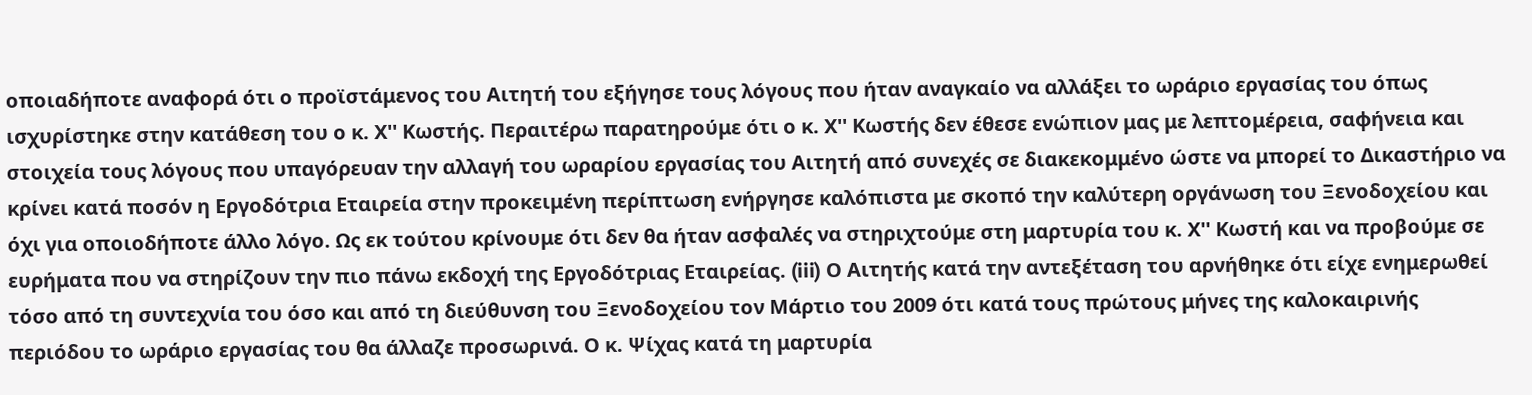οποιαδήποτε αναφορά ότι ο προϊστάμενος του Αιτητή του εξήγησε τους λόγους που ήταν αναγκαίο να αλλάξει το ωράριο εργασίας του όπως ισχυρίστηκε στην κατάθεση του ο κ. Χ'' Κωστής. Περαιτέρω παρατηρούμε ότι ο κ. Χ'' Κωστής δεν έθεσε ενώπιον μας με λεπτομέρεια, σαφήνεια και στοιχεία τους λόγους που υπαγόρευαν την αλλαγή του ωραρίου εργασίας του Αιτητή από συνεχές σε διακεκομμένο ώστε να μπορεί το Δικαστήριο να κρίνει κατά ποσόν η Εργοδότρια Εταιρεία στην προκειμένη περίπτωση ενήργησε καλόπιστα με σκοπό την καλύτερη οργάνωση του Ξενοδοχείου και όχι για οποιοδήποτε άλλο λόγο. Ως εκ τούτου κρίνουμε ότι δεν θα ήταν ασφαλές να στηριχτούμε στη μαρτυρία του κ. Χ'' Κωστή και να προβούμε σε ευρήματα που να στηρίζουν την πιο πάνω εκδοχή της Εργοδότριας Εταιρείας. (iii) Ο Αιτητής κατά την αντεξέταση του αρνήθηκε ότι είχε ενημερωθεί τόσο από τη συντεχνία του όσο και από τη διεύθυνση του Ξενοδοχείου τον Μάρτιο του 2009 ότι κατά τους πρώτους μήνες της καλοκαιρινής περιόδου το ωράριο εργασίας του θα άλλαζε προσωρινά. Ο κ. Ψίχας κατά τη μαρτυρία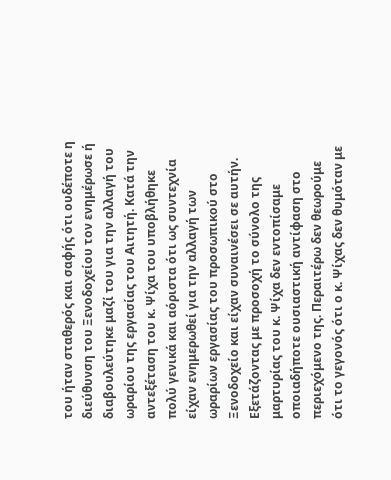του ήταν σταθερός και σαφής ότι ουδέποτε η διεύθυνση του Ξενοδοχείου τον ενημέρωσε ή διαβουλεύτηκε μαζί του για την αλλαγή του ωραρίου της εργασίας του Αιτητή. Κατά την αντεξέταση του κ. Ψίχα του υποβλήθηκε πολύ γενικά και αόριστα ότι ως συντεχνία είχαν ενημερωθεί για την αλλαγή των ωραρίων εργασίας του προσωπικού στο Ξενοδοχείο και είχαν συναινέσει σε αυτήν. Εξετάζοντας με προσοχή το σύνολο της μαρτυρίας του κ. Ψίχα δεν εντοπίσαμε οποιαδήποτε ουσιαστική αντίφαση στο περιεχόμενο της. Περαιτέρω δεν θεωρούμε ότι το γεγονός ότι ο κ. Ψίχας δεν θυμόταν με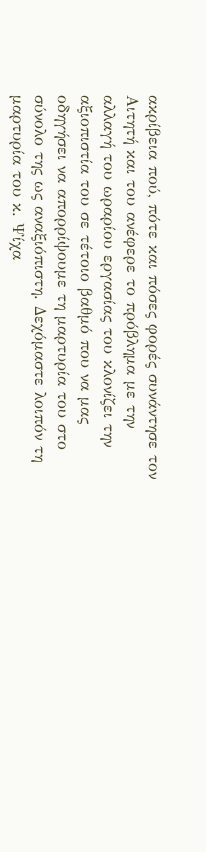ακρίβεια πού, πότε και πόσες φορές συνάντησε τον Αιτητή και του ανέφερε το πρόβλημα με την αλλαγή του ωραρίου εργασίας του κλονίζει την αξιοπιστία του σε τέτοιο βαθμό που να μας οδηγήσει να απορρίψουμε τη μαρτυρία του στο σύνολο της ως αναξιόπιστη. Δεχόμαστε λοιπόν τη μαρτυρία του κ. Ψίχα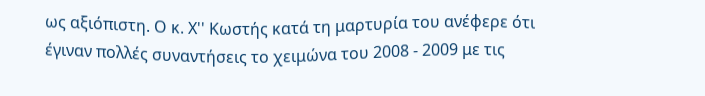ως αξιόπιστη. Ο κ. Χ'' Κωστής κατά τη μαρτυρία του ανέφερε ότι έγιναν πολλές συναντήσεις το χειμώνα του 2008 - 2009 με τις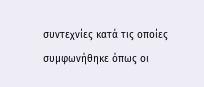συντεχνίες κατά τις οποίες συμφωνήθηκε όπως οι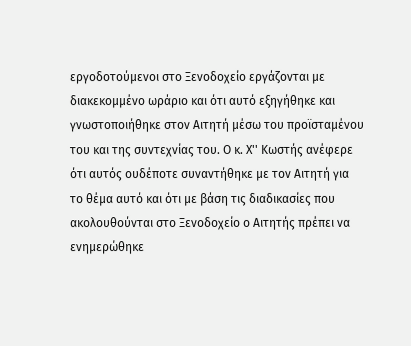εργοδοτούμενοι στο Ξενοδοχείο εργάζονται με διακεκομμένο ωράριο και ότι αυτό εξηγήθηκε και γνωστοποιήθηκε στον Αιτητή μέσω του προϊσταμένου του και της συντεχνίας του. Ο κ. Χ'' Κωστής ανέφερε ότι αυτός ουδέποτε συναντήθηκε με τον Αιτητή για το θέμα αυτό και ότι με βάση τις διαδικασίες που ακολουθούνται στο Ξενοδοχείο ο Αιτητής πρέπει να ενημερώθηκε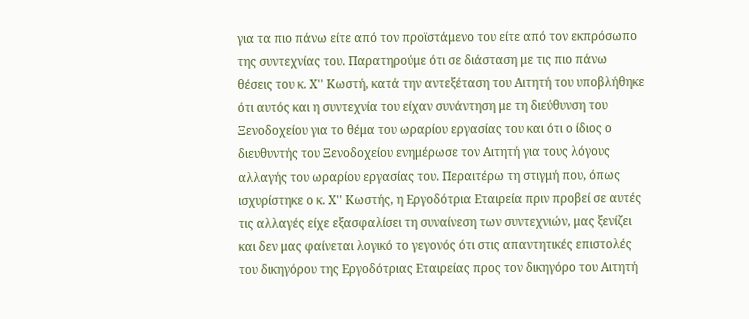για τα πιο πάνω είτε από τον προϊστάμενο του είτε από τον εκπρόσωπο της συντεχνίας του. Παρατηρούμε ότι σε διάσταση με τις πιο πάνω θέσεις του κ. Χ'' Κωστή, κατά την αντεξέταση του Αιτητή του υποβλήθηκε ότι αυτός και η συντεχνία του είχαν συνάντηση με τη διεύθυνση του Ξενοδοχείου για το θέμα του ωραρίου εργασίας του και ότι ο ίδιος ο διευθυντής του Ξενοδοχείου ενημέρωσε τον Αιτητή για τους λόγους αλλαγής του ωραρίου εργασίας του. Περαιτέρω τη στιγμή που, όπως ισχυρίστηκε ο κ. Χ'' Κωστής, η Εργοδότρια Εταιρεία πριν προβεί σε αυτές τις αλλαγές είχε εξασφαλίσει τη συναίνεση των συντεχνιών, μας ξενίζει και δεν μας φαίνεται λογικό το γεγονός ότι στις απαντητικές επιστολές του δικηγόρου της Εργοδότριας Εταιρείας προς τον δικηγόρο του Αιτητή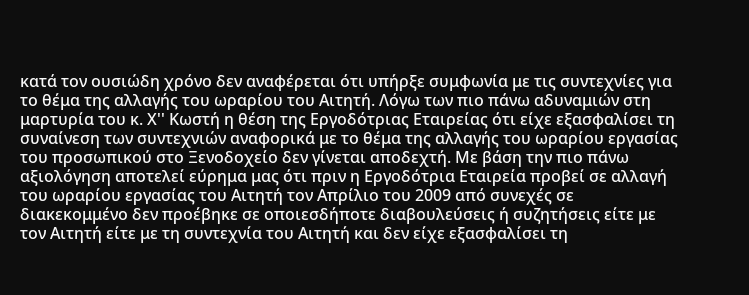κατά τον ουσιώδη χρόνο δεν αναφέρεται ότι υπήρξε συμφωνία με τις συντεχνίες για το θέμα της αλλαγής του ωραρίου του Αιτητή. Λόγω των πιο πάνω αδυναμιών στη μαρτυρία του κ. Χ'' Κωστή η θέση της Εργοδότριας Εταιρείας ότι είχε εξασφαλίσει τη συναίνεση των συντεχνιών αναφορικά με το θέμα της αλλαγής του ωραρίου εργασίας του προσωπικού στο Ξενοδοχείο δεν γίνεται αποδεχτή. Με βάση την πιο πάνω αξιολόγηση αποτελεί εύρημα μας ότι πριν η Εργοδότρια Εταιρεία προβεί σε αλλαγή του ωραρίου εργασίας του Αιτητή τον Απρίλιο του 2009 από συνεχές σε διακεκομμένο δεν προέβηκε σε οποιεσδήποτε διαβουλεύσεις ή συζητήσεις είτε με τον Αιτητή είτε με τη συντεχνία του Αιτητή και δεν είχε εξασφαλίσει τη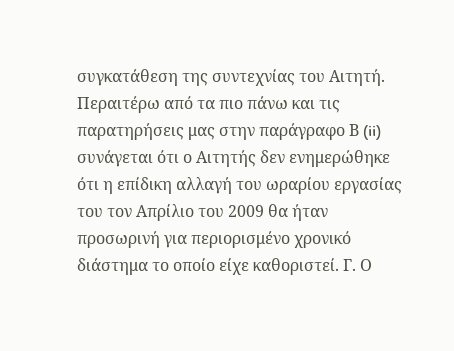συγκατάθεση της συντεχνίας του Αιτητή. Περαιτέρω από τα πιο πάνω και τις παρατηρήσεις μας στην παράγραφο Β (ii) συνάγεται ότι ο Αιτητής δεν ενημερώθηκε ότι η επίδικη αλλαγή του ωραρίου εργασίας του τον Απρίλιο του 2009 θα ήταν προσωρινή για περιορισμένο χρονικό διάστημα το οποίο είχε καθοριστεί. Γ. Ο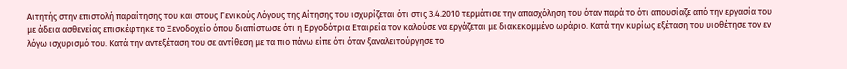Αιτητής στην επιστολή παραίτησης του και στους Γενικούς Λόγους της Αίτησης του ισχυρίζεται ότι στις 3.4.2010 τερμάτισε την απασχόληση του όταν παρά το ότι απουσίαζε από την εργασία του με άδεια ασθενείας επισκέφτηκε το Ξενοδοχείο όπου διαπίστωσε ότι η Εργοδότρια Εταιρεία τον καλούσε να εργάζεται με διακεκομμένο ωράριο. Κατά την κυρίως εξέταση του υιοθέτησε τον εν λόγω ισχυρισμό του. Κατά την αντεξέταση του σε αντίθεση με τα πιο πάνω είπε ότι όταν ξαναλειτούργησε το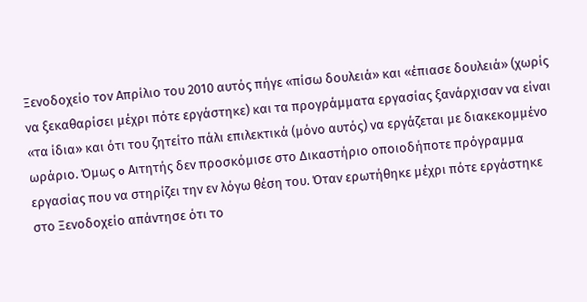Ξενοδοχείο τον Απρίλιο του 2010 αυτός πήγε «πίσω δουλειά» και «έπιασε δουλειά» (χωρίς να ξεκαθαρίσει μέχρι πότε εργάστηκε) και τα προγράμματα εργασίας ξανάρχισαν να είναι «τα ίδια» και ότι του ζητείτο πάλι επιλεκτικά (μόνο αυτός) να εργάζεται με διακεκομμένο ωράριο. Όμως o Αιτητής δεν προσκόμισε στο Δικαστήριο οποιοδήποτε πρόγραμμα εργασίας που να στηρίζει την εν λόγω θέση του. Όταν ερωτήθηκε μέχρι πότε εργάστηκε στο Ξενοδοχείο απάντησε ότι το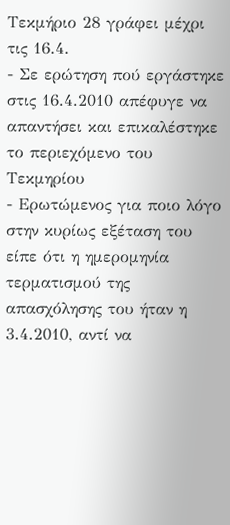Τεκμήριο 28 γράφει μέχρι τις 16.4.
- Σε ερώτηση πού εργάστηκε στις 16.4.2010 απέφυγε να απαντήσει και επικαλέστηκε το περιεχόμενο του Τεκμηρίου
- Ερωτώμενος για ποιο λόγο στην κυρίως εξέταση του είπε ότι η ημερομηνία τερματισμού της απασχόλησης του ήταν η 3.4.2010, αντί να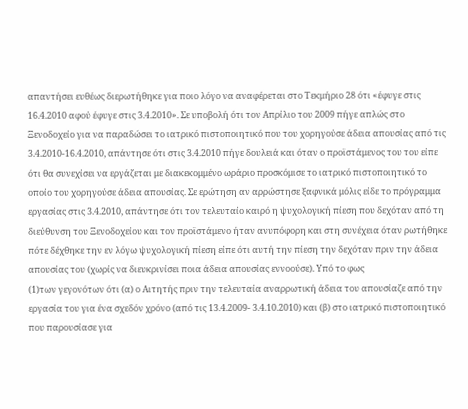απαντήσει ευθέως διερωτήθηκε για ποιο λόγο να αναφέρεται στο Τεκμήριο 28 ότι «έφυγε στις 16.4.2010 αφού έφυγε στις 3.4.2010». Σε υποβολή ότι τον Απρίλιο του 2009 πήγε απλώς στο Ξενοδοχείο για να παραδώσει το ιατρικό πιστοποιητικό που του χορηγούσε άδεια απουσίας από τις 3.4.2010-16.4.2010, απάντησε ότι στις 3.4.2010 πήγε δουλειά και όταν ο προϊστάμενος του του είπε ότι θα συνεχίσει να εργάζεται με διακεκομμένο ωράριο προσκόμισε το ιατρικό πιστοποιητικό το οποίο του χορηγούσε άδεια απουσίας. Σε ερώτηση αν αρρώστησε ξαφνικά μόλις είδε το πρόγραμμα εργασίας στις 3.4.2010, απάντησε ότι τον τελευταίο καιρό η ψυχολογική πίεση που δεχόταν από τη διεύθυνση του Ξενοδοχείου και τον προϊστάμενο ήταν ανυπόφορη και στη συνέχεια όταν ρωτήθηκε πότε δέχθηκε την εν λόγω ψυχολογική πίεση είπε ότι αυτή την πίεση την δεχόταν πριν την άδεια απουσίας του (χωρίς να διευκρινίσει ποια άδεια απουσίας εννοούσε). Υπό το φως
(1)των γεγονότων ότι (α) ο Αιτητής πριν την τελευταία αναρρωτική άδεια του απουσίαζε από την εργασία του για ένα σχεδόν χρόνο (από τις 13.4.2009- 3.4.10.2010) και (β) στο ιατρικό πιστοποιητικό που παρουσίασε για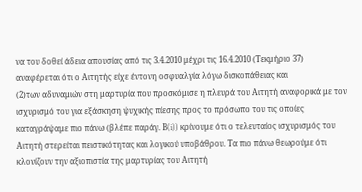να του δοθεί άδεια απουσίας από τις 3.4.2010 μέχρι τις 16.4.2010 (Τεκμήριο 37) αναφέρεται ότι ο Αιτητής είχε έντονη οσφυαλγία λόγω δισκοπάθειας και
(2)των αδυναμιών στη μαρτυρία που προσκόμισε η πλευρά του Αιτητή αναφορικά με τον ισχυρισμό του για εξάσκηση ψυχικής πίεσης προς το πρόσωπο του τις οποίες καταγράψαμε πιο πάνω (βλέπε παράγ. Β(i)) κρίνουμε ότι ο τελευταίος ισχυρισμός του Αιτητή στερείται πειστικότητας και λογικού υποβάθρου. Τα πιο πάνω θεωρούμε ότι κλονίζουν την αξιοπιστία της μαρτυρίας του Αιτητή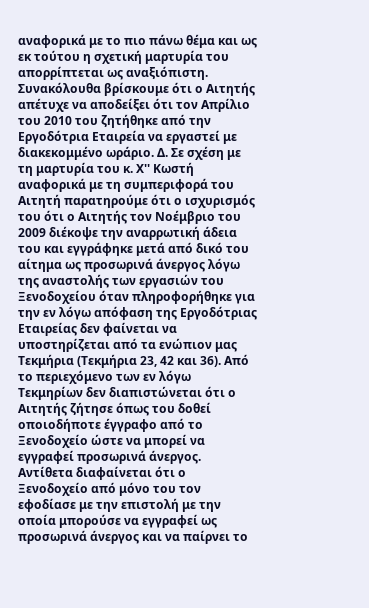αναφορικά με το πιο πάνω θέμα και ως εκ τούτου η σχετική μαρτυρία του απορρίπτεται ως αναξιόπιστη. Συνακόλουθα βρίσκουμε ότι ο Αιτητής απέτυχε να αποδείξει ότι τον Απρίλιο του 2010 του ζητήθηκε από την Εργοδότρια Εταιρεία να εργαστεί με διακεκομμένο ωράριο. Δ. Σε σχέση με τη μαρτυρία του κ. Χ'' Κωστή αναφορικά με τη συμπεριφορά του Αιτητή παρατηρούμε ότι ο ισχυρισμός του ότι ο Αιτητής τον Νοέμβριο του 2009 διέκοψε την αναρρωτική άδεια του και εγγράφηκε μετά από δικό του αίτημα ως προσωρινά άνεργος λόγω της αναστολής των εργασιών του Ξενοδοχείου όταν πληροφορήθηκε για την εν λόγω απόφαση της Εργοδότριας Εταιρείας δεν φαίνεται να υποστηρίζεται από τα ενώπιον μας Τεκμήρια (Τεκμήρια 23, 42 και 36). Από το περιεχόμενο των εν λόγω Τεκμηρίων δεν διαπιστώνεται ότι ο Αιτητής ζήτησε όπως του δοθεί οποιοδήποτε έγγραφο από το Ξενοδοχείο ώστε να μπορεί να εγγραφεί προσωρινά άνεργος. Αντίθετα διαφαίνεται ότι ο Ξενοδοχείο από μόνο του τον εφοδίασε με την επιστολή με την οποία μπορούσε να εγγραφεί ως προσωρινά άνεργος και να παίρνει το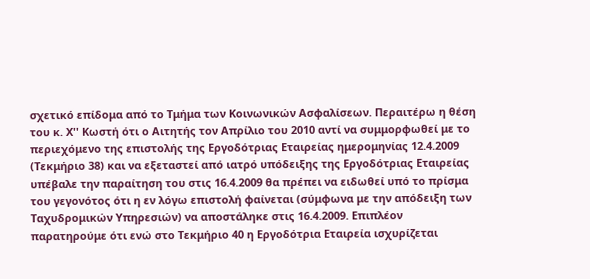σχετικό επίδομα από το Τμήμα των Κοινωνικών Ασφαλίσεων. Περαιτέρω η θέση του κ. Χ'' Κωστή ότι ο Αιτητής τον Απρίλιο του 2010 αντί να συμμορφωθεί με το περιεχόμενο της επιστολής της Εργοδότριας Εταιρείας ημερομηνίας 12.4.2009 (Τεκμήριο 38) και να εξεταστεί από ιατρό υπόδειξης της Εργοδότριας Εταιρείας υπέβαλε την παραίτηση του στις 16.4.2009 θα πρέπει να ειδωθεί υπό το πρίσμα του γεγονότος ότι η εν λόγω επιστολή φαίνεται (σύμφωνα με την απόδειξη των Ταχυδρομικών Υπηρεσιών) να αποστάληκε στις 16.4.2009. Επιπλέον παρατηρούμε ότι ενώ στο Τεκμήριο 40 η Εργοδότρια Εταιρεία ισχυρίζεται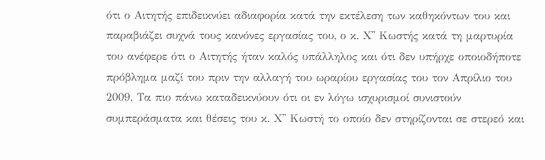ότι ο Αιτητής επιδεικνύει αδιαφορία κατά την εκτέλεση των καθηκόντων του και παραβιάζει συχνά τους κανόνες εργασίας του, ο κ. Χ'' Κωστής κατά τη μαρτυρία του ανέφερε ότι ο Αιτητής ήταν καλός υπάλληλος και ότι δεν υπήρχε οποιοδήποτε πρόβλημα μαζί του πριν την αλλαγή του ωραρίου εργασίας του τον Απρίλιο του 2009. Τα πιο πάνω καταδεικνύουν ότι οι εν λόγω ισχυρισμοί συνιστούν συμπεράσματα και θέσεις του κ. Χ'' Κωστή το οποίο δεν στηρίζονται σε στερεό και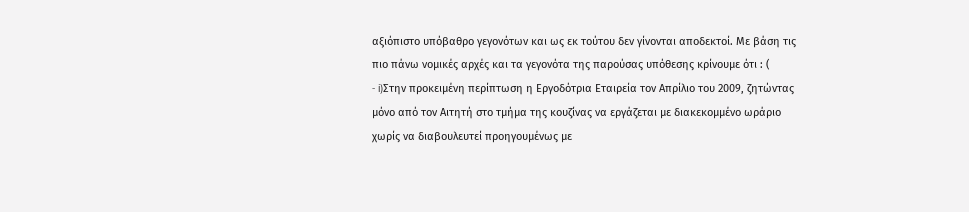αξιόπιστο υπόβαθρο γεγονότων και ως εκ τούτου δεν γίνονται αποδεκτοί. Με βάση τις πιο πάνω νομικές αρχές και τα γεγονότα της παρούσας υπόθεσης κρίνουμε ότι : (
- i)Στην προκειμένη περίπτωση η Εργοδότρια Εταιρεία τον Απρίλιο του 2009, ζητώντας μόνο από τον Αιτητή στο τμήμα της κουζίνας να εργάζεται με διακεκομμένο ωράριο χωρίς να διαβουλευτεί προηγουμένως με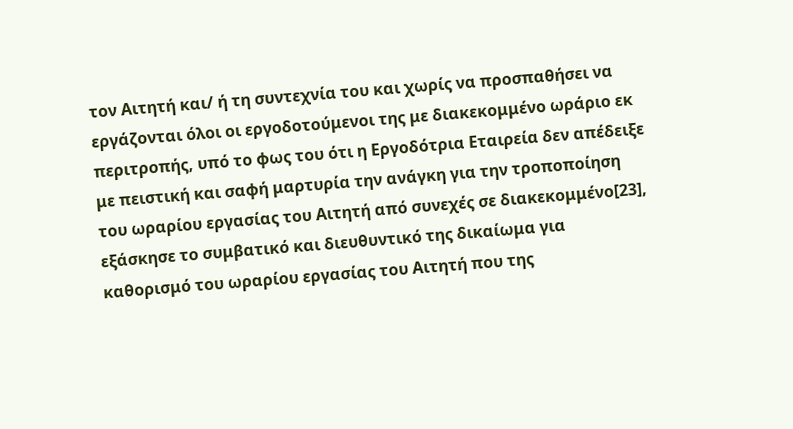τον Αιτητή και/ ή τη συντεχνία του και χωρίς να προσπαθήσει να εργάζονται όλοι οι εργοδοτούμενοι της με διακεκομμένο ωράριο εκ περιτροπής, υπό το φως του ότι η Εργοδότρια Εταιρεία δεν απέδειξε με πειστική και σαφή μαρτυρία την ανάγκη για την τροποποίηση του ωραρίου εργασίας του Αιτητή από συνεχές σε διακεκομμένο[23], εξάσκησε το συμβατικό και διευθυντικό της δικαίωμα για καθορισμό του ωραρίου εργασίας του Αιτητή που της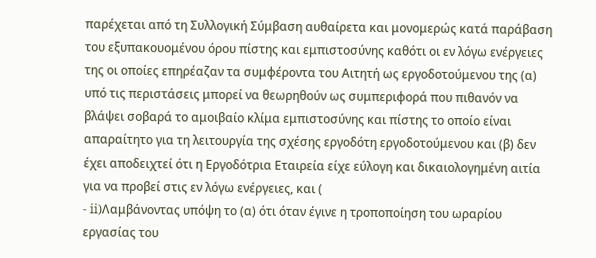παρέχεται από τη Συλλογική Σύμβαση αυθαίρετα και μονομερώς κατά παράβαση του εξυπακουομένου όρου πίστης και εμπιστοσύνης καθότι οι εν λόγω ενέργειες της οι οποίες επηρέαζαν τα συμφέροντα του Αιτητή ως εργοδοτούμενου της (α) υπό τις περιστάσεις μπορεί να θεωρηθούν ως συμπεριφορά που πιθανόν να βλάψει σοβαρά το αμοιβαίο κλίμα εμπιστοσύνης και πίστης το οποίο είναι απαραίτητο για τη λειτουργία της σχέσης εργοδότη εργοδοτούμενου και (β) δεν έχει αποδειχτεί ότι η Εργοδότρια Εταιρεία είχε εύλογη και δικαιολογημένη αιτία για να προβεί στις εν λόγω ενέργειες, και (
- ii)Λαμβάνοντας υπόψη το (α) ότι όταν έγινε η τροποποίηση του ωραρίου εργασίας του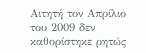Αιτητή τον Απρίλιο του 2009 δεν καθορίστηκε ρητώς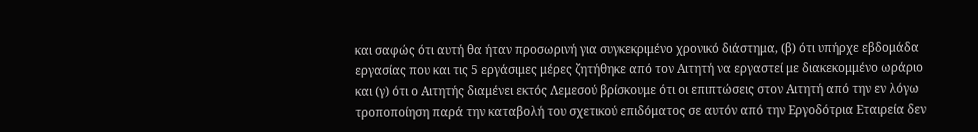και σαφώς ότι αυτή θα ήταν προσωρινή για συγκεκριμένο χρονικό διάστημα, (β) ότι υπήρχε εβδομάδα εργασίας που και τις 5 εργάσιμες μέρες ζητήθηκε από τον Αιτητή να εργαστεί με διακεκομμένο ωράριο και (γ) ότι ο Αιτητής διαμένει εκτός Λεμεσού βρίσκουμε ότι οι επιπτώσεις στον Αιτητή από την εν λόγω τροποποίηση παρά την καταβολή του σχετικού επιδόματος σε αυτόν από την Εργοδότρια Εταιρεία δεν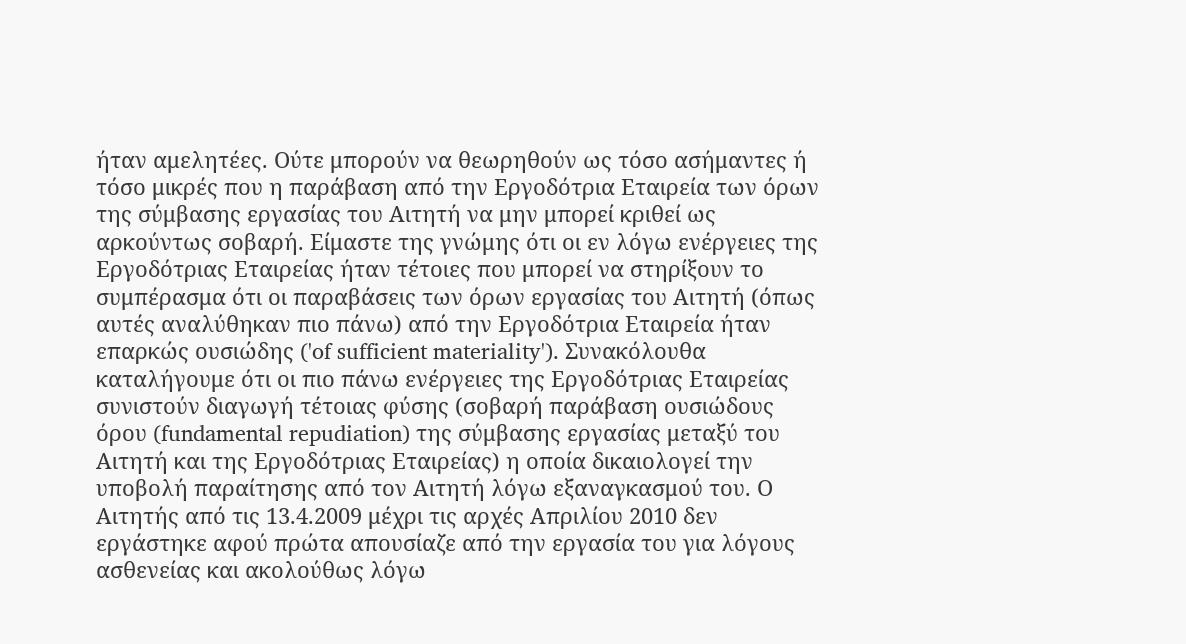ήταν αμελητέες. Ούτε μπορούν να θεωρηθούν ως τόσο ασήμαντες ή τόσο μικρές που η παράβαση από την Εργοδότρια Εταιρεία των όρων της σύμβασης εργασίας του Αιτητή να μην μπορεί κριθεί ως αρκούντως σοβαρή. Είμαστε της γνώμης ότι οι εν λόγω ενέργειες της Εργοδότριας Εταιρείας ήταν τέτοιες που μπορεί να στηρίξουν το συμπέρασμα ότι οι παραβάσεις των όρων εργασίας του Αιτητή (όπως αυτές αναλύθηκαν πιο πάνω) από την Εργοδότρια Εταιρεία ήταν επαρκώς ουσιώδης ('of sufficient materiality'). Συνακόλουθα καταλήγουμε ότι οι πιο πάνω ενέργειες της Εργοδότριας Εταιρείας συνιστούν διαγωγή τέτοιας φύσης (σοβαρή παράβαση ουσιώδους όρου (fundamental repudiation) της σύμβασης εργασίας μεταξύ του Αιτητή και της Εργοδότριας Εταιρείας) η οποία δικαιολογεί την υποβολή παραίτησης από τον Αιτητή λόγω εξαναγκασμού του. Ο Αιτητής από τις 13.4.2009 μέχρι τις αρχές Απριλίου 2010 δεν εργάστηκε αφού πρώτα απουσίαζε από την εργασία του για λόγους ασθενείας και ακολούθως λόγω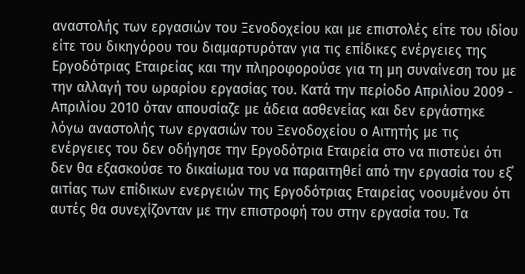αναστολής των εργασιών του Ξενοδοχείου και με επιστολές είτε του ιδίου είτε του δικηγόρου του διαμαρτυρόταν για τις επίδικες ενέργειες της Εργοδότριας Εταιρείας και την πληροφορούσε για τη μη συναίνεση του με την αλλαγή του ωραρίου εργασίας του. Κατά την περίοδο Απριλίου 2009 - Απριλίου 2010 όταν απουσίαζε με άδεια ασθενείας και δεν εργάστηκε λόγω αναστολής των εργασιών του Ξενοδοχείου ο Αιτητής με τις ενέργειες του δεν οδήγησε την Εργοδότρια Εταιρεία στο να πιστεύει ότι δεν θα εξασκούσε το δικαίωμα του να παραιτηθεί από την εργασία του εξ΄ αιτίας των επίδικων ενεργειών της Εργοδότριας Εταιρείας νοουμένου ότι αυτές θα συνεχίζονταν με την επιστροφή του στην εργασία του. Τα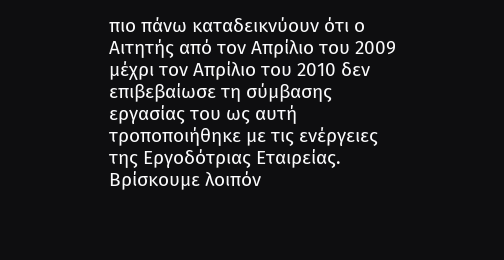πιο πάνω καταδεικνύουν ότι ο Αιτητής από τον Απρίλιο του 2009 μέχρι τον Απρίλιο του 2010 δεν επιβεβαίωσε τη σύμβασης εργασίας του ως αυτή τροποποιήθηκε με τις ενέργειες της Εργοδότριας Εταιρείας. Βρίσκουμε λοιπόν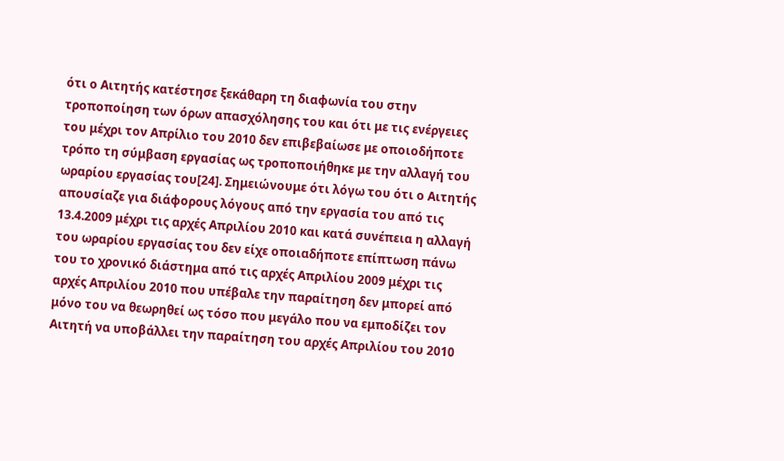ότι ο Αιτητής κατέστησε ξεκάθαρη τη διαφωνία του στην τροποποίηση των όρων απασχόλησης του και ότι με τις ενέργειες του μέχρι τον Απρίλιο του 2010 δεν επιβεβαίωσε με οποιοδήποτε τρόπο τη σύμβαση εργασίας ως τροποποιήθηκε με την αλλαγή του ωραρίου εργασίας του[24]. Σημειώνουμε ότι λόγω του ότι ο Αιτητής απουσίαζε για διάφορους λόγους από την εργασία του από τις 13.4.2009 μέχρι τις αρχές Απριλίου 2010 και κατά συνέπεια η αλλαγή του ωραρίου εργασίας του δεν είχε οποιαδήποτε επίπτωση πάνω του το χρονικό διάστημα από τις αρχές Απριλίου 2009 μέχρι τις αρχές Απριλίου 2010 που υπέβαλε την παραίτηση δεν μπορεί από μόνο του να θεωρηθεί ως τόσο που μεγάλο που να εμποδίζει τον Αιτητή να υποβάλλει την παραίτηση του αρχές Απριλίου του 2010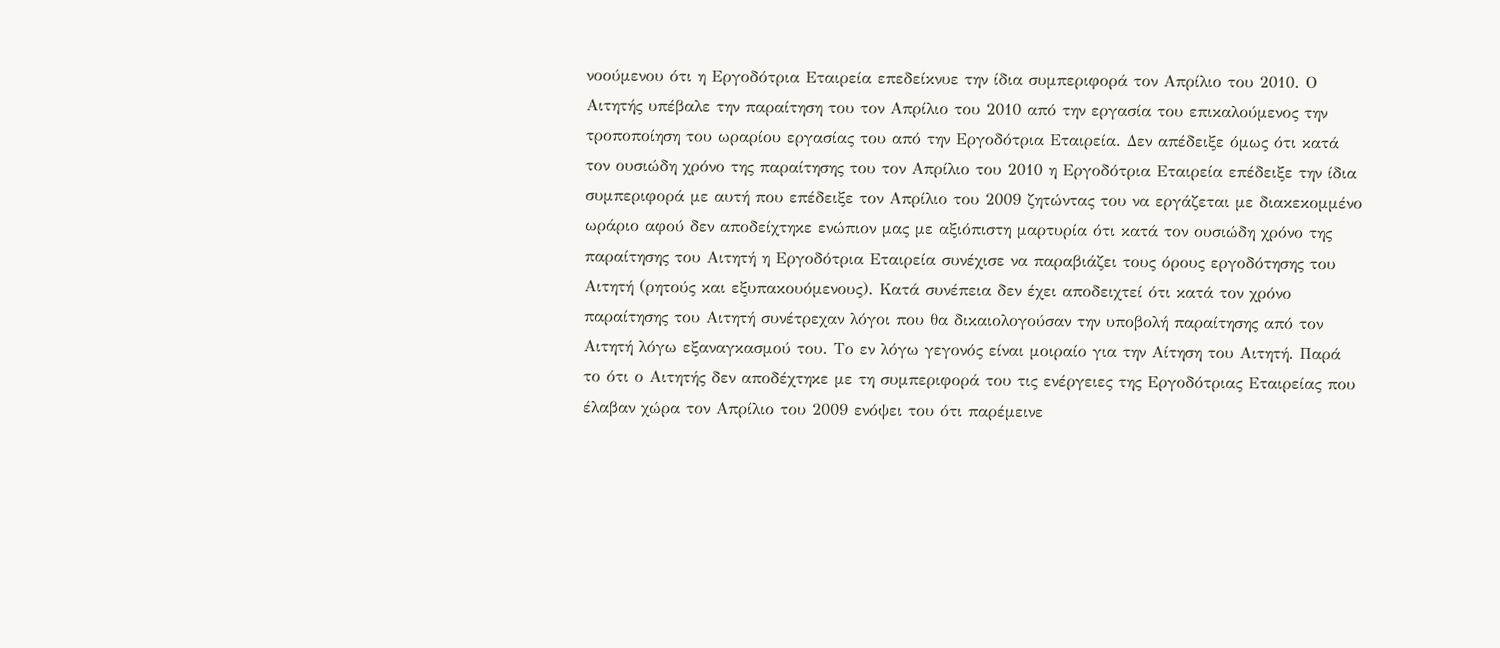νοούμενου ότι η Εργοδότρια Εταιρεία επεδείκνυε την ίδια συμπεριφορά τον Απρίλιο του 2010. Ο Αιτητής υπέβαλε την παραίτηση του τον Απρίλιο του 2010 από την εργασία του επικαλούμενος την τροποποίηση του ωραρίου εργασίας του από την Εργοδότρια Εταιρεία. Δεν απέδειξε όμως ότι κατά τον ουσιώδη χρόνο της παραίτησης του τον Απρίλιο του 2010 η Εργοδότρια Εταιρεία επέδειξε την ίδια συμπεριφορά με αυτή που επέδειξε τον Απρίλιο του 2009 ζητώντας του να εργάζεται με διακεκομμένο ωράριο αφού δεν αποδείχτηκε ενώπιον μας με αξιόπιστη μαρτυρία ότι κατά τον ουσιώδη χρόνο της παραίτησης του Αιτητή η Εργοδότρια Εταιρεία συνέχισε να παραβιάζει τους όρους εργοδότησης του Αιτητή (ρητούς και εξυπακουόμενους). Κατά συνέπεια δεν έχει αποδειχτεί ότι κατά τον χρόνο παραίτησης του Αιτητή συνέτρεχαν λόγοι που θα δικαιολογούσαν την υποβολή παραίτησης από τον Αιτητή λόγω εξαναγκασμού του. Το εν λόγω γεγονός είναι μοιραίο για την Αίτηση του Αιτητή. Παρά το ότι ο Αιτητής δεν αποδέχτηκε με τη συμπεριφορά του τις ενέργειες της Εργοδότριας Εταιρείας που έλαβαν χώρα τον Απρίλιο του 2009 ενόψει του ότι παρέμεινε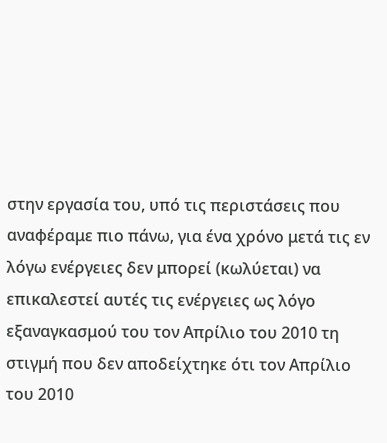στην εργασία του, υπό τις περιστάσεις που αναφέραμε πιο πάνω, για ένα χρόνο μετά τις εν λόγω ενέργειες δεν μπορεί (κωλύεται) να επικαλεστεί αυτές τις ενέργειες ως λόγο εξαναγκασμού του τον Απρίλιο του 2010 τη στιγμή που δεν αποδείχτηκε ότι τον Απρίλιο του 2010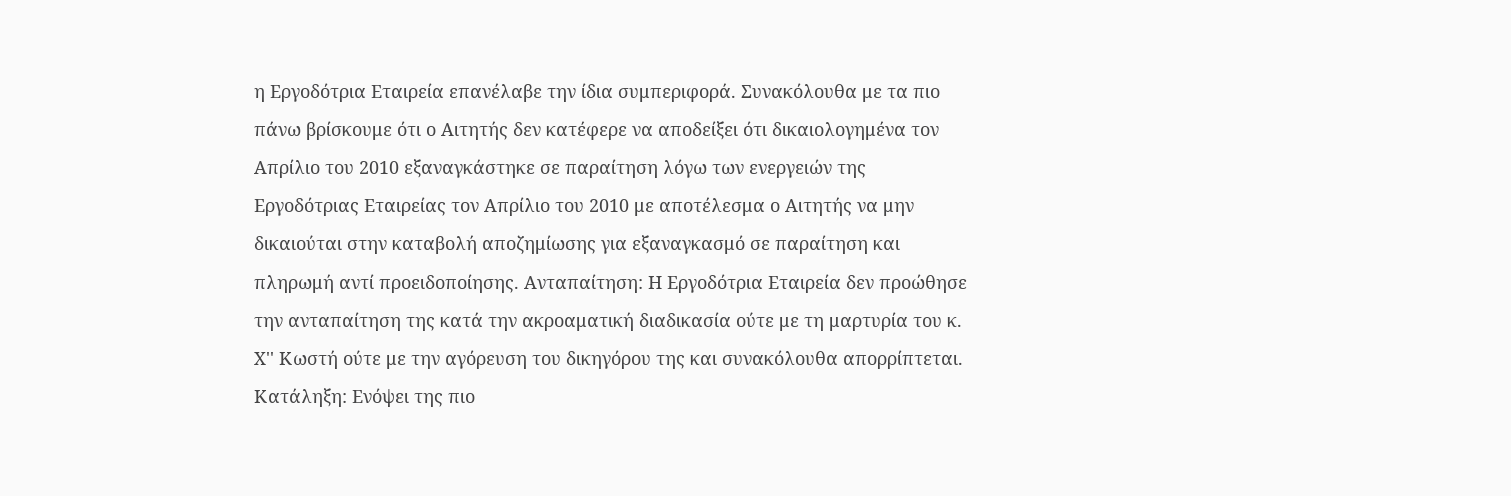η Εργοδότρια Εταιρεία επανέλαβε την ίδια συμπεριφορά. Συνακόλουθα με τα πιο πάνω βρίσκουμε ότι ο Αιτητής δεν κατέφερε να αποδείξει ότι δικαιολογημένα τον Απρίλιο του 2010 εξαναγκάστηκε σε παραίτηση λόγω των ενεργειών της Εργοδότριας Εταιρείας τον Απρίλιο του 2010 με αποτέλεσμα ο Αιτητής να μην δικαιούται στην καταβολή αποζημίωσης για εξαναγκασμό σε παραίτηση και πληρωμή αντί προειδοποίησης. Ανταπαίτηση: Η Εργοδότρια Εταιρεία δεν προώθησε την ανταπαίτηση της κατά την ακροαματική διαδικασία ούτε με τη μαρτυρία του κ. Χ'' Κωστή ούτε με την αγόρευση του δικηγόρου της και συνακόλουθα απορρίπτεται. Κατάληξη: Ενόψει της πιο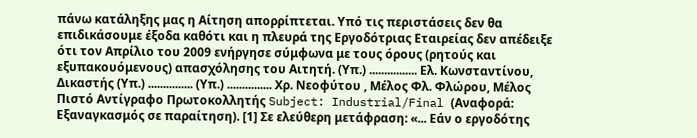πάνω κατάληξης μας η Αίτηση απορρίπτεται. Υπό τις περιστάσεις δεν θα επιδικάσουμε έξοδα καθότι και η πλευρά της Εργοδότριας Εταιρείας δεν απέδειξε ότι τον Απρίλιο του 2009 ενήργησε σύμφωνα με τους όρους (ρητούς και εξυπακουόμενους) απασχόλησης του Αιτητή. (Υπ.) ................ Ελ. Κωνσταντίνου, Δικαστής (Υπ.) ............... (Υπ.) ............... Χρ. Νεοφύτου , Μέλος Φλ. Φλώρου, Μέλος Πιστό Αντίγραφο Πρωτοκολλητής Subject: Industrial/Final (Αναφορά: Εξαναγκασμός σε παραίτηση). [1] Σε ελεύθερη μετάφραση: «... Εάν ο εργοδότης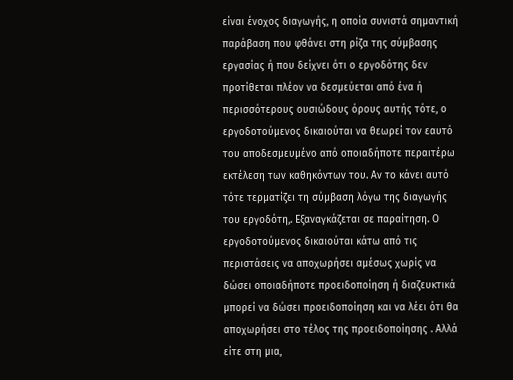είναι ένοχος διαγωγής, η οποία συνιστά σημαντική παράβαση που φθάνει στη ρίζα της σύμβασης εργασίας ή που δείχνει ότι ο εργοδότης δεν προτίθεται πλέον να δεσμεύεται από ένα ή περισσότερους ουσιώδους όρους αυτής τότε, ο εργοδοτούμενος δικαιούται να θεωρεί τον εαυτό του αποδεσμευμένο από οποιαδήποτε περαιτέρω εκτέλεση των καθηκόντων του. Αν το κάνει αυτό τότε τερματίζει τη σύμβαση λόγω της διαγωγής του εργοδότη,. Εξαναγκάζεται σε παραίτηση. Ο εργοδοτούμενος δικαιούται κάτω από τις περιστάσεις να αποχωρήσει αμέσως χωρίς να δώσει οποιαδήποτε προειδοποίηση ή διαζευκτικά μπορεί να δώσει προειδοποίηση και να λέει ότι θα αποχωρήσει στο τέλος της προειδοποίησης . Αλλά είτε στη μια,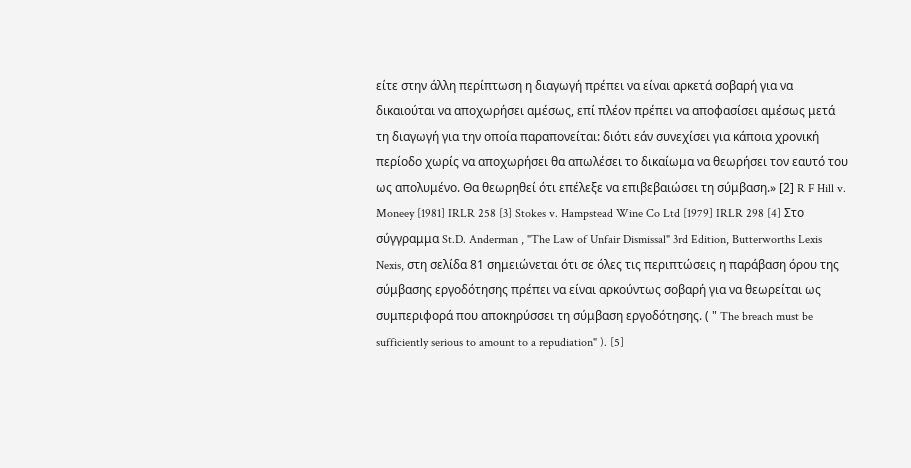είτε στην άλλη περίπτωση η διαγωγή πρέπει να είναι αρκετά σοβαρή για να δικαιούται να αποχωρήσει αμέσως, επί πλέον πρέπει να αποφασίσει αμέσως μετά τη διαγωγή για την οποία παραπονείται: διότι εάν συνεχίσει για κάποια χρονική περίοδο χωρίς να αποχωρήσει θα απωλέσει το δικαίωμα να θεωρήσει τον εαυτό του ως απολυμένο. Θα θεωρηθεί ότι επέλεξε να επιβεβαιώσει τη σύμβαση.» [2] R F Hill v. Moneey [1981] IRLR 258 [3] Stokes v. Hampstead Wine Co Ltd [1979] IRLR 298 [4] Στο σύγγραμμα St.D. Anderman , "The Law of Unfair Dismissal" 3rd Edition, Butterworths Lexis Nexis, στη σελίδα 81 σημειώνεται ότι σε όλες τις περιπτώσεις η παράβαση όρου της σύμβασης εργοδότησης πρέπει να είναι αρκούντως σοβαρή για να θεωρείται ως συμπεριφορά που αποκηρύσσει τη σύμβαση εργοδότησης. ( " The breach must be sufficiently serious to amount to a repudiation" ). [5]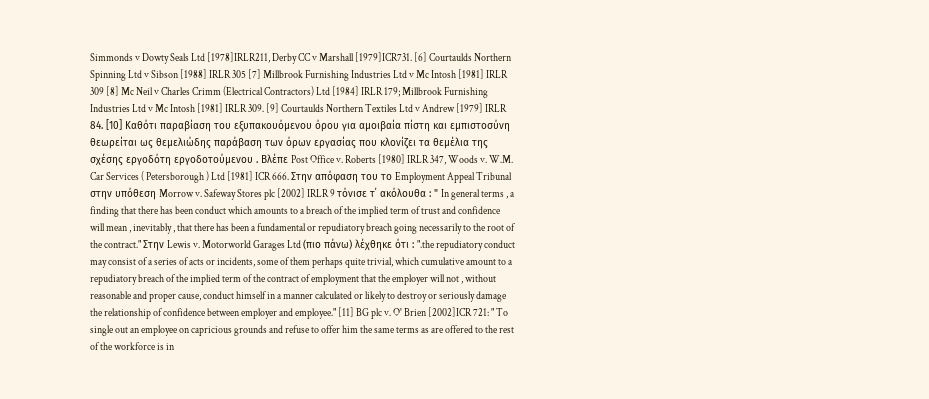Simmonds v Dowty Seals Ltd [1978]IRLR211, Derby CC v Marshall [1979]ICR731. [6] Courtaulds Northern Spinning Ltd v Sibson [1988] IRLR 305 [7] Millbrook Furnishing Industries Ltd v Mc Intosh [1981] IRLR 309 [8] Mc Neil v Charles Crimm (Electrical Contractors) Ltd [1984] IRLR 179; Millbrook Furnishing Industries Ltd v Mc Intosh [1981] IRLR 309. [9] Courtaulds Northern Textiles Ltd v Andrew [1979] IRLR 84. [10] Καθότι παραβίαση του εξυπακουόμενου όρου για αμοιβαία πίστη και εμπιστοσύνη θεωρείται ως θεμελιώδης παράβαση των όρων εργασίας που κλονίζει τα θεμέλια της σχέσης εργοδότη εργοδοτούμενου . Βλέπε Post Office v. Roberts [1980] IRLR 347, Woods v. W.M. Car Services ( Petersborough ) Ltd [1981] ICR 666. Στην απόφαση του το Employment Appeal Tribunal στην υπόθεση Morrow v. Safeway Stores plc [2002] IRLR 9 τόνισε τ΄ ακόλουθα : " In general terms , a finding that there has been conduct which amounts to a breach of the implied term of trust and confidence will mean , inevitably , that there has been a fundamental or repudiatory breach going necessarily to the root of the contract." Στην Lewis v. Motorworld Garages Ltd (πιο πάνω) λέχθηκε ότι : ".the repudiatory conduct may consist of a series of acts or incidents, some of them perhaps quite trivial, which cumulative amount to a repudiatory breach of the implied term of the contract of employment that the employer will not , without reasonable and proper cause, conduct himself in a manner calculated or likely to destroy or seriously damage the relationship of confidence between employer and employee." [11] BG plc v. O' Brien [2002]ICR 721: " To single out an employee on capricious grounds and refuse to offer him the same terms as are offered to the rest of the workforce is in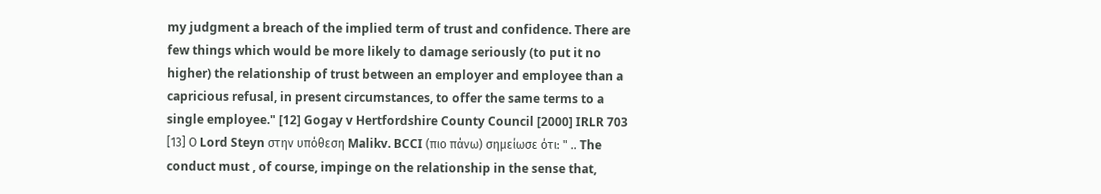my judgment a breach of the implied term of trust and confidence. There are few things which would be more likely to damage seriously (to put it no higher) the relationship of trust between an employer and employee than a capricious refusal, in present circumstances, to offer the same terms to a single employee." [12] Gogay v Hertfordshire County Council [2000] IRLR 703 [13] Ο Lord Steyn στην υπόθεση Malikv. BCCI (πιο πάνω) σημείωσε ότι: " .. The conduct must , of course, impinge on the relationship in the sense that,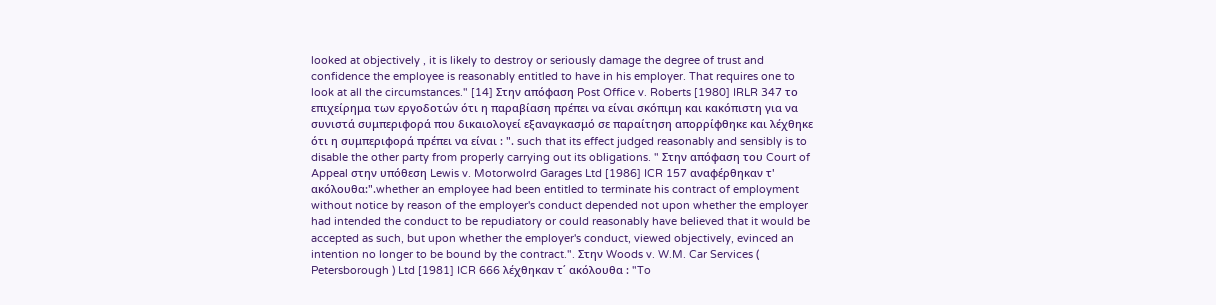looked at objectively , it is likely to destroy or seriously damage the degree of trust and confidence the employee is reasonably entitled to have in his employer. That requires one to look at all the circumstances." [14] Στην απόφαση Post Office v. Roberts [1980] IRLR 347 το επιχείρημα των εργοδοτών ότι η παραβίαση πρέπει να είναι σκόπιμη και κακόπιστη για να συνιστά συμπεριφορά που δικαιολογεί εξαναγκασμό σε παραίτηση απορρίφθηκε και λέχθηκε ότι η συμπεριφορά πρέπει να είναι : ". such that its effect judged reasonably and sensibly is to disable the other party from properly carrying out its obligations. " Στην απόφαση του Court of Appeal στην υπόθεση Lewis v. Motorwolrd Garages Ltd [1986] ICR 157 αναφέρθηκαν τ' ακόλουθα:".whether an employee had been entitled to terminate his contract of employment without notice by reason of the employer's conduct depended not upon whether the employer had intended the conduct to be repudiatory or could reasonably have believed that it would be accepted as such, but upon whether the employer's conduct, viewed objectively, evinced an intention no longer to be bound by the contract.". Στην Woods v. W.M. Car Services ( Petersborough ) Ltd [1981] ICR 666 λέχθηκαν τ΄ ακόλουθα : "To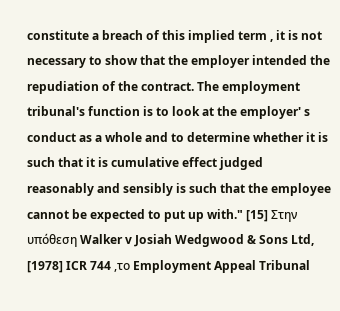constitute a breach of this implied term , it is not necessary to show that the employer intended the repudiation of the contract. The employment tribunal's function is to look at the employer' s conduct as a whole and to determine whether it is such that it is cumulative effect judged reasonably and sensibly is such that the employee cannot be expected to put up with." [15] Στην υπόθεση Walker v Josiah Wedgwood & Sons Ltd, [1978] ICR 744 ,το Employment Appeal Tribunal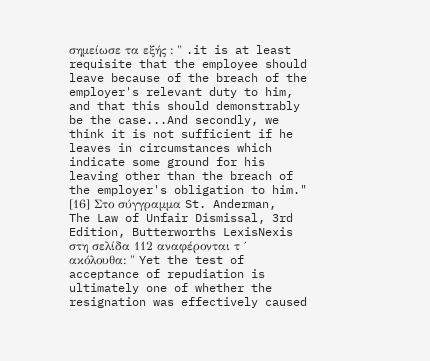σημείωσε τα εξής : " .it is at least requisite that the employee should leave because of the breach of the employer's relevant duty to him, and that this should demonstrably be the case...And secondly, we think it is not sufficient if he leaves in circumstances which indicate some ground for his leaving other than the breach of the employer's obligation to him." [16] Στο σύγγραμμα St. Anderman, The Law of Unfair Dismissal, 3rd Edition, Butterworths LexisNexis στη σελίδα 112 αναφέρονται τ ΄ ακόλουθα: " Yet the test of acceptance of repudiation is ultimately one of whether the resignation was effectively caused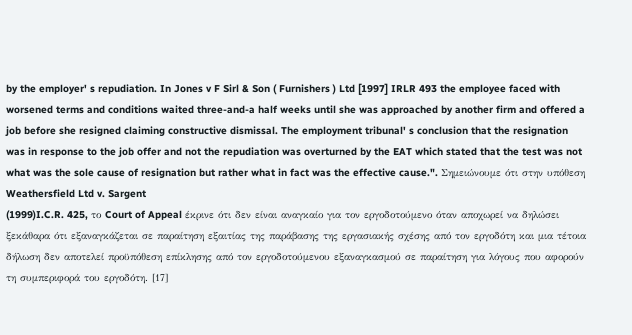by the employer' s repudiation. In Jones v F Sirl & Son ( Furnishers ) Ltd [1997] IRLR 493 the employee faced with worsened terms and conditions waited three-and-a half weeks until she was approached by another firm and offered a job before she resigned claiming constructive dismissal. The employment tribunal' s conclusion that the resignation was in response to the job offer and not the repudiation was overturned by the EAT which stated that the test was not what was the sole cause of resignation but rather what in fact was the effective cause.". Σημειώνουμε ότι στην υπόθεση Weathersfield Ltd v. Sargent
(1999)I.C.R. 425, το Court of Appeal έκρινε ότι δεν είναι αναγκαίο για τον εργοδοτούμενο όταν αποχωρεί να δηλώσει ξεκάθαρα ότι εξαναγκάζεται σε παραίτηση εξαιτίας της παράβασης της εργασιακής σχέσης από τον εργοδότη και μια τέτοια δήλωση δεν αποτελεί προϋπόθεση επίκλησης από τον εργοδοτούμενου εξαναγκασμού σε παραίτηση για λόγους που αφορούν τη συμπεριφορά του εργοδότη. [17]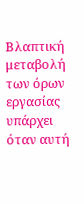Βλαπτική μεταβολή των όρων εργασίας υπάρχει όταν αυτή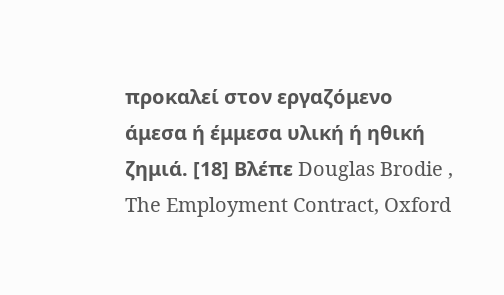προκαλεί στον εργαζόμενο άμεσα ή έμμεσα υλική ή ηθική ζημιά. [18] Βλέπε Douglas Brodie , The Employment Contract, Oxford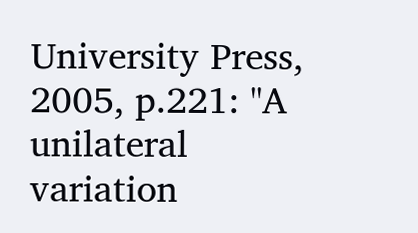University Press, 2005, p.221: "A unilateral variation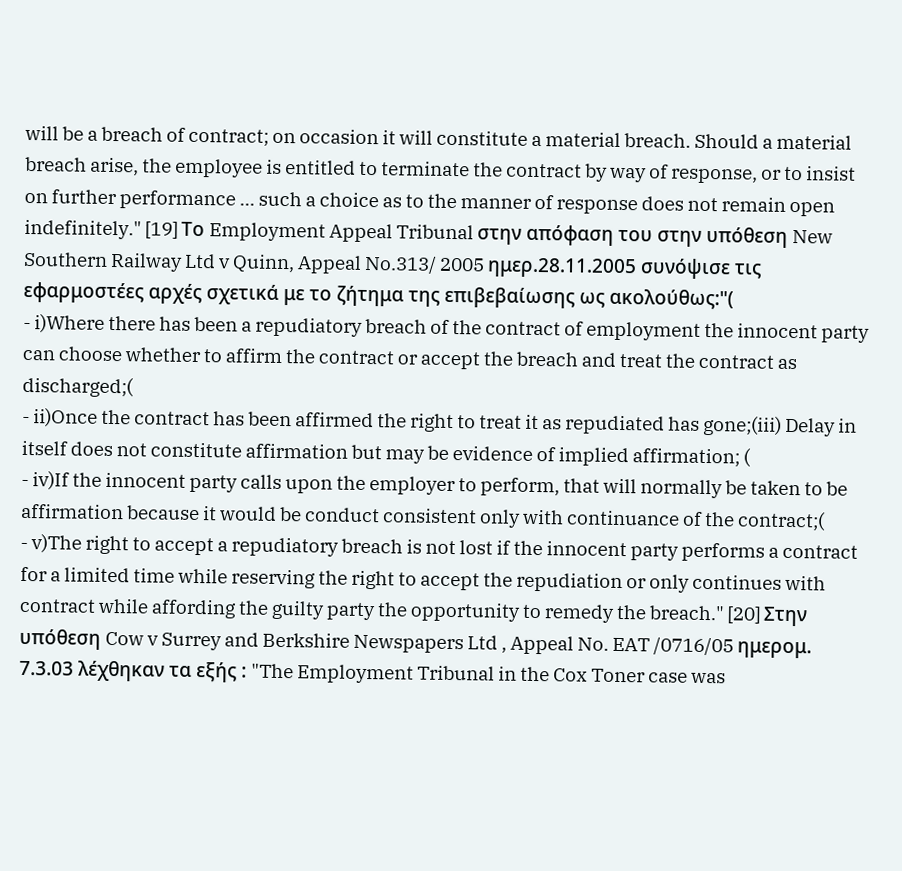will be a breach of contract; on occasion it will constitute a material breach. Should a material breach arise, the employee is entitled to terminate the contract by way of response, or to insist on further performance ... such a choice as to the manner of response does not remain open indefinitely." [19] Το Employment Appeal Tribunal στην απόφαση του στην υπόθεση New Southern Railway Ltd v Quinn, Appeal No.313/ 2005 ημερ.28.11.2005 συνόψισε τις εφαρμοστέες αρχές σχετικά με το ζήτημα της επιβεβαίωσης ως ακολούθως:"(
- i)Where there has been a repudiatory breach of the contract of employment the innocent party can choose whether to affirm the contract or accept the breach and treat the contract as discharged;(
- ii)Once the contract has been affirmed the right to treat it as repudiated has gone;(iii) Delay in itself does not constitute affirmation but may be evidence of implied affirmation; (
- iv)If the innocent party calls upon the employer to perform, that will normally be taken to be affirmation because it would be conduct consistent only with continuance of the contract;(
- v)The right to accept a repudiatory breach is not lost if the innocent party performs a contract for a limited time while reserving the right to accept the repudiation or only continues with contract while affording the guilty party the opportunity to remedy the breach." [20] Στην υπόθεση Cow v Surrey and Berkshire Newspapers Ltd , Appeal No. EAT /0716/05 ημερομ. 7.3.03 λέχθηκαν τα εξής : "The Employment Tribunal in the Cox Toner case was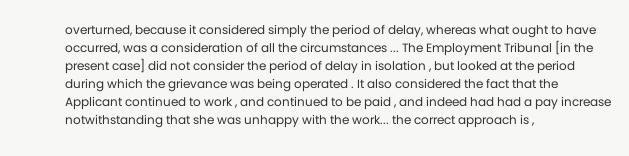overturned, because it considered simply the period of delay, whereas what ought to have occurred, was a consideration of all the circumstances ... The Employment Tribunal [in the present case] did not consider the period of delay in isolation , but looked at the period during which the grievance was being operated . It also considered the fact that the Applicant continued to work , and continued to be paid , and indeed had had a pay increase notwithstanding that she was unhappy with the work... the correct approach is ,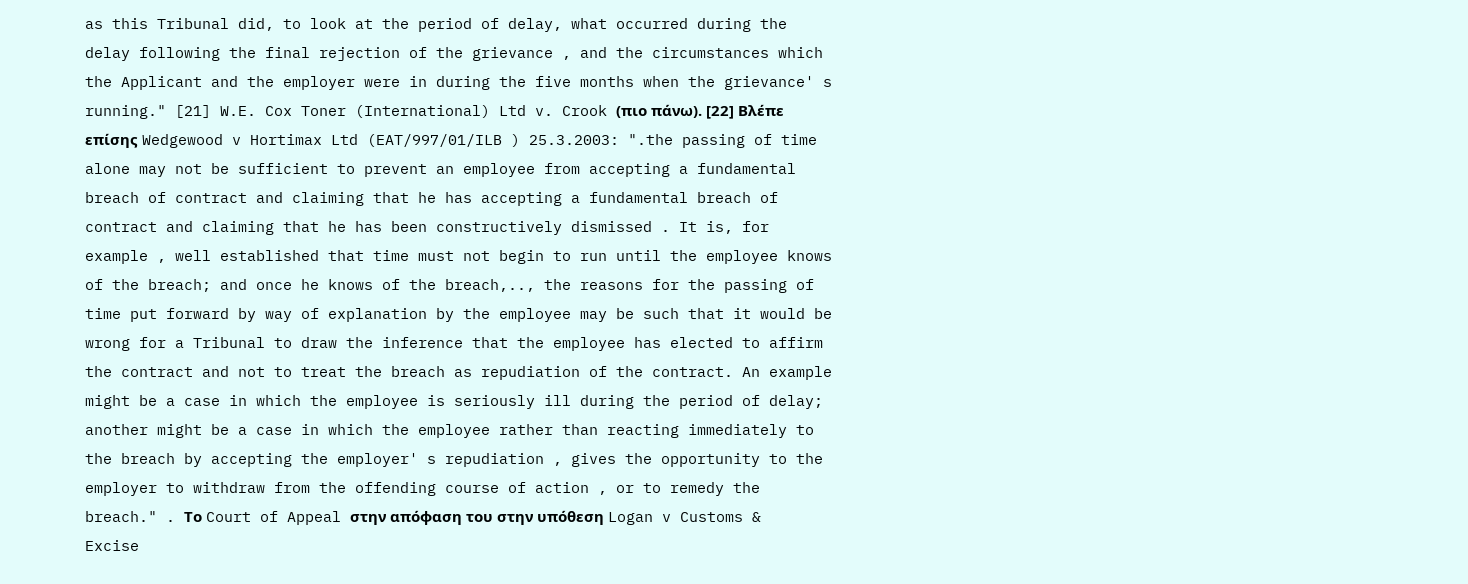as this Tribunal did, to look at the period of delay, what occurred during the delay following the final rejection of the grievance , and the circumstances which the Applicant and the employer were in during the five months when the grievance' s running." [21] W.E. Cox Toner (International) Ltd v. Crook (πιο πάνω). [22] Βλέπε επίσης Wedgewood v Hortimax Ltd (EAT/997/01/ILB ) 25.3.2003: ".the passing of time alone may not be sufficient to prevent an employee from accepting a fundamental breach of contract and claiming that he has accepting a fundamental breach of contract and claiming that he has been constructively dismissed . It is, for example , well established that time must not begin to run until the employee knows of the breach; and once he knows of the breach,.., the reasons for the passing of time put forward by way of explanation by the employee may be such that it would be wrong for a Tribunal to draw the inference that the employee has elected to affirm the contract and not to treat the breach as repudiation of the contract. An example might be a case in which the employee is seriously ill during the period of delay; another might be a case in which the employee rather than reacting immediately to the breach by accepting the employer' s repudiation , gives the opportunity to the employer to withdraw from the offending course of action , or to remedy the breach." . Το Court of Appeal στην απόφαση του στην υπόθεση Logan v Customs & Excise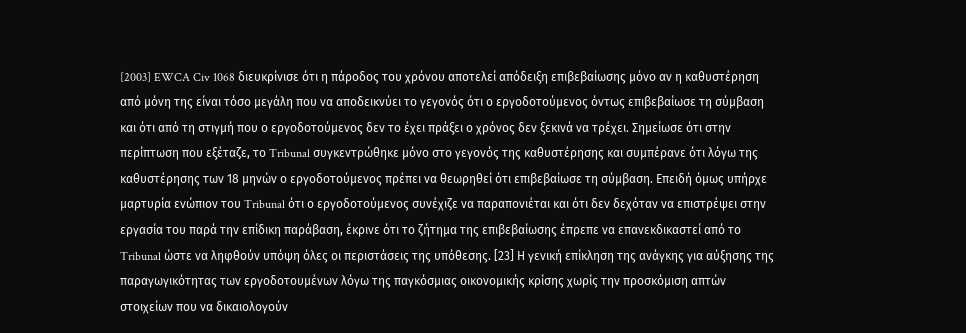[2003] EWCA Civ 1068 διευκρίνισε ότι η πάροδος του χρόνου αποτελεί απόδειξη επιβεβαίωσης μόνο αν η καθυστέρηση από μόνη της είναι τόσο μεγάλη που να αποδεικνύει το γεγονός ότι ο εργοδοτούμενος όντως επιβεβαίωσε τη σύμβαση και ότι από τη στιγμή που ο εργοδοτούμενος δεν το έχει πράξει ο χρόνος δεν ξεκινά να τρέχει. Σημείωσε ότι στην περίπτωση που εξέταζε, το Tribunal συγκεντρώθηκε μόνο στο γεγονός της καθυστέρησης και συμπέρανε ότι λόγω της καθυστέρησης των 18 μηνών ο εργοδοτούμενος πρέπει να θεωρηθεί ότι επιβεβαίωσε τη σύμβαση. Επειδή όμως υπήρχε μαρτυρία ενώπιον του Tribunal ότι ο εργοδοτούμενος συνέχιζε να παραπονιέται και ότι δεν δεχόταν να επιστρέψει στην εργασία του παρά την επίδικη παράβαση, έκρινε ότι το ζήτημα της επιβεβαίωσης έπρεπε να επανεκδικαστεί από το Tribunal ώστε να ληφθούν υπόψη όλες οι περιστάσεις της υπόθεσης. [23] Η γενική επίκληση της ανάγκης για αύξησης της παραγωγικότητας των εργοδοτουμένων λόγω της παγκόσμιας οικονομικής κρίσης χωρίς την προσκόμιση απτών στοιχείων που να δικαιολογούν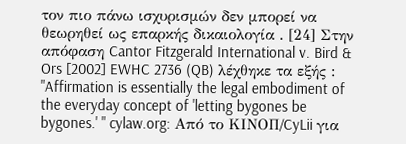τον πιο πάνω ισχυρισμών δεν μπορεί να θεωρηθεί ως επαρκής δικαιολογία . [24] Στην απόφαση Cantor Fitzgerald International v. Bird & Ors [2002] EWHC 2736 (QB) λέχθηκε τα εξής : "Affirmation is essentially the legal embodiment of the everyday concept of 'letting bygones be bygones.' " cylaw.org: Από το ΚΙΝOΠ/CyLii για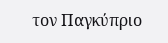τον Παγκύπριο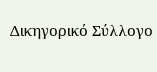Δικηγορικό Σύλλογο